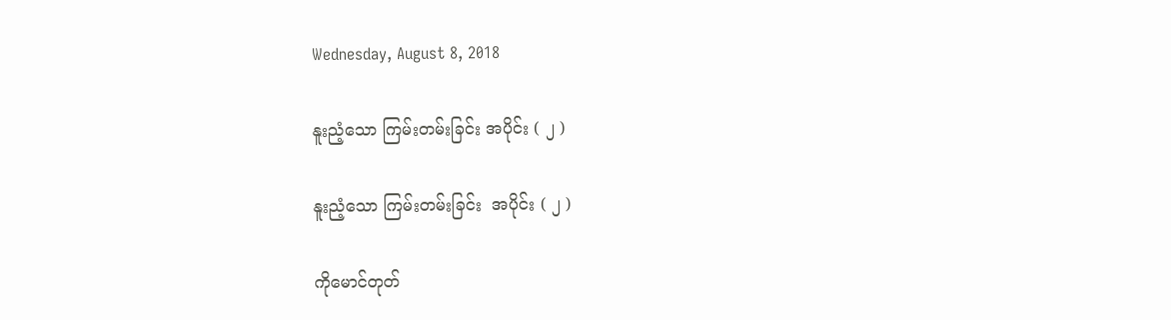Wednesday, August 8, 2018

နူးညံ့သော ကြမ်းတမ်းခြင်း အပိုင်း ( ၂ )

နူးညံ့သော ကြမ်းတမ်းခြင်း  အပိုင်း ( ၂ )

ကိုမောင်တုတ်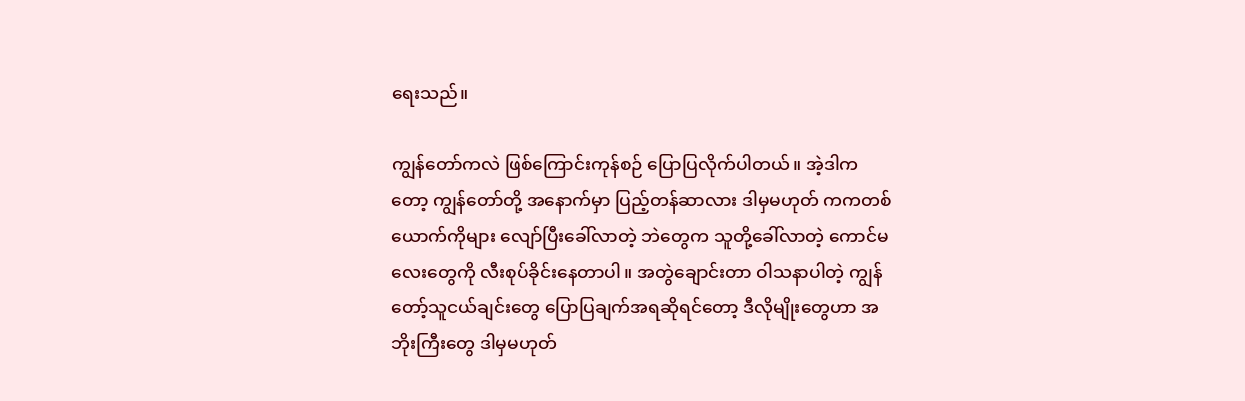ရေးသည်။

ကျွန်တော်ကလဲ ဖြစ်ကြောင်းကုန်စဉ် ပြောပြလိုက်ပါတယ်။ အဲ့ဒါက တော့ ကျွန်တော်တို့ အနောက်မှာ ပြည့်တန်ဆာလား ဒါမှမဟုတ် ကကတစ်ယောက်ကိုများ လျော်ပြီးခေါ်လာတဲ့ ဘဲတွေက သူတို့ခေါ်လာတဲ့ ကောင်မလေးတွေကို လီးစုပ်ခိုင်းနေတာပါ။ အတွဲချောင်းတာ ဝါသနာပါတဲ့ ကျွန်တော့်သူငယ်ချင်းတွေ ပြောပြချက်အရဆိုရင်တော့ ဒီလိုမျိုးတွေဟာ အဘိုးကြီးတွေ ဒါမှမဟုတ်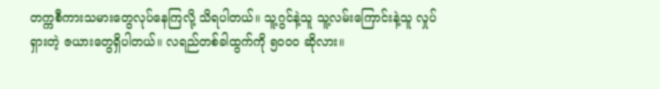တက္ကစီကားသမားတွေလုပ်နေကြလို့ သိရပါတယ်။ သူ့ဂွင်နဲ့သူ သူ့လမ်းကြောင်းနဲ့သူ လှုပ်ရှားတဲ့ ဇယားတွေရှိပါတယ်။ လရည်တစ်ခါထွက်ကို ၅၀၀၀ ဆိုလား။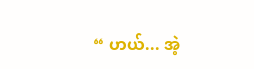“ ဟယ်... အဲ့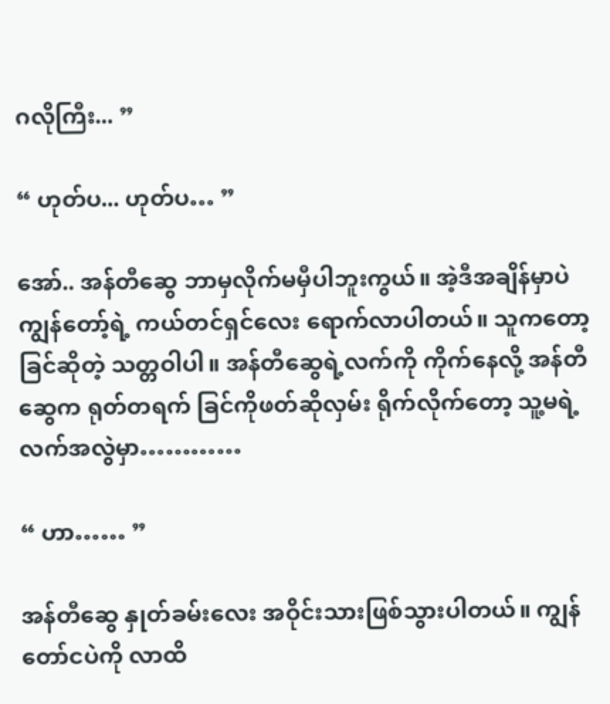ဂလိုကြီး... ”

“ ဟုတ်ပ... ဟုတ်ပ… ”

အော်.. အန်တီဆွေ ဘာမှလိုက်မမှီပါဘူးကွယ်။ အဲ့ဒီအချိန်မှာပဲ ကျွန်တော့်ရဲ့ ကယ်တင်ရှင်လေး ရောက်လာပါတယ်။ သူကတော့ ခြင်ဆိုတဲ့ သတ္တဝါပါ။ အန်တီဆွေရဲ့လက်ကို ကိုက်နေလို့ အန်တီဆွေက ရုတ်တရက် ခြင်ကိုဖတ်ဆိုလှမ်း ရိုက်လိုက်တော့ သူ့မရဲ့လက်အလွဲမှာ…………

“ ဟာ…… ”

အန်တီဆွေ နှုတ်ခမ်းလေး အဝိုင်းသားဖြစ်သွားပါတယ်။ ကျွန်တော်ငပဲကို လာထိ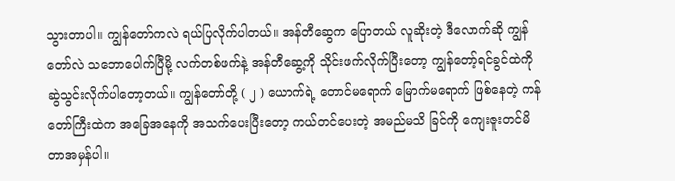သွားတာပါ။ ကျွန်တော်ကလဲ ရယ်ပြလိုက်ပါတယ်။ အန်တီဆွေက ပြောတယ် လူဆိုးတဲ့ ဒီလောက်ဆို ကျွန်တော်လဲ သဘောပေါက်ပြီမို့ လက်တစ်ဖက်နဲ့ အန်တီဆွေ့ကို သိုင်းဖက်လိုက်ပြီးတော့ ကျွန်တော့်ရင်ခွင်ထဲကို ဆွဲသွင်းလိုက်ပါတော့တယ်။ ကျွန်တော်တို့ ( ၂ ) ယောက်ရဲ့ တောင်မရောက် မြောက်မရောက် ဖြစ်နေတဲ့ ကန်တော်ကြီးထဲက အခြေအနေကို အသက်ပေးပြီးတော့ ကယ်တင်ပေးတဲ့ အမည်မသိ ခြင်ကို ကျေးဇူးတင်မိတာအမှန်ပါ။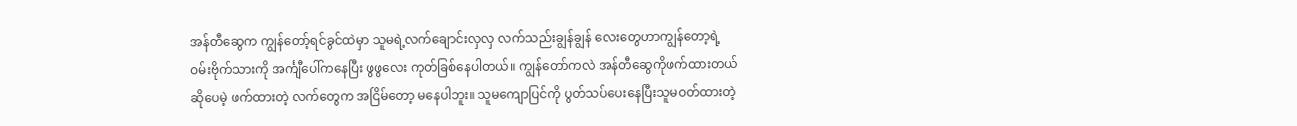အန်တီဆွေက ကျွန်တော့်ရင်ခွင်ထဲမှာ သူမရဲ့လက်ချောင်းလှလှ လက်သည်းချွန်ချွန် လေးတွေဟာကျွန်တော့ရဲ့ ဝမ်းဗိုက်သားကို အင်္ကျီပေါ်ကနေပြီး ဖွဖွလေး ကုတ်ခြစ်နေပါတယ်။ ကျွန်တော်ကလဲ အန်တီဆွေကိုဖက်ထားတယ် ဆိုပေမဲ့ ဖက်ထားတဲ့ လက်တွေက အငြိမ်တော့ မနေပါဘူး။ သူမကျောပြင်ကို ပွတ်သပ်ပေးနေပြီးသူမဝတ်ထားတဲ့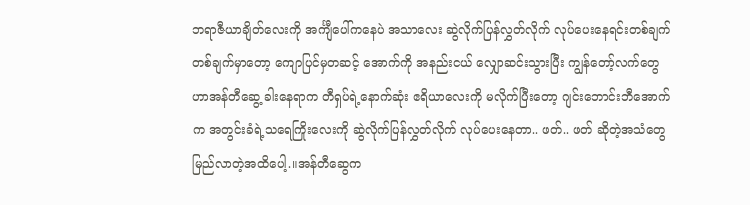ဘရာဇီယာချိတ်လေးကို အင်္ကျီပေါ်ကနေပဲ အသာလေး ဆွဲလိုက်ပြန်လွှတ်လိုက် လုပ်ပေးနေရင်းတစ်ချက်တစ်ချက်မှာတော့ ကျောပြင်မှတဆင့် အောက်ကို အနည်းငယ် လျှောဆင်းသွားပြီး ကျွန်တော့်လက်တွေဟာအန်တီဆွေ့ ခါးနေရာက တီရှပ်ရဲ့နောက်ဆုံး ဧရိယာလေးကို မလိုက်ပြီးတော့ ဂျင်းဘောင်းဘီအောက်က အတွင်းခံရဲ့သရေကြိုးလေးကို ဆွဲလိုက်ပြန်လွှတ်လိုက် လုပ်ပေးနေတာ.. ဖတ်.. ဖတ် ဆိုတဲ့အသံတွေ မြည်လာတဲ့အထိပေါ့.။အန်တီဆွေက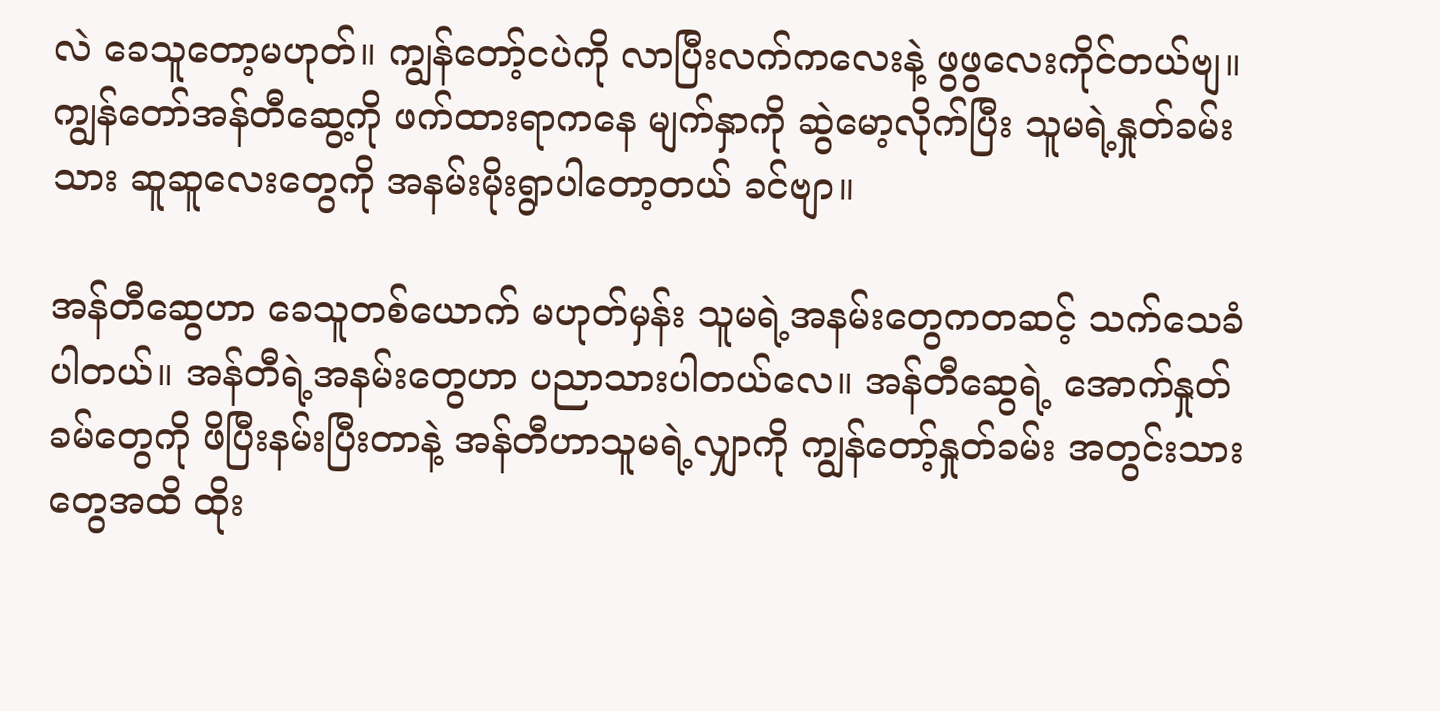လဲ ခေသူတော့မဟုတ်။ ကျွန်တော့်ငပဲကို လာပြီးလက်ကလေးနဲ့ ဖွဖွလေးကိုင်တယ်ဗျ။ ကျွန်တော်အန်တီဆွေ့ကို ဖက်ထားရာကနေ မျက်နှာကို ဆွဲမော့လိုက်ပြီး သူမရဲ့နှုတ်ခမ်းသား ဆူဆူလေးတွေကို အနမ်းမိုးရွာပါတော့တယ် ခင်ဗျာ။

အန်တီဆွေဟာ ခေသူတစ်ယောက် မဟုတ်မှန်း သူမရဲ့အနမ်းတွေကတဆင့် သက်သေခံပါတယ်။ အန်တီရဲ့အနမ်းတွေဟာ ပညာသားပါတယ်လေ။ အန်တီဆွေရဲ့ အောက်နှုတ်ခမ်တွေကို ဖိပြီးနမ်းပြီးတာနဲ့ အန်တီဟာသူမရဲ့လျှာကို ကျွန်တော့်နှုတ်ခမ်း အတွင်းသားတွေအထိ ထိုး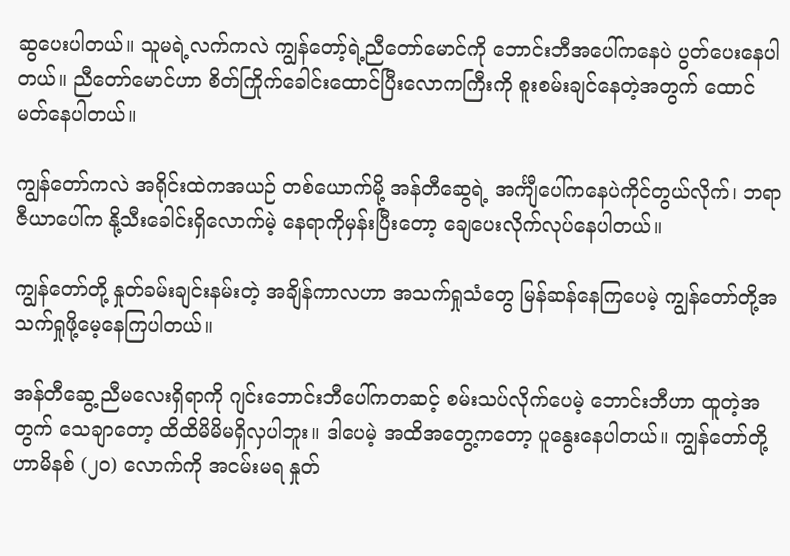ဆွပေးပါတယ်။ သူမရဲ့လက်ကလဲ ကျွန်တော့်ရဲ့ညီတော်မောင်ကို ဘောင်းဘီအပေါ်ကနေပဲ ပွတ်ပေးနေပါတယ်။ ညီတော်မောင်ဟာ စိတ်ကြိုက်ခေါင်းထောင်ပြီးလောကကြီးကို စူးစမ်းချင်နေတဲ့အတွက် ထောင်မတ်နေပါတယ်။

ကျွန်တော်ကလဲ အရိုင်းထဲကအယဉ် တစ်ယောက်မို့ အန်တီဆွေရဲ့ အင်္ကျီပေါ်ကနေပဲကိုင်တွယ်လိုက်၊ ဘရာဇီယာပေါ်က နို့သီးခေါင်းရှိလောက်မဲ့ နေရာကိုမှန်းပြီးတော့ ချေပေးလိုက်လုပ်နေပါတယ်။

ကျွန်တော်တို့ နှုတ်ခမ်းချင်းနမ်းတဲ့ အချိန်ကာလဟာ အသက်ရှုသံတွေ မြန်ဆန်နေကြပေမဲ့ ကျွန်တော်တို့အသက်ရှုဖို့မေ့နေကြပါတယ်။

အန်တီဆွေ့ ညီမလေးရှိရာကို ဂျင်းဘောင်းဘီပေါ်ကတဆင့် စမ်းသပ်လိုက်ပေမဲ့ ဘောင်းဘီဟာ ထူတဲ့အတွက် သေချာတော့ ထိထိမိမိမရှိလှပါဘူး။ ဒါပေမဲ့ အထိအတွေ့ကတော့ ပူနွေးနေပါတယ်။ ကျွန်တော်တို့ဟာမိနစ် (၂၀) လောက်ကို အငမ်းမရ နှုတ်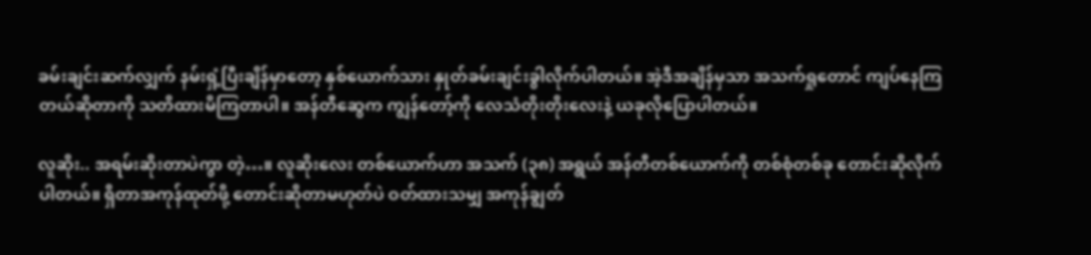ခမ်းချင်းဆက်လျှက် နမ်းရှံ့ပြီးချိန်မှာတော့ နှစ်ယောက်သား နှုတ်ခမ်းချင်းခွါလိုက်ပါတယ်။ အဲ့ဒီအချိန်မှသာ အသက်ရှုတောင် ကျပ်နေကြတယ်ဆိုတာကို သတိထားမိကြတာပါ။ အန်တီဆွေက ကျွန်တော့်ကို လေသံတိုးတိုးလေးနဲ့ ယခုလိုပြောပါတယ်။

လူဆိုး.. အရမ်းဆိုးတာပဲကွာ တဲ့…။ လူဆိုးလေး တစ်ယောက်ဟာ အသက် (၃၈) အရွယ် အန်တီတစ်ယောက်ကို တစ်စုံတစ်ခု တောင်းဆိုလိုက်ပါတယ်။ ရှိတာအကုန်ထုတ်ဖို့ တောင်းဆိုတာမဟုတ်ပဲ ဝတ်ထားသမျှ အကုန်ချွတ်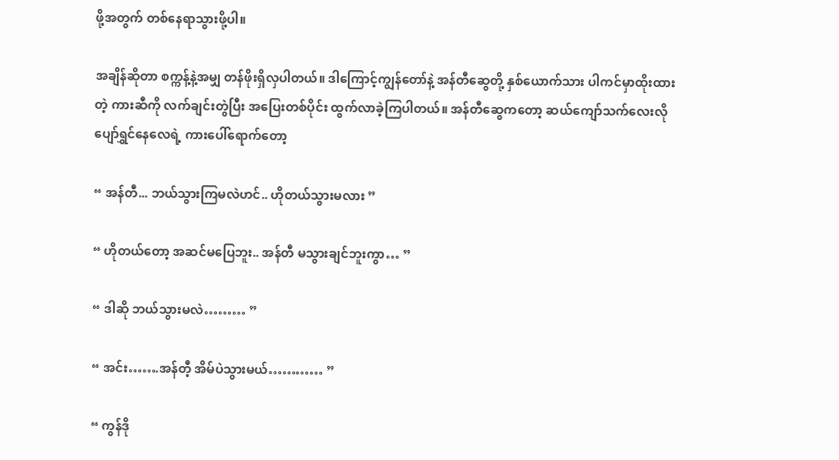ဖို့အတွက် တစ်နေရာသွားဖို့ပါ။

အချိန်ဆိုတာ စက္ကန့်နဲ့အမျှ တန်ဖိုးရှိလှပါတယ်။ ဒါကြောင့်ကျွန်တော်နဲ့ အန်တီဆွေတို့ နှစ်ယောက်သား ပါကင်မှာထိုးထားတဲ့ ကားဆီကို လက်ချင်းတွဲပြီး အပြေးတစ်ပိုင်း ထွက်လာခဲ့ကြပါတယ်။ အန်တီဆွေကတော့ ဆယ်ကျော်သက်လေးလို ပျော်ရွှင်နေလေရဲ့ ကားပေါ်ရောက်တော့

“ အန်တီ... ဘယ်သွားကြမလဲဟင်.. ဟိုတယ်သွားမလား ”

“ ဟိုတယ်တော့ အဆင်မပြေဘူး.. အန်တီ မသွားချင်ဘူးကွာ… ”

“ ဒါဆို ဘယ်သွားမလဲ……… ”

“ အင်း…….အန်တီ့ အိမ်ပဲသွားမယ်………… ”

“ ကွန်ဒို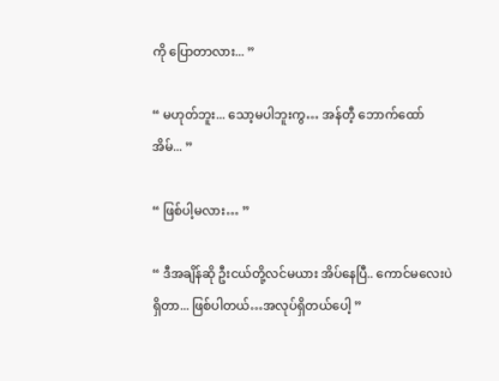ကို ပြောတာလား... ”

“ မဟုတ်ဘူး... သော့မပါဘူးကွ… အန်တီ့ ဘောက်ထော် အိမ်... ”

“ ဖြစ်ပါ့မလား… ”

“ ဒီအချိန်ဆို ဦးငယ်တို့လင်မယား အိပ်နေပြီ.. ကောင်မလေးပဲရှိတာ... ဖြစ်ပါတယ်…အလုပ်ရှိတယ်ပေါ့ ”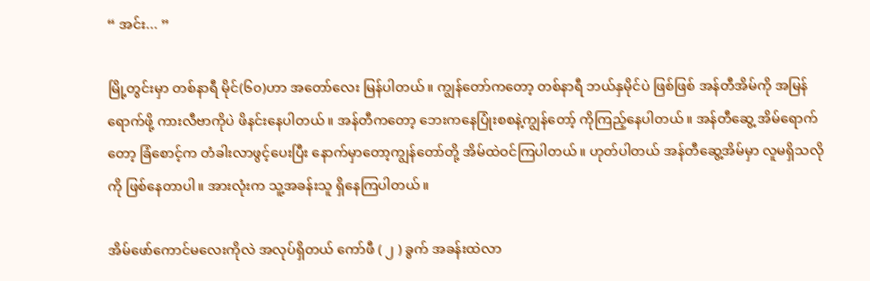“ အင်း... ”

မြို့တွင်းမှာ တစ်နာရီ မိုင်(၆၀)ဟာ အတော်လေး မြန်ပါတယ်။ ကျွန်တော်ကတော့ တစ်နာရီ ဘယ်နှမိုင်ပဲ ဖြစ်ဖြစ် အန်တီအိမ်ကို အမြန်ရောက်ဖို့ ကားလီဗာကိုပဲ ဖိနင်းနေပါတယ်။ အန်တီကတော့ ဘေးကနေပြုံးစစနဲ့ကျွန်တော့် ကိုကြည့်နေပါတယ်။ အန်တီဆွေ့ အိမ်ရောက်တော့ ခြံစောင့်က တံခါးလာဖွင့်ပေးပြီး နောက်မှာတော့ကျွန်တော်တို့ အိမ်ထဲဝင်ကြပါတယ်။ ဟုတ်ပါတယ် အန်တီဆွေ့အိမ်မှာ လူမရှိသလိုကို ဖြစ်နေတာပါ။ အားလုံးက သူ့အခန်းသူ ရှိနေကြပါတယ်။

အိမ်ဖော်ကောင်မလေးကိုလဲ အလုပ်ရှိတယ် ကော်ဖီ ( ၂ ) ခွက် အခန်းထဲလာ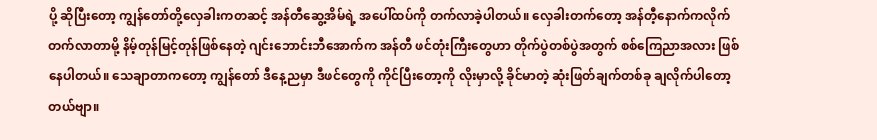ပို့ ဆိုပြီးတော့ ကျွန်တော်တို့လှေခါးကတဆင့် အန်တီဆွေ့အိမ်ရဲ့ အပေါ်ထပ်ကို တက်လာခဲ့ပါတယ်။ လှေခါးတက်တော့ အန်တီ့နောက်ကလိုက်တက်လာတာမို့ နိမ့်တုန်မြင့်တုန်ဖြစ်နေတဲ့ ဂျင်းဘောင်းဘီအောက်က အန်တီ ဖင်တုံးကြီးတွေဟာ တိုက်ပွဲတစ်ပွဲအတွက် စစ်ကြေညာအလား ဖြစ်နေပါတယ်။ သေချာတာကတော့ ကျွန်တော် ဒီနေ့ညမှာ ဒီဖင်တွေကို ကိုင်ပြီးတော့ကို လိုးမှာလို့ ခိုင်မာတဲ့ ဆုံးဖြတ်ချက်တစ်ခု ချလိုက်ပါတော့တယ်ဗျာ။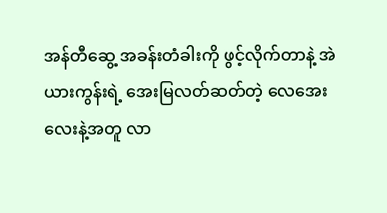အန်တီဆွေ့ အခန်းတံခါးကို ဖွင့်လိုက်တာနဲ့ အဲယားကွန်းရဲ့ အေးမြလတ်ဆတ်တဲ့ လေအေးလေးနဲ့အတူ လာ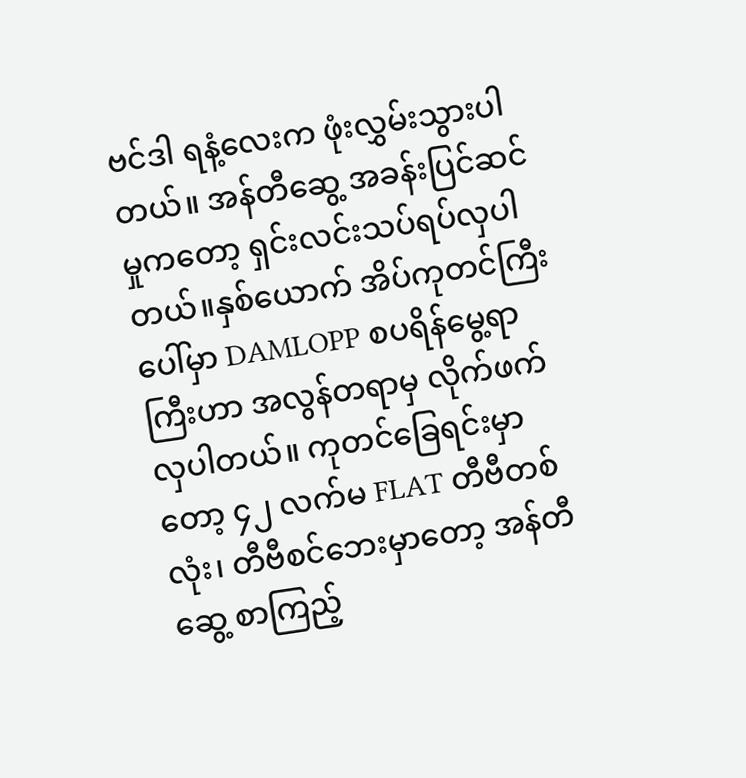ဗင်ဒါ ရနံ့လေးက ဖုံးလွှမ်းသွားပါတယ်။ အန်တီဆွေ့ အခန်းပြင်ဆင်မှုကတော့ ရှင်းလင်းသပ်ရပ်လှပါတယ်။နှစ်ယောက် အိပ်ကုတင်ကြီးပေါ်မှာ DAMLOPP စပရိန်မွေ့ရာကြီးဟာ အလွန်တရာမှ လိုက်ဖက်လှပါတယ်။ ကုတင်ခြေရင်းမှာတော့ ၄၂ လက်မ FLAT တီဗီတစ်လုံး၊ တီဗီစင်ဘေးမှာတော့ အန်တီဆွေ့ စာကြည့်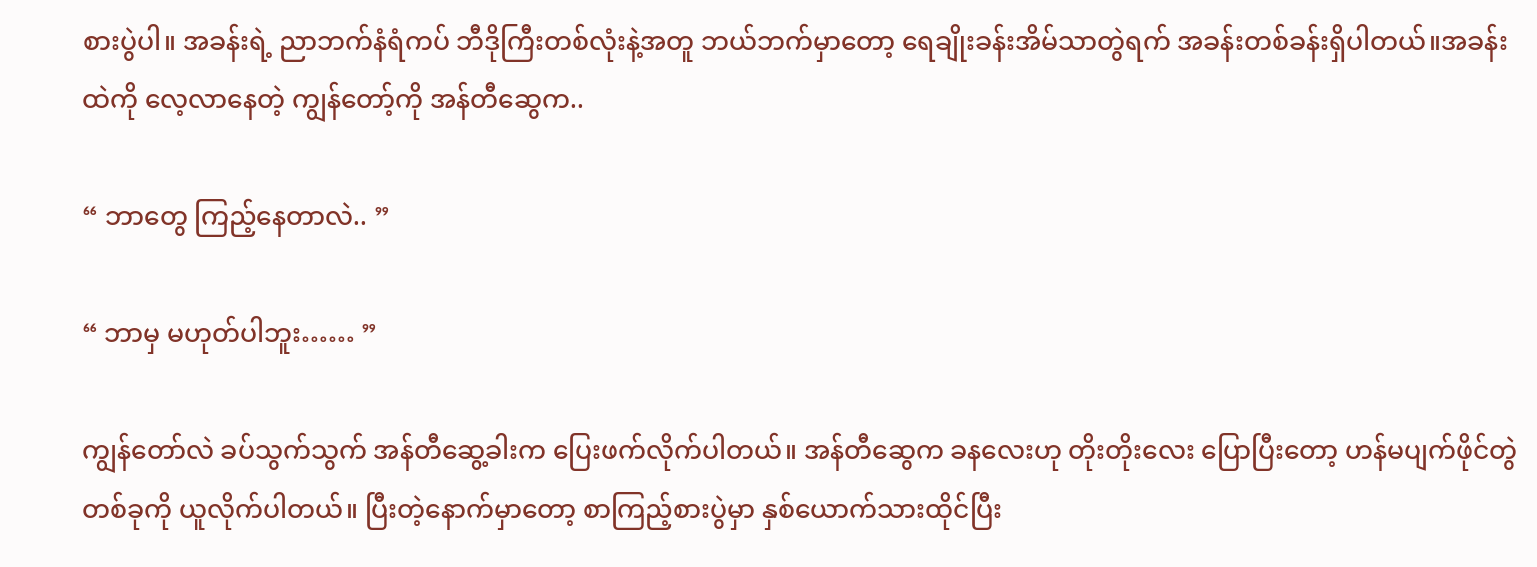စားပွဲပါ။ အခန်းရဲ့ ညာဘက်နံရံကပ် ဘီဒိုကြီးတစ်လုံးနဲ့အတူ ဘယ်ဘက်မှာတော့ ရေချိုးခန်းအိမ်သာတွဲရက် အခန်းတစ်ခန်းရှိပါတယ်။အခန်းထဲကို လေ့လာနေတဲ့ ကျွန်တော့်ကို အန်တီဆွေက..

“ ဘာတွေ ကြည့်နေတာလဲ.. ”

“ ဘာမှ မဟုတ်ပါဘူး…… ”

ကျွန်တော်လဲ ခပ်သွက်သွက် အန်တီဆွေ့ခါးက ပြေးဖက်လိုက်ပါတယ်။ အန်တီဆွေက ခနလေးဟု တိုးတိုးလေး ပြောပြီးတော့ ဟန်မပျက်ဖိုင်တွဲတစ်ခုကို ယူလိုက်ပါတယ်။ ပြီးတဲ့နောက်မှာတော့ စာကြည့်စားပွဲမှာ နှစ်ယောက်သားထိုင်ပြီး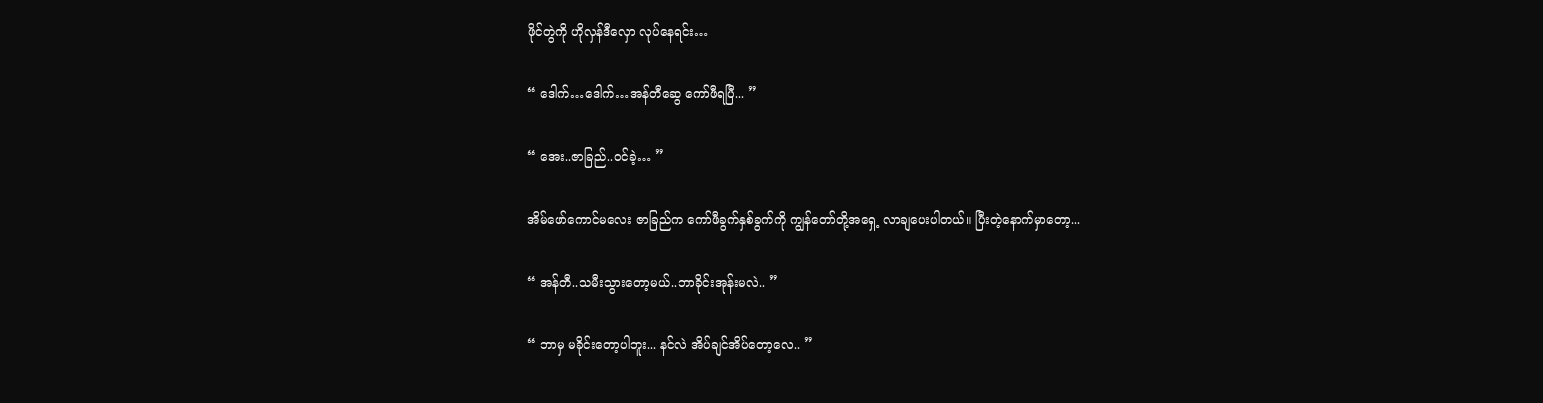ဖိုင်တွဲကို ဟိုလှန်ဒီလှော လုပ်နေရင်း…

“ ဒေါက်…ဒေါက်…အန်တီဆွေ ကော်ဖီရပြီ... ”

“ အေး..ဇာခြည်..ဝင်ခဲ့… ”

အိမ်ဖော်ကောင်မလေး ဇာခြည်က ကော်ဖီခွက်နှစ်ခွက်ကို ကျွန်တော်တို့အရှေ့ လာချပေးပါတယ်။ ပြီးတဲ့နောက်မှာတော့...

“ အန်တီ..သမီးသွားတော့မယ်..ဘာခိုင်းအုန်းမလဲ.. ”

“ ဘာမှ မခိုင်းတော့ပါဘူး... နင်လဲ အိပ်ချင်အိပ်တော့လေ.. ”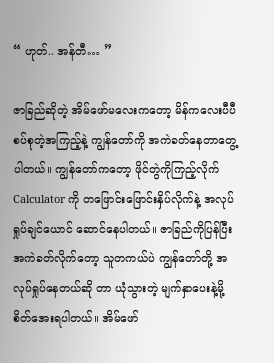“ ဟုတ်.. အန်တီ… ”

ဇာခြည်ဆိုတဲ့ အိမ်ဖော်မလေးကတော့ မိန်ကလေးပီပီ စပ်စုတဲ့အကြည့်နဲ့ ကျွန်တော်ကို အကဲခတ်နေတာတွေ့ပါတယ်။ ကျွန်တော်ကတော့ ဖိုင်တွဲကိုကြည့်လိုက် Calculator ကို တဖြောင်းဖြောင်းနှိပ်လိုက်နဲ့ အလုပ်ရှုပ်ချင်ယောင် ဆောင်နေပါတယ်။ ဇာခြည်ကိုပြန်ပြီး အကဲခတ်လိုက်တော့ သူတကယ်ပဲ ကျွန်တော်တို့ အလုပ်ရှုပ်နေတယ်ဆို တာ ယုံသွားတဲ့ မျက်နှာပေးနဲ့မို့ စိတ်အေးရပါတယ်။ အိမ်ဖော်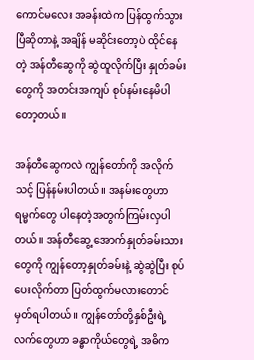ကောင်မလေး အခန်းထဲက ပြန်ထွက်သွားပြီဆိုတာနဲ့ အချိန် မဆိုင်းတော့ပဲ ထိုင်နေတဲ့ အန်တီဆွေကို ဆွဲထူလိုက်ပြီး နှုတ်ခမ်းတွေကို အတင်းအကျပ် စုပ်နမ်းနေမိပါတော့တယ်။

အန်တီဆွေကလဲ ကျွန်တော်ကို အလိုက်သင့် ပြန်နမ်းပါတယ်။ အနမ်းတွေဟာ ရမ္မက်တွေ ပါနေတဲ့အတွက်ကြမ်းလှပါတယ်။ အန်တီဆွေ့ အောက်နှုတ်ခမ်းသားတွေကို ကျွန်တော့နှုတ်ခမ်းနဲ့ ဆွဲဆွဲပြီး စုပ်ပေးလိုက်တာ ပြတ်ထွက်မလားတောင် မှတ်ရပါတယ်။ ကျွန်တော်တို့နှစ်ဦးရဲ့ လက်တွေဟာ ခန္ဓာကိုယ်တွေရဲ့ အဓိက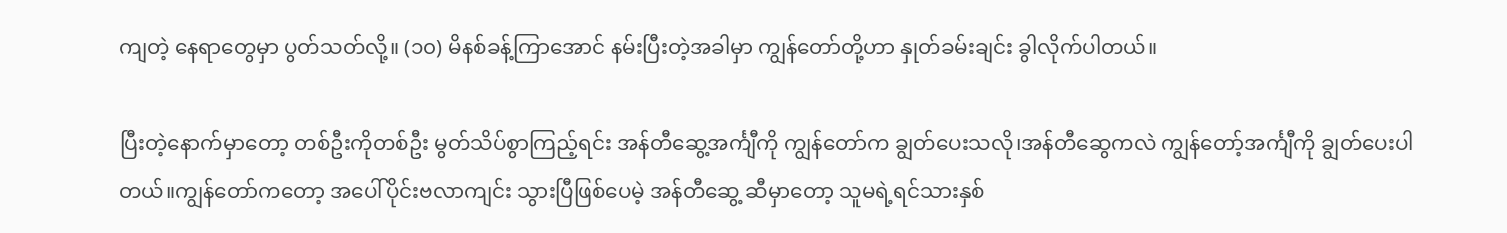ကျတဲ့ နေရာတွေမှာ ပွတ်သတ်လို့။ (၁၀) မိနစ်ခန့်ကြာအောင် နမ်းပြီးတဲ့အခါမှာ ကျွန်တော်တို့ဟာ နှုတ်ခမ်းချင်း ခွါလိုက်ပါတယ်။

ပြီးတဲ့နောက်မှာတော့ တစ်ဦးကိုတစ်ဦး မွတ်သိပ်စွာကြည့်ရင်း အန်တီဆွေ့အင်္ကျီကို ကျွန်တော်က ချွတ်ပေးသလို၊အန်တီဆွေကလဲ ကျွန်တော့်အင်္ကျီကို ချွတ်ပေးပါတယ်။ကျွန်တော်ကတော့ အပေါ်ပိုင်းဗလာကျင်း သွားပြီဖြစ်ပေမဲ့ အန်တီဆွေ့ ဆီမှာတော့ သူမရဲ့ရင်သားနှစ်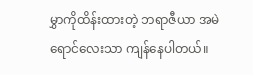မွှာကိုထိန်းထားတဲ့ ဘရာဇီယာ အမဲရောင်လေးသာ ကျန်နေပါတယ်။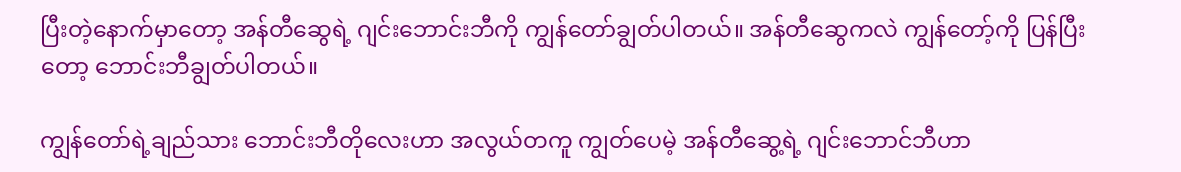ပြီးတဲ့နောက်မှာတော့ အန်တီဆွေရဲ့ ဂျင်းဘောင်းဘီကို ကျွန်တော်ချွတ်ပါတယ်။ အန်တီဆွေကလဲ ကျွန်တော့်ကို ပြန်ပြီးတော့ ဘောင်းဘီချွတ်ပါတယ်။

ကျွန်တော်ရဲ့ချည်သား ဘောင်းဘီတိုလေးဟာ အလွယ်တကူ ကျွတ်ပေမဲ့ အန်တီဆွေ့ရဲ့ ဂျင်းဘောင်ဘီဟာ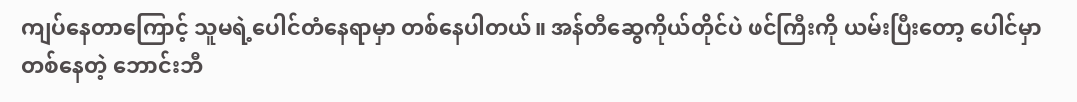ကျပ်နေတာကြောင့် သူမရဲ့ပေါင်တံနေရာမှာ တစ်နေပါတယ်။ အန်တီဆွေကိုယ်တိုင်ပဲ ဖင်ကြီးကို ယမ်းပြီးတော့ ပေါင်မှာတစ်နေတဲ့ ဘောင်းဘီ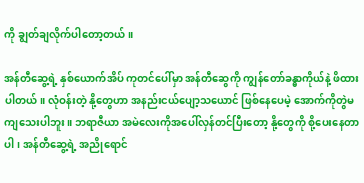ကို ချွတ်ချလိုက်ပါတော့တယ်။

အန်တီဆွေ့ရဲ့ နှစ်ယောက်အိပ် ကုတင်ပေါ်မှာ အန်တီဆွေကို ကျွန်တော်ခန္ဓာကိုယ်နဲ့ ဖိထားပါတယ်။ လုံဝန်းတဲ့ နို့တွေဟာ အနည်းငယ်ပျော့သယောင် ဖြစ်နေပေမဲ့ အောက်ကိုတွဲမကျသေးပါဘူး။ ဘရာဇီယာ အမဲလေးကိုအပေါ်လှန်တင်ပြီးတော့ နို့တွေကို စို့ပေးနေတာပါ၊ အန်တီဆွေ့ရဲ့ အညိုရောင်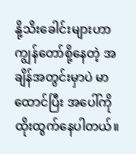နို့သိးခေါင်းများဟာ ကျွန်တော်စို့နေတဲ့ အချိန်အတွင်းမှာပဲ မာထောင်ပြီး အပေါ်ကို ထိုးထွက်နေပါတယ်။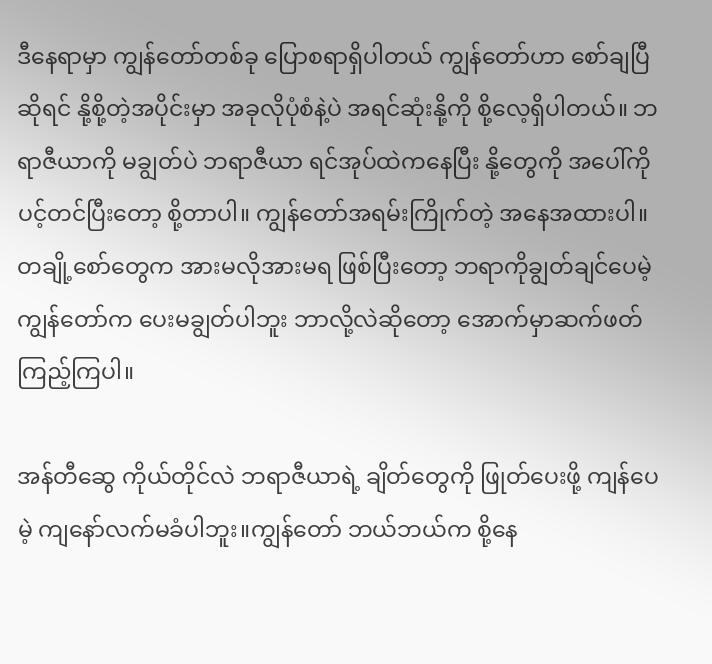ဒီနေရာမှာ ကျွန်တော်တစ်ခု ပြောစရာရှိပါတယ် ကျွန်တော်ဟာ စော်ချပြီဆိုရင် နို့စို့တဲ့အပိုင်းမှာ အခုလိုပုံစံနဲ့ပဲ အရင်ဆုံးနို့ကို စို့လေ့ရှိပါတယ်။ ဘရာဇီယာကို မချွတ်ပဲ ဘရာဇီယာ ရင်အုပ်ထဲကနေပြီး နို့တွေကို အပေါ်ကို ပင့်တင်ပြီးတော့ စို့တာပါ။ ကျွန်တော်အရမ်းကြိုက်တဲ့ အနေအထားပါ။ တချို့စော်တွေက အားမလိုအားမရ ဖြစ်ပြီးတော့ ဘရာကိုချွတ်ချင်ပေမဲ့ ကျွန်တော်က ပေးမချွတ်ပါဘူး ဘာလို့လဲဆိုတော့ အောက်မှာဆက်ဖတ် ကြည့်ကြပါ။

အန်တီဆွေ ကိုယ်တိုင်လဲ ဘရာဇီယာရဲ့ ချိတ်တွေကို ဖြုတ်ပေးဖို့ ကျန်ပေမဲ့ ကျနော်လက်မခံပါဘူး။ကျွန်တော် ဘယ်ဘယ်က စို့နေ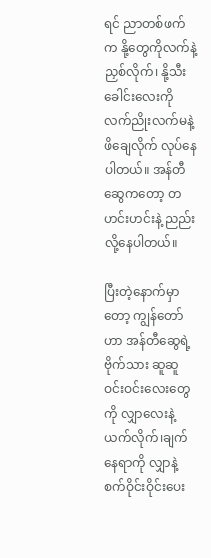ရင် ညာတစ်ဖက်က နို့တွေကိုလက်နဲ့ညှစ်လိုက်၊ နို့သီးခေါင်းလေးကိုလက်ညိုးလက်မနဲ့ ဖိချေလိုက် လုပ်နေပါတယ်။ အန်တီဆွေကတော့ တဟင်းဟင်းနဲ့ ညည်းလို့နေပါတယ်။

ပြီးတဲ့နောက်မှာတော့ ကျွန်တော်ဟာ အန်တီဆွေရဲ့ဗိုက်သား ဆူဆူဝင်းဝင်းလေးတွေကို လျှာလေးနဲ့ယက်လိုက်၊ချက်နေရာကို လျှာနဲ့စက်ဝိုင်းဝိုင်းပေး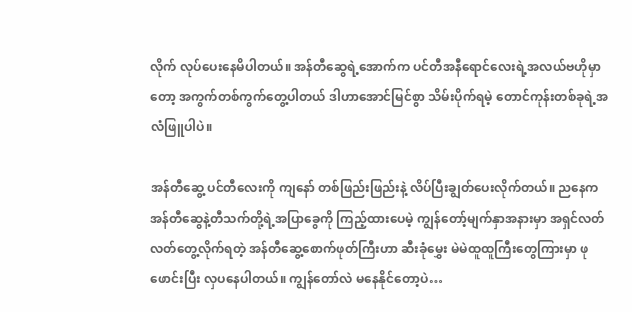လိုက် လုပ်ပေးနေမိပါတယ်။ အန်တီဆွေရဲ့အောက်က ပင်တီအနီရောင်လေးရဲ့အလယ်ဗဟိုမှာတော့ အကွက်တစ်ကွက်တွေ့ပါတယ် ဒါဟာအောင်မြင်စွာ သိမ်းပိုက်ရမဲ့ တောင်ကုန်းတစ်ခုရဲ့အလံဖြူပါပဲ။

အန်တီဆွေ့ ပင်တီလေးကို ကျနော် တစ်ဖြည်းဖြည်းနဲ့ လိပ်ပြီးချွတ်ပေးလိုက်တယ်။ ညနေက အန်တီဆွေနဲ့တီသက်တို့ရဲ့အပြာခွေကို ကြည့်ထားပေမဲ့ ကျွန်တော့်မျက်နှာအနားမှာ အရှင်လတ်လတ်တွေ့လိုက်ရတဲ့ အန်တီဆွေ့စောက်ဖုတ်ကြီးဟာ ဆီးခုံမွှေး မဲမဲထူထူကြီးတွေကြားမှာ ဖုဖောင်းပြီး လှပနေပါတယ်။ ကျွန်တော်လဲ မနေနိုင်တော့ပဲ…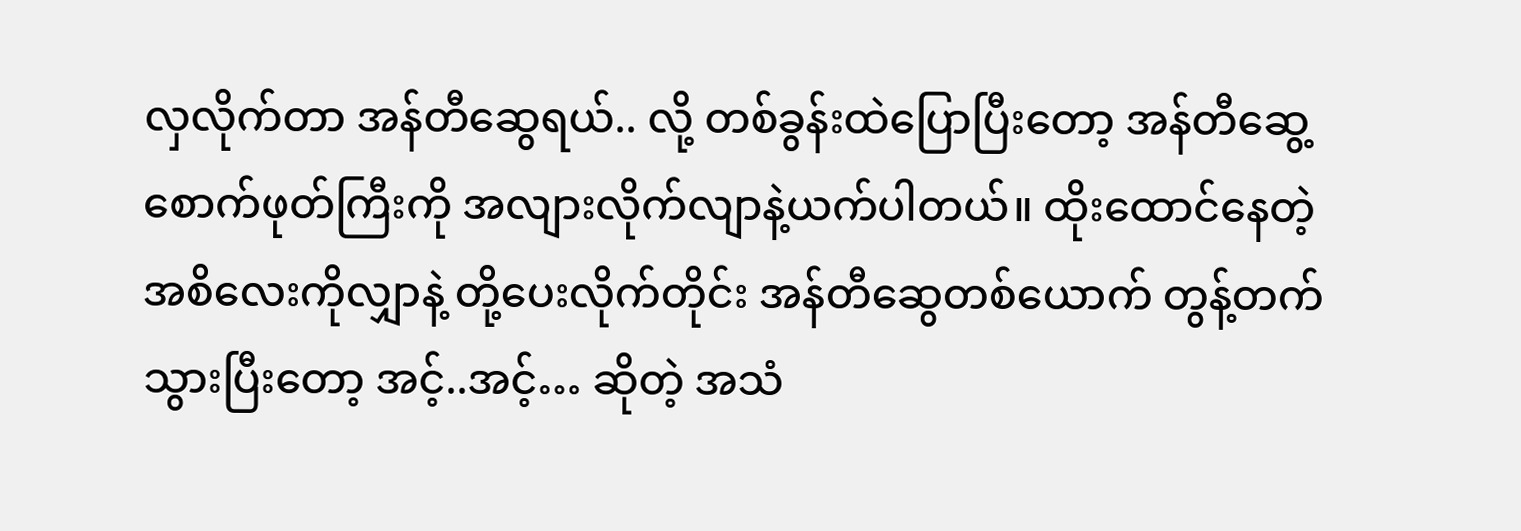လှလိုက်တာ အန်တီဆွေရယ်.. လို့ တစ်ခွန်းထဲပြောပြီးတော့ အန်တီဆွေ့ စောက်ဖုတ်ကြီးကို အလျားလိုက်လျာနဲ့ယက်ပါတယ်။ ထိုးထောင်နေတဲ့ အစိလေးကိုလျှာနဲ့ တို့ပေးလိုက်တိုင်း အန်တီဆွေတစ်ယောက် တွန့်တက်သွားပြီးတော့ အင့်..အင့်… ဆိုတဲ့ အသံ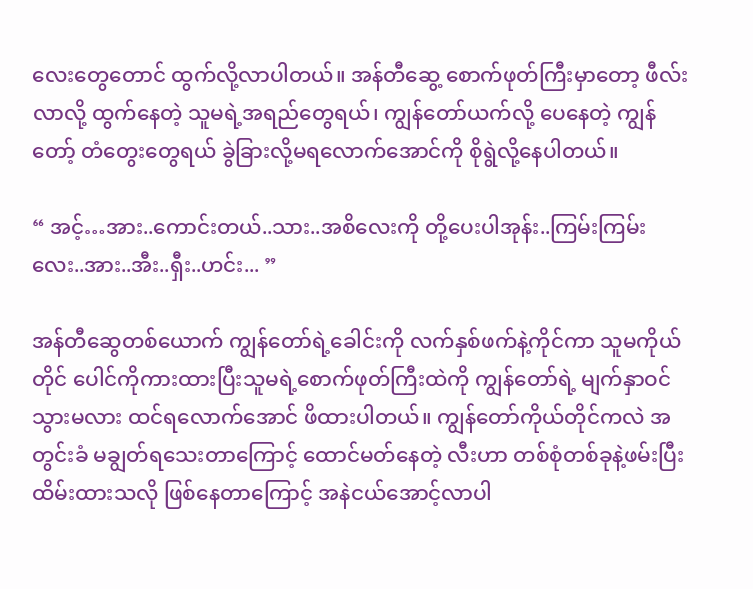လေးတွေတောင် ထွက်လို့လာပါတယ်။ အန်တီဆွေ့ စောက်ဖုတ်ကြီးမှာတော့ ဖီလ်းလာလို့ ထွက်နေတဲ့ သူမရဲ့အရည်တွေရယ်၊ ကျွန်တော်ယက်လို့ ပေနေတဲ့ ကျွန်တော့် တံတွေးတွေရယ် ခွဲခြားလို့မရလောက်အောင်ကို စိုရွဲလို့နေပါတယ်။

“ အင့်…အား..ကောင်းတယ်..သား..အစိလေးကို တို့ပေးပါအုန်း..ကြမ်းကြမ်းလေး..အား..အီး..ရှီး..ဟင်း... ”

အန်တီဆွေတစ်ယောက် ကျွန်တော်ရဲ့ခေါင်းကို လက်နှစ်ဖက်နဲ့ကိုင်ကာ သူမကိုယ်တိုင် ပေါင်ကိုကားထားပြီးသူမရဲ့စောက်ဖုတ်ကြီးထဲကို ကျွန်တော်ရဲ့ မျက်နှာဝင်သွားမလား ထင်ရလောက်အောင် ဖိထားပါတယ်။ ကျွန်တော်ကိုယ်တိုင်ကလဲ အတွင်းခံ မချွတ်ရသေးတာကြောင့် ထောင်မတ်နေတဲ့ လီးဟာ တစ်စုံတစ်ခုနဲ့ဖမ်းပြီး ထိမ်းထားသလို ဖြစ်နေတာကြောင့် အနဲငယ်အောင့်လာပါ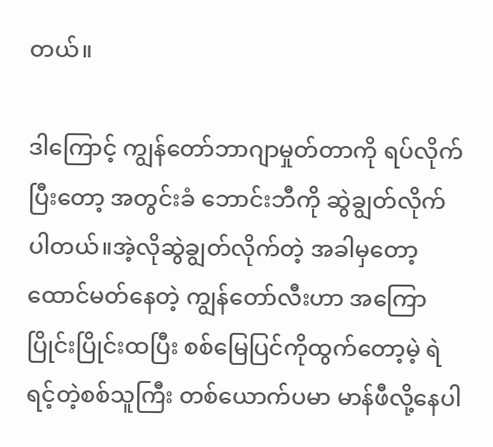တယ်။

ဒါကြောင့် ကျွန်တော်ဘာဂျာမှုတ်တာကို ရပ်လိုက်ပြီးတော့ အတွင်းခံ ဘောင်းဘီကို ဆွဲချွတ်လိုက်ပါတယ်။အဲ့လိုဆွဲချွတ်လိုက်တဲ့ အခါမှတော့ ထောင်မတ်နေတဲ့ ကျွန်တော်လီးဟာ အကြောပြိုင်းပြိုင်းထပြီး စစ်မြေပြင်ကိုထွက်တော့မဲ့ ရဲရင့်တဲ့စစ်သူကြီး တစ်ယောက်ပမာ မာန်ဖီလို့နေပါ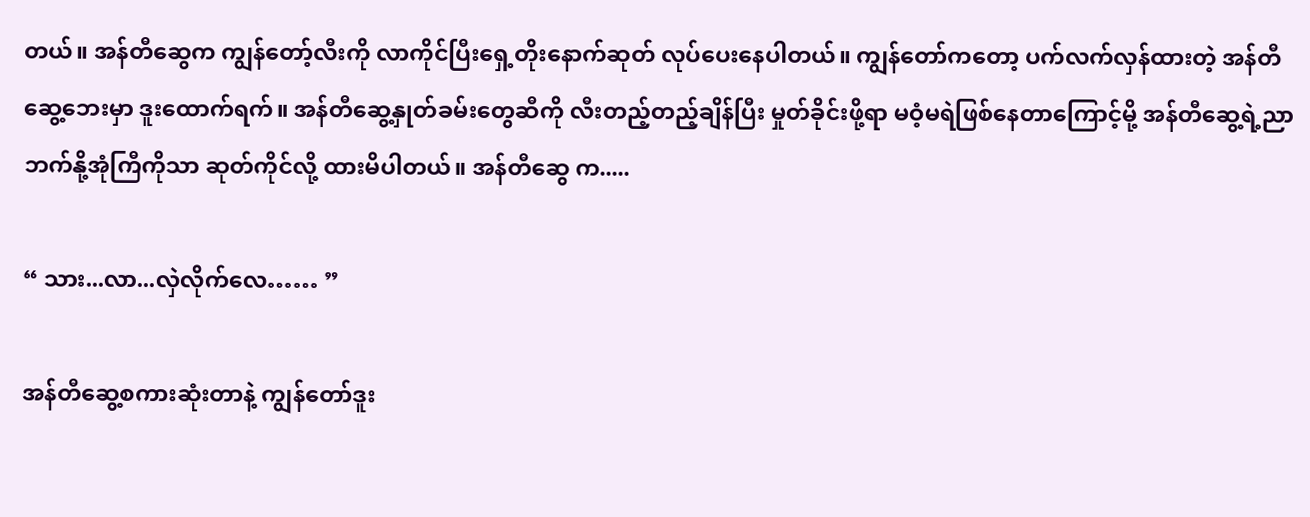တယ်။ အန်တီဆွေက ကျွန်တော့်လီးကို လာကိုင်ပြီးရှေ့တိုးနောက်ဆုတ် လုပ်ပေးနေပါတယ်။ ကျွန်တော်ကတော့ ပက်လက်လှန်ထားတဲ့ အန်တီဆွေ့ဘေးမှာ ဒူးထောက်ရက်။ အန်တီဆွေ့နှုတ်ခမ်းတွေဆီကို လီးတည့်တည့်ချိန်ပြီး မှုတ်ခိုင်းဖို့ရာ မဝံ့မရဲဖြစ်နေတာကြောင့်မို့ အန်တီဆွေ့ရဲ့ညာဘက်နို့အုံကြီကိုသာ ဆုတ်ကိုင်လို့ ထားမိပါတယ်။ အန်တီဆွေ က.....

“ သား...လာ...လှဲလိုက်လေ…… ”

အန်တီဆွေ့စကားဆုံးတာနဲ့ ကျွန်တော်ဒူး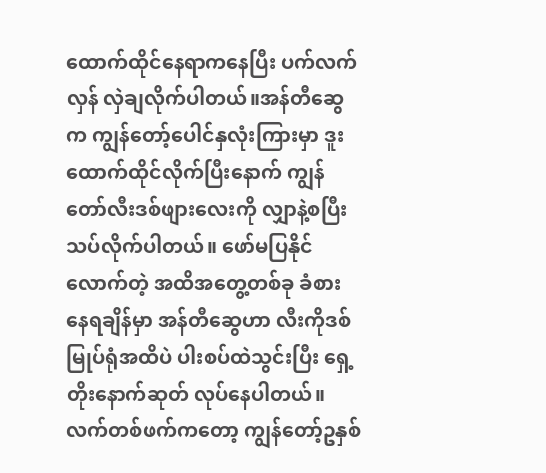ထောက်ထိုင်နေရာကနေပြီး ပက်လက်လှန် လှဲချလိုက်ပါတယ်။အန်တီဆွေက ကျွန်တော့်ပေါင်နှလုံးကြားမှာ ဒူးထောက်ထိုင်လိုက်ပြီးနောက် ကျွန်တော်လီးဒစ်ဖျားလေးကို လျှာနဲ့စပြီးသပ်လိုက်ပါတယ်။ ဖော်မပြနိုင်လောက်တဲ့ အထိအတွေ့တစ်ခု ခံစားနေရချိန်မှာ အန်တီဆွေဟာ လီးကိုဒစ်မြုပ်ရုံအထိပဲ ပါးစပ်ထဲသွင်းပြီး ရှေ့တိုးနောက်ဆုတ် လုပ်နေပါတယ်။ လက်တစ်ဖက်ကတော့ ကျွန်တော့်ဥနှစ်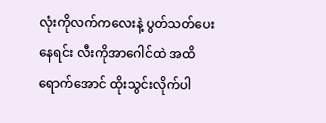လုံးကိုလက်ကလေးနဲ့ ပွတ်သတ်ပေးနေရင်း လီးကိုအာဂေါင်ထဲ အထိရောက်အောင် ထိုးသွင်းလိုက်ပါ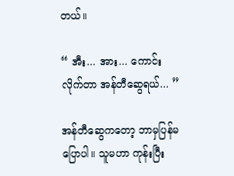တယ်။

“ အီး... အား... ကောင်းလိုက်တာ အန်တီဆွေရယ်... ”

အန်တီဆွေကတော့ ဘာမှပြန်မပြောပါ။ သူမဟာ ကုန်းပြီး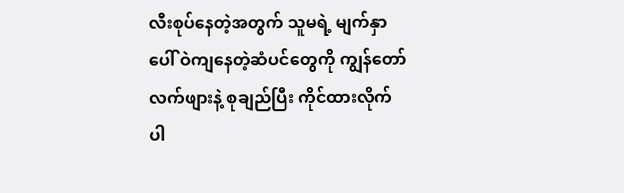လီးစုပ်နေတဲ့အတွက် သူမရဲ့ မျက်နှာပေါ် ဝဲကျနေတဲ့ဆံပင်တွေကို ကျွန်တော်လက်ဖျားနဲ့ စုချည်ပြီး ကိုင်ထားလိုက်ပါ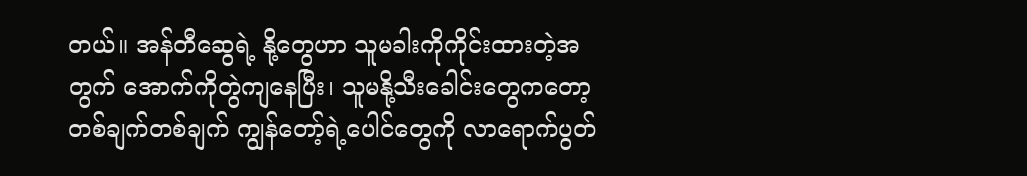တယ်။ အန်တီဆွေရဲ့ နို့တွေဟာ သူမခါးကိုကိုင်းထားတဲ့အတွက် အောက်ကိုတွဲကျနေပြီး၊ သူမနို့သီးခေါင်းတွေကတော့ တစ်ချက်တစ်ချက် ကျွန်တော့်ရဲ့ပေါင်တွေကို လာရောက်ပွတ်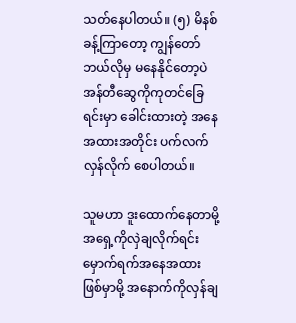သတ်နေပါတယ်။ (၅) မိနစ်ခန့်ကြာတော့ ကျွန်တော်ဘယ်လိုမှ မနေနိုင်တော့ပဲ အန်တီဆွေကိုကုတင်ခြေရင်းမှာ ခေါင်းထားတဲ့ အနေအထားအတိုင်း ပက်လက်လှန်လိုက် စေပါတယ်။

သူမဟာ ဒူးထောက်နေတာမို့ အရှေ့ကိုလှဲချလိုက်ရင်း မှောက်ရက်အနေအထားဖြစ်မှာမို့ အနောက်ကိုလှန်ချ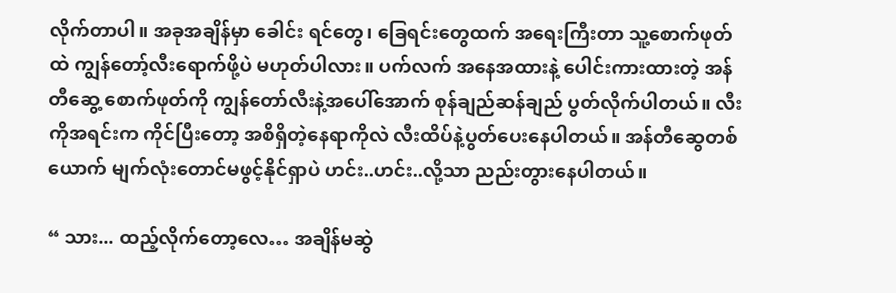လိုက်တာပါ။ အခုအချိန်မှာ ခေါင်း ရင်တွေ၊ ခြေရင်းတွေထက် အရေးကြီးတာ သူ့စောက်ဖုတ်ထဲ ကျွန်တော့်လီးရောက်ဖို့ပဲ မဟုတ်ပါလား။ ပက်လက် အနေအထားနဲ့ ပေါင်းကားထားတဲ့ အန်တီဆွေ့ စောက်ဖုတ်ကို ကျွန်တော်လီးနဲ့အပေါ်အောက် စုန်ချည်ဆန်ချည် ပွတ်လိုက်ပါတယ်။ လီးကိုအရင်းက ကိုင်ပြီးတော့ အစိရှိတဲ့နေရာကိုလဲ လီးထိပ်နဲ့ပွတ်ပေးနေပါတယ်။ အန်တီဆွေတစ်ယောက် မျက်လုံးတောင်မဖွင့်နိုင်ရှာပဲ ဟင်း..ဟင်း..လို့သာ ညည်းတွားနေပါတယ်။

“ သား... ထည့်လိုက်တော့လေ… အချိန်မဆွဲ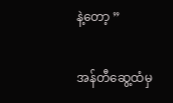နဲ့တော့ ”

အန်တီဆွေ့ထံမှ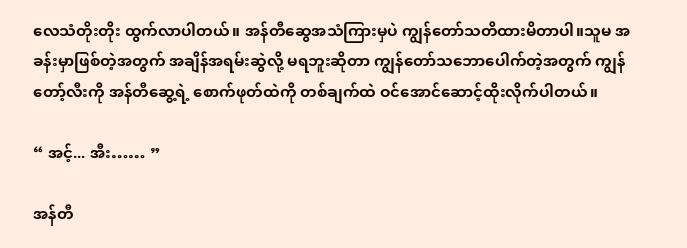လေသံတိုးတိုး ထွက်လာပါတယ်။ အန်တီဆွေအသံကြားမှပဲ ကျွန်တော်သတိထားမိတာပါ။သူမ အခန်းမှာဖြစ်တဲ့အတွက် အချိန်အရမ်းဆွဲလို့ မရဘူးဆိုတာ ကျွန်တော်သဘောပေါက်တဲ့အတွက် ကျွန်တော့်လီးကို အန်တီဆွေ့ရဲ့ စောက်ဖုတ်ထဲကို တစ်ချက်ထဲ ဝင်အောင်ဆောင့်ထိုးလိုက်ပါတယ်။

“ အင့်... အီး…… ”

အန်တီ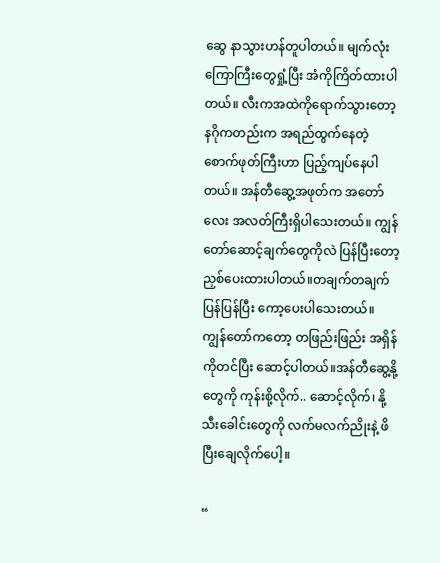ဆွေ နာသွားဟန်တူပါတယ်။ မျက်လုံးကြောကြီးတွေရှုံ့ပြီး အံကိုကြိတ်ထားပါတယ်။ လီးကအထဲကိုရောက်သွားတော့ နဂိုကတည်းက အရည်ထွက်နေတဲ့ စောက်ဖုတ်ကြီးဟာ ပြည့်ကျပ်နေပါတယ်။ အန်တီဆွေ့အဖုတ်က အတော်လေး အလတ်ကြီးရှိပါသေးတယ်။ ကျွန်တော်ဆောင့်ချက်တွေကိုလဲ ပြန်ပြီးတော့ညှစ်ပေးထားပါတယ်။တချက်တချက် ပြန်ပြန်ပြီး ကော့ပေးပါသေးတယ်။ ကျွန်တော်ကတော့ တဖြည်းဖြည်း အရှိန်ကိုတင်ပြီး ဆောင့်ပါတယ်။အန်တီဆွေ့နို့တွေကို ကုန်းစို့လိုက်.. ဆောင့်လိုက်၊ နို့သီးခေါင်းတွေကို လက်မလက်ညိုးနဲ့ ဖိပြီးချေလိုက်ပေါ့။

“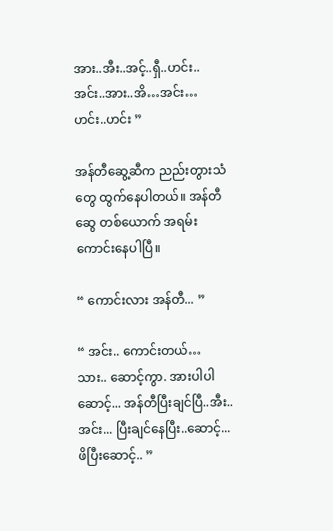အား..အီး..အင့်..ရှီ..ဟင်း..အင်း..အား..အိ…အင်း…ဟင်း..ဟင်း ”

အန်တီဆွေ့ဆီက ညည်းတွားသံတွေ ထွက်နေပါတယ်။ အန်တီဆွေ တစ်ယောက် အရမ်းကောင်းနေပါပြီ။

“ ကောင်းလား အန်တီ... ”

“ အင်း.. ကောင်းတယ်… သား.. ဆောင့်ကွာ. အားပါပါဆောင့်... အန်တီပြီးချင်ပြီ..အီး..အင်း... ပြီးချင်နေပြီး..ဆောင့်...ဖိပြီးဆောင့်.. ”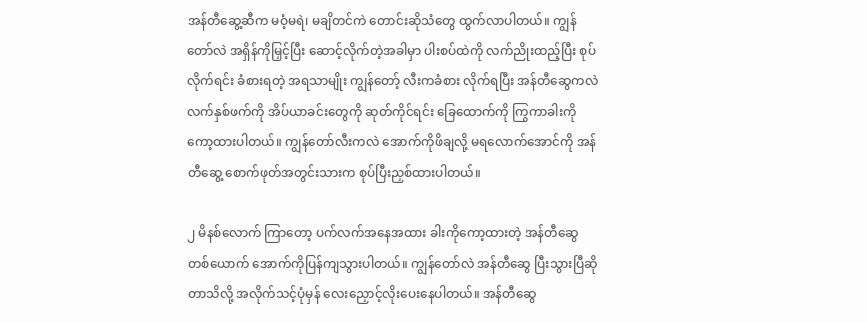အန်တီဆွေ့ဆီက မဝံ့မရဲ၊ မချိတင်ကဲ တောင်းဆိုသံတွေ ထွက်လာပါတယ်။ ကျွန်တော်လဲ အရှိန်ကိုမြှင့်ပြီး ဆောင့်လိုက်တဲ့အခါမှာ ပါးစပ်ထဲကို လက်ညိုးထည့်ပြီး စုပ်လိုက်ရင်း ခံစားရတဲ့ အရသာမျိုး ကျွန်တော့် လီးကခံစား လိုက်ရပြီး အန်တီဆွေကလဲ လက်နှစ်ဖက်ကို အိပ်ယာခင်းတွေကို ဆုတ်ကိုင်ရင်း ခြေထောက်ကို ကြွကာခါးကိုကော့ထားပါတယ်။ ကျွန်တော်လီးကလဲ အောက်ကိုဖိချလို့ မရလောက်အောင်ကို အန်တီဆွေ့ စောက်ဖုတ်အတွင်းသားက စုပ်ပြီးညှစ်ထားပါတယ်။

၂ မိနစ်လောက် ကြာတော့ ပက်လက်အနေအထား ခါးကိုကော့ထားတဲ့ အန်တီဆွေ တစ်ယောက် အောက်ကိုပြန်ကျသွားပါတယ်။ ကျွန်တော်လဲ အန်တီဆွေ ပြီးသွားပြီဆိုတာသိလို့ အလိုက်သင့်ပုံမှန် လေးညှောင့်လိုးပေးနေပါတယ်။ အန်တီဆွေ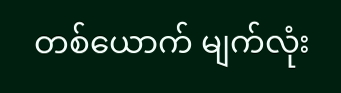တစ်ယောက် မျက်လုံး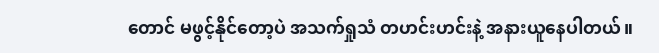တောင် မဖွင့်နိုင်တော့ပဲ အသက်ရှုသံ တဟင်းဟင်းနဲ့ အနားယူနေပါတယ်။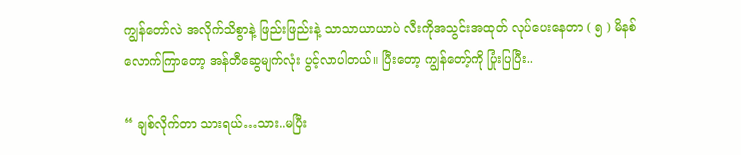ကျွန်တော်လဲ အလိုက်သိစွာနဲ့ ဖြည်းဖြည်းနဲ့ သာသာယာယာပဲ လီးကိုအသွင်းအထုတ် လုပ်ပေးနေတာ ( ၅ ) မိနစ်လောက်ကြာတော့ အန်တီဆွေမျက်လုံး ပွင့်လာပါတယ်။ ပြီးတော့ ကျွန်တော့်ကို ပြုံးပြပြီး..

“ ချစ်လိုက်တာ သားရယ်…သား..မပြီး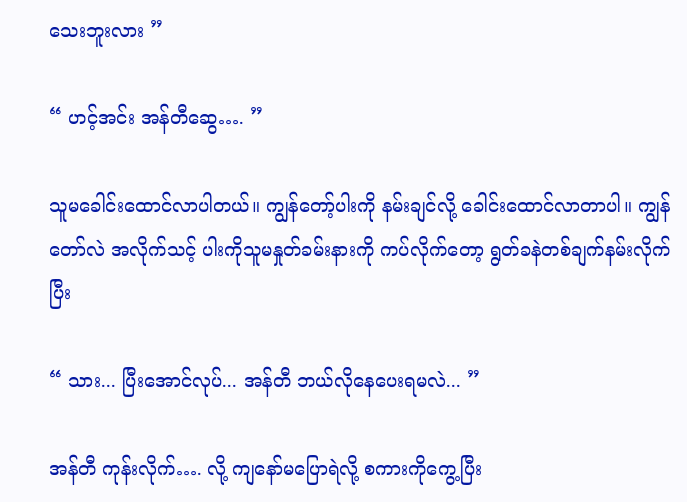သေးဘူးလား ”

“ ဟင့်အင်း အန်တီဆွေ…. ”

သူမခေါင်းထောင်လာပါတယ်။ ကျွန်တော့်ပါးကို နမ်းချင်လို့ ခေါင်းထောင်လာတာပါ။ ကျွန်တော်လဲ အလိုက်သင့် ပါးကိုသူမနှုတ်ခမ်းနားကို ကပ်လိုက်တော့ ရွတ်ခနဲတစ်ချက်နမ်းလိုက်ပြီး

“ သား... ပြီးအောင်လုပ်... အန်တီ ဘယ်လိုနေပေးရမလဲ... ”

အန်တီ ကုန်းလိုက်…. လို့ ကျနော်မပြောရဲလို့ စကားကိုကွေ့ပြီး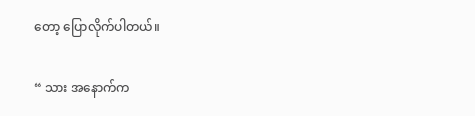တော့ ပြောလိုက်ပါတယ်။

“ သား အနောက်က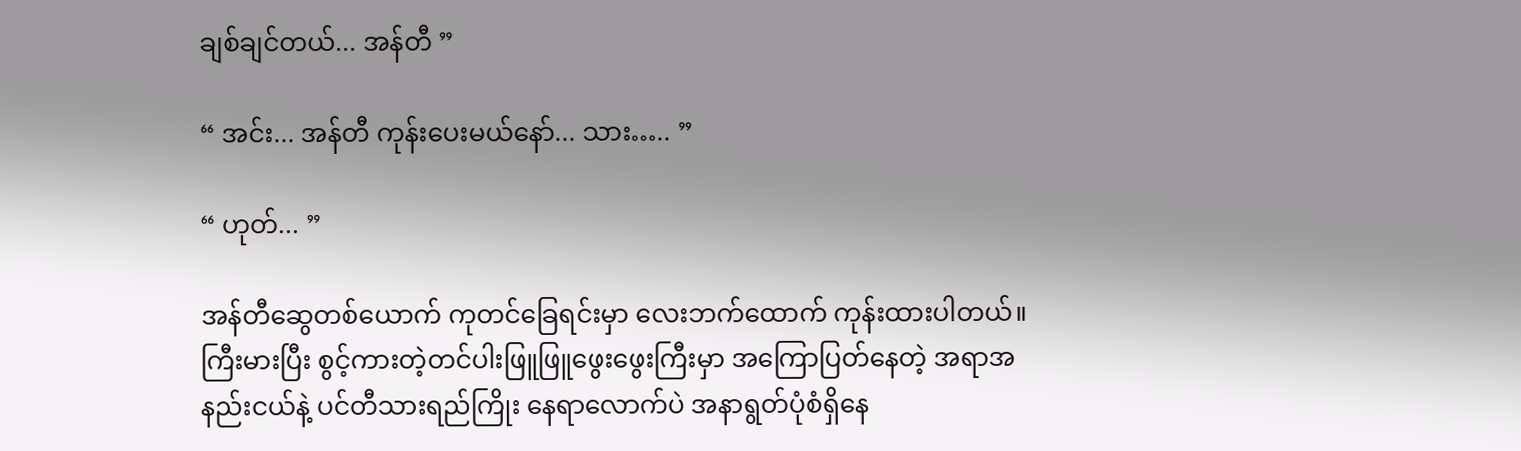ချစ်ချင်တယ်... အန်တီ ”

“ အင်း... အန်တီ ကုန်းပေးမယ်နော်... သား….. ”

“ ဟုတ်... ”

အန်တီဆွေတစ်ယောက် ကုတင်ခြေရင်းမှာ လေးဘက်ထောက် ကုန်းထားပါတယ်။ ကြီးမားပြီး စွင့်ကားတဲ့တင်ပါးဖြူဖြူဖွေးဖွေးကြီးမှာ အကြောပြတ်နေတဲ့ အရာအနည်းငယ်နဲ့ ပင်တီသားရည်ကြိုး နေရာလောက်ပဲ အနာရွတ်ပုံစံရှိနေ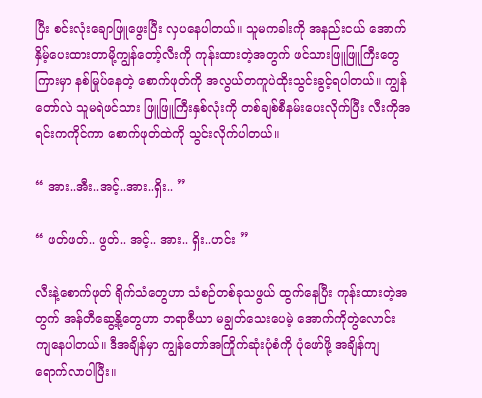ပြီး စင်းလုံးချောဖြူဖွေးပြီး လှပနေပါတယ်။ သူမကခါးကို အနည်းငယ် အောက်နှိမ့်ပေးထားတာမို့ကျွန်တော့်လီးကို ကုန်းထားတဲ့အတွက် ဖင်သားဖြူဖြူကြီးတွေကြားမှာ နစ်မြုပ်နေတဲ့ စောက်ဖုတ်ကို အလွယ်တကူပဲထိုးသွင်းခွင့်ရပါတယ်။ ကျွန်တော်လဲ သူမရဲဖင်သား ဖြူဖြူကြီးနှစ်လုံးကို တစ်ချစ်စီနမ်းပေးလိုက်ပြီး လီးကိုအရင်းကကိုင်ကာ စောက်ဖုတ်ထဲကို သွင်းလိုက်ပါတယ်။

“ အား..အီး..အင့်..အား..ရှိး.. ”

“ ဖတ်ဖတ်.. ဖွတ်.. အင့်.. အား.. ရှိး..ဟင်း ”

လီးနဲ့စောက်ဖုတ် ရိုက်သံတွေဟာ သံစဉ်တစ်ခုသဖွယ် ထွက်နေပြီး ကုန်းထားတဲ့အတွက် အန်တီဆွေ့နို့တွေဟာ ဘရာဇီယာ မချွတ်သေးပေမဲ့ အောက်ကိုတွဲလောင်း ကျနေပါတယ်။ ဒီအချိန်မှာ ကျွန်တော်အကြိုက်ဆုံးပုံစံကို ပုံဖော်ဖို့ အချိန်ကျရောက်လာပါပြီး။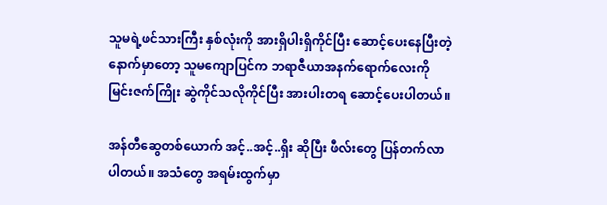သူမရဲ့ဖင်သားကြီး နှစ်လုံးကို အားရှိပါးရှိကိုင်ပြီး ဆောင့်ပေးနေပြီးတဲ့နောက်မှာတော့ သူမကျောပြင်က ဘရာဇီယာအနက်ရောက်လေးကို မြင်းဇက်ကြိုး ဆွဲကိုင်သလိုကိုင်ပြီး အားပါးတရ ဆောင့်ပေးပါတယ်။

အန်တီဆွေတစ်ယောက် အင့်..အင့်..ရှိး ဆိုပြီး ဖီလ်းတွေ ပြန်တက်လာပါတယ်။ အသံတွေ အရမ်းထွက်မှာ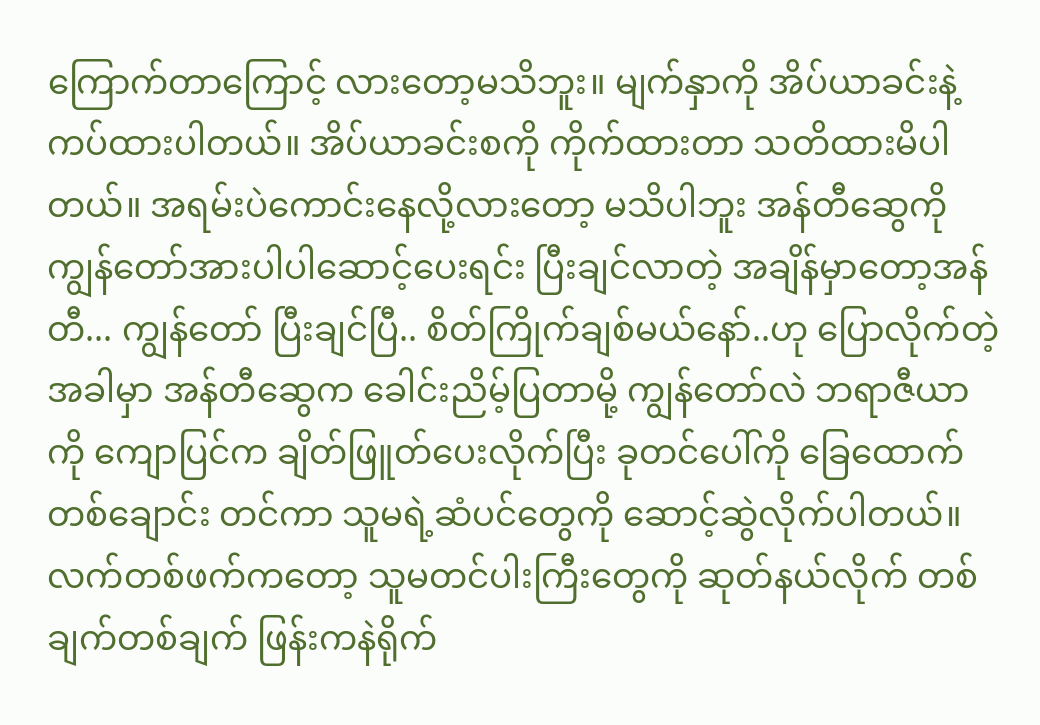ကြောက်တာကြောင့် လားတော့မသိဘူး။ မျက်နှာကို အိပ်ယာခင်းနဲ့ ကပ်ထားပါတယ်။ အိပ်ယာခင်းစကို ကိုက်ထားတာ သတိထားမိပါတယ်။ အရမ်းပဲကောင်းနေလို့လားတော့ မသိပါဘူး အန်တီဆွေကို ကျွန်တော်အားပါပါဆောင့်ပေးရင်း ပြီးချင်လာတဲ့ အချိန်မှာတော့အန်တီ... ကျွန်တော် ပြီးချင်ပြီ.. စိတ်ကြိုက်ချစ်မယ်နော်..ဟု ပြောလိုက်တဲ့အခါမှာ အန်တီဆွေက ခေါင်းညိမ့်ပြတာမို့ ကျွန်တော်လဲ ဘရာဇီယာကို ကျောပြင်က ချိတ်ဖြူတ်ပေးလိုက်ပြီး ခုတင်ပေါ်ကို ခြေထောက်တစ်ချောင်း တင်ကာ သူမရဲ့ဆံပင်တွေကို ဆောင့်ဆွဲလိုက်ပါတယ်။ လက်တစ်ဖက်ကတော့ သူမတင်ပါးကြီးတွေကို ဆုတ်နယ်လိုက် တစ်ချက်တစ်ချက် ဖြန်းကနဲရိုက်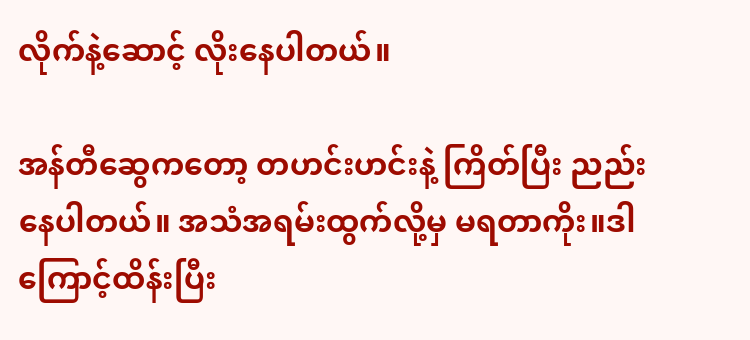လိုက်နဲ့ဆောင့် လိုးနေပါတယ်။

အန်တီဆွေကတော့ တဟင်းဟင်းနဲ့ ကြိတ်ပြီး ညည်းနေပါတယ်။ အသံအရမ်းထွက်လို့မှ မရတာကိုး။ဒါကြောင့်ထိန်းပြီး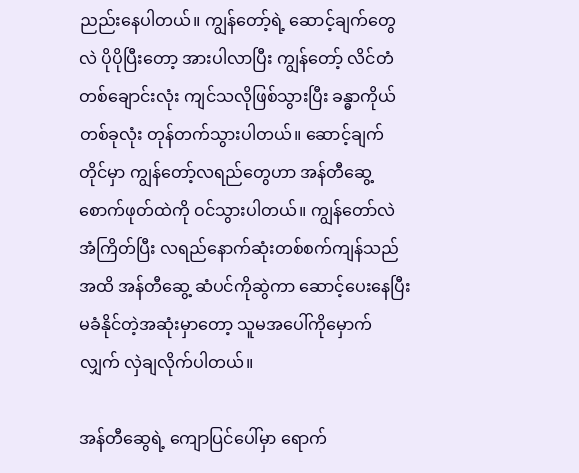ညည်းနေပါတယ်။ ကျွန်တော့်ရဲ့ ဆောင့်ချက်တွေလဲ ပိုပိုပြီးတော့ အားပါလာပြီး ကျွန်တော့် လိင်တံတစ်ချောင်းလုံး ကျင်သလိုဖြစ်သွားပြီး ခန္ဓာကိုယ်တစ်ခုလုံး တုန်တက်သွားပါတယ်။ ဆောင့်ချက်တိုင်မှာ ကျွန်တော့်လရည်တွေဟာ အန်တီဆွေ့စောက်ဖုတ်ထဲကို ဝင်သွားပါတယ်။ ကျွန်တော်လဲ အံကြိတ်ပြီး လရည်နောက်ဆုံးတစ်စက်ကျန်သည်အထိ အန်တီဆွေ့ ဆံပင်ကိုဆွဲကာ ဆောင့်ပေးနေပြီး မခံနိုင်တဲ့အဆုံးမှာတော့ သူမအပေါ်ကိုမှောက်လျှက် လှဲချလိုက်ပါတယ်။

အန်တီဆွေရဲ့ ကျောပြင်ပေါ်မှာ ရောက်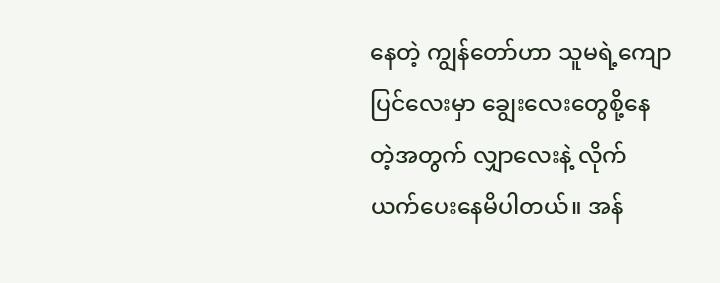နေတဲ့ ကျွန်တော်ဟာ သူမရဲ့ကျောပြင်လေးမှာ ချွေးလေးတွေစို့နေတဲ့အတွက် လျှာလေးနဲ့ လိုက်ယက်ပေးနေမိပါတယ်။ အန်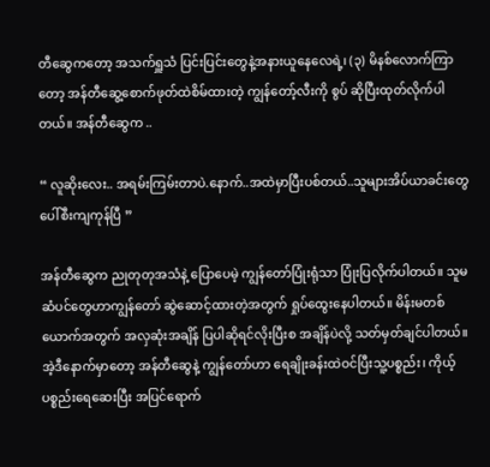တီဆွေကတော့ အသက်ရှူသံ ပြင်းပြင်းတွေနဲ့အနားယူနေလေရဲ့၊ (၃) မိနစ်လောက်ကြာတော့ အန်တီဆွေ့စောက်ဖုတ်ထဲစိမ်ထားတဲ့ ကျွန်တော့်လီးကို စွပ် ဆိုပြီးထုတ်လိုက်ပါတယ်။ အန်တီဆွေက ..

“ လူဆိုးလေး.. အရမ်းကြမ်းတာပဲ.နောက်..အထဲမှာပြီးပစ်တယ်..သူများအိပ်ယာခင်းတွေပေါ်စီးကျကုန်ပြီ ”

အန်တီဆွေက ညုတုတုအသံနဲ့ ပြောပေမဲ့ ကျွန်တော်ပြုံးရုံသာ ပြုံးပြလိုက်ပါတယ်။ သူမဆံပင်တွေဟာကျွန်တော် ဆွဲဆောင့်ထားတဲ့အတွက် ရှုပ်ထွေးနေပါတယ်။ မိန်းမတစ်ယောက်အတွက် အလှဆုံးအချိန် ပြပါဆိုရင်လိုးပြီးစ အချိန်ပဲလို့ သတ်မှတ်ချင်ပါတယ်။ အဲ့ဒီနောက်မှာတော့ အန်တီဆွေနဲ့ ကျွန်တော်ဟာ ရေချိုးခန်းထဲဝင်ပြီးသူ့ပစ္စည်း၊ ကိုယ့်ပစ္စည်းရေဆေးပြီး အပြင်ရောက်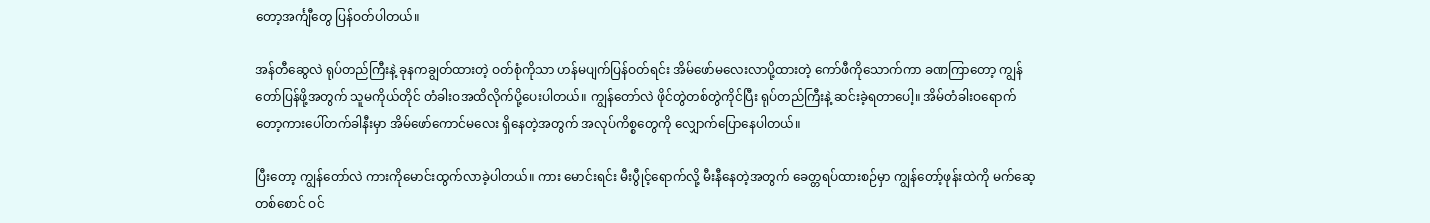တော့အင်္ကျီတွေ ပြန်ဝတ်ပါတယ်။

အန်တီဆွေလဲ ရုပ်တည်ကြီးနဲ့ ခုနကချွတ်ထားတဲ့ ဝတ်စုံကိုသာ ဟန်မပျက်ပြန်ဝတ်ရင်း အိမ်ဖော်မလေးလာပို့ထားတဲ့ ကော်ဖီကိုသောက်ကာ ခဏကြာတော့ ကျွန်တော်ပြန်ဖို့အတွက် သူမကိုယ်တိုင် တံခါးဝအထိလိုက်ပို့ပေးပါတယ်။ ကျွန်တော်လဲ ဖိုင်တွဲတစ်တွဲကိုင်ပြီး ရုပ်တည်ကြီးနဲ့ ဆင်းခဲ့ရတာပေါ့။ အိမ်တံခါးဝရောက်တော့ကားပေါ်တက်ခါနီးမှာ အိမ်ဖော်ကောင်မလေး ရှိနေတဲ့အတွက် အလုပ်ကိစ္စတွေကို လျှောက်ပြောနေပါတယ်။

ပြီးတော့ ကျွန်တော်လဲ ကားကိုမောင်းထွက်လာခဲ့ပါတယ်။ ကား မောင်းရင်း မီးပွီုင့်ရောက်လို့ မီးနီနေတဲ့အတွက် ခေတ္တရပ်ထားစဉ်မှာ ကျွန်တော့်ဖုန်းထဲကို မက်ဆေ့တစ်စောင် ဝင်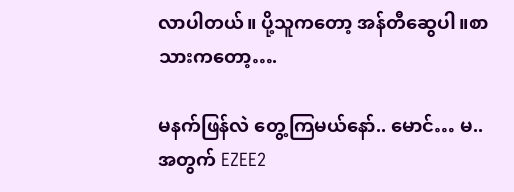လာပါတယ်။ ပို့သူကတော့ အန်တီဆွေပါ။စာသားကတော့….

မနက်ဖြန်လဲ တွေ့ကြမယ်နော်.. မောင်… မ..အတွက် EZEE2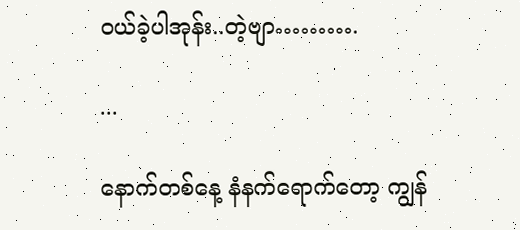ဝယ်ခဲ့ပါအုန်း..တဲ့ဗျာ……….

...

နောက်တစ်နေ့ နံနက်ရောက်တော့ ကျွန်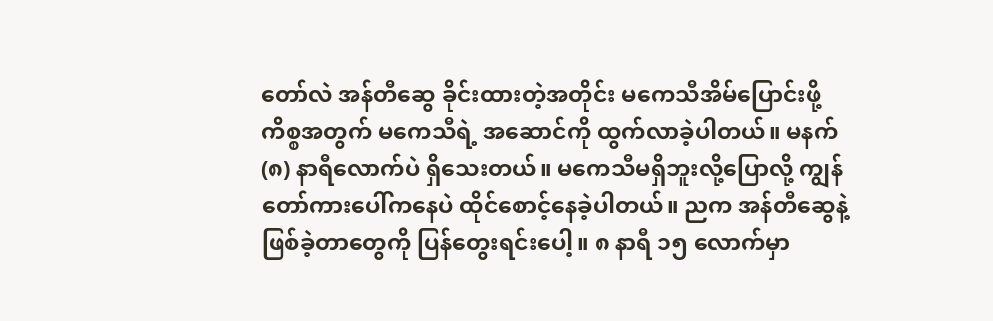တော်လဲ အန်တီဆွေ ခိုင်းထားတဲ့အတိုင်း မကေသီအိမ်ပြောင်းဖို့ကိစ္စအတွက် မကေသီရဲ့ အဆောင်ကို ထွက်လာခဲ့ပါတယ်။ မနက် (၈) နာရီလောက်ပဲ ရှိသေးတယ်။ မကေသီမရှိဘူးလို့ပြောလို့ ကျွန်တော်ကားပေါ်ကနေပဲ ထိုင်စောင့်နေခဲ့ပါတယ်။ ညက အန်တီဆွေနဲ့ ဖြစ်ခဲ့တာတွေကို ပြန်တွေးရင်းပေါ့။ ၈ နာရီ ၁၅ လောက်မှာ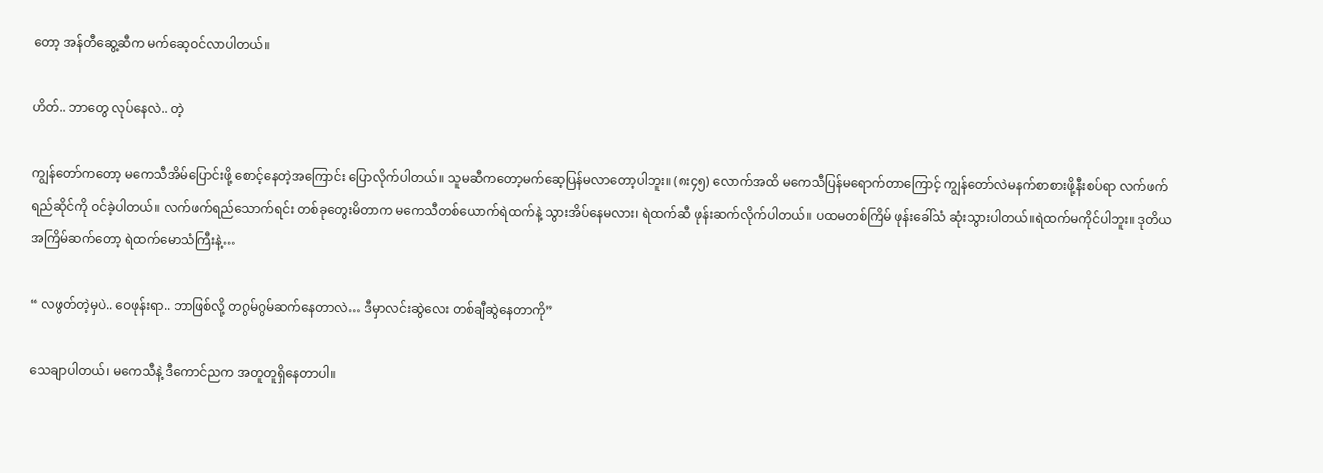တော့ အန်တီဆွေ့ဆီက မက်ဆေ့ဝင်လာပါတယ်။

ဟိတ်.. ဘာတွေ လုပ်နေလဲ.. တဲ့

ကျွန်တော်ကတော့ မကေသီအိမ်ပြောင်းဖို့ စောင့်နေတဲ့အကြောင်း ပြောလိုက်ပါတယ်။ သူမဆီကတော့မက်ဆေ့ပြန်မလာတော့ပါဘူး။ (၈း၄၅) လောက်အထိ မကေသီပြန်မရောက်တာကြောင့် ကျွန်တော်လဲမနက်စာစားဖို့နီးစပ်ရာ လက်ဖက်ရည်ဆိုင်ကို ဝင်ခဲ့ပါတယ်။ လက်ဖက်ရည်သောက်ရင်း တစ်ခုတွေးမိတာက မကေသီတစ်ယောက်ရဲထက်နဲ့ သွားအိပ်နေမလား၊ ရဲထက်ဆီ ဖုန်းဆက်လိုက်ပါတယ်။ ပထမတစ်ကြိမ် ဖုန်းခေါ်သံ ဆုံးသွားပါတယ်။ရဲထက်မကိုင်ပါဘူး။ ဒုတိယအကြိမ်ဆက်တော့ ရဲထက်မောသံကြီးနဲ့…

“ လဖွတ်တဲ့မှပဲ.. ဝေဖုန်းရာ.. ဘာဖြစ်လို့ တဂွမ်ဂွမ်ဆက်နေတာလဲ… ဒီမှာလင်းဆွဲလေး တစ်ချီဆွဲနေတာကို”

သေချာပါတယ်၊ မကေသီနဲ့ ဒီကောင်ညက အတူတူရှိနေတာပါ။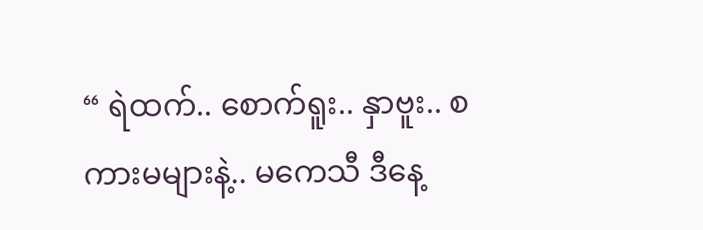“ ရဲထက်.. စောက်ရူး.. နှာဗူး.. စကားမများနဲ့.. မကေသီ ဒီနေ့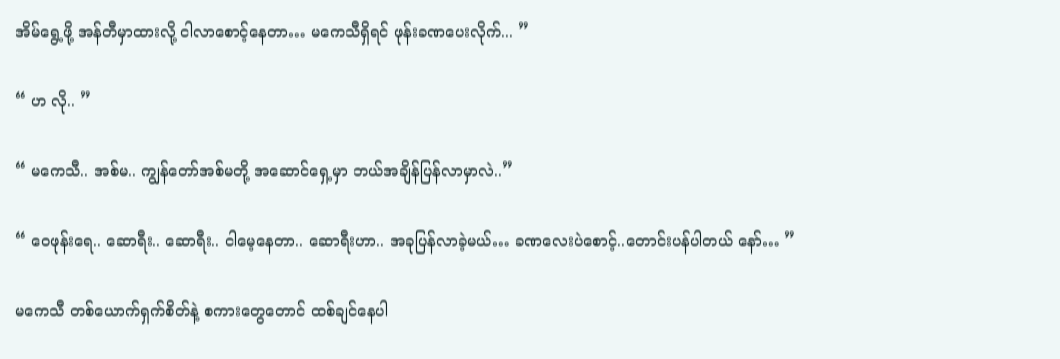အိမ်ရွေ့ဖို့ အန်တီမှာထားလို့ ငါလာစောင့်နေတာ… မကေသီရှိရင် ဖုန်းခဏပေးလိုက်... ”

“ ဟ လို.. ”

“ မကေသီ.. အစ်မ.. ကျွန်တော်အစ်မတို့ အဆောင်ရှေ့မှာ ဘယ်အချိန်ပြန်လာမှာလဲ..”

“ ဝေဖုန်းရေ.. ဆောရီး.. ဆောရီး.. ငါမေ့နေတာ.. ဆောရီးဟာ.. အခုပြန်လာခဲ့မယ်… ခဏလေးပဲစောင့်..တောင်းပန်ပါတယ် နော်… ”

မကေသီ တစ်ယောက်ရှက်စိတ်နဲ့ စကားတွေတောင် ထစ်ချင်နေပါ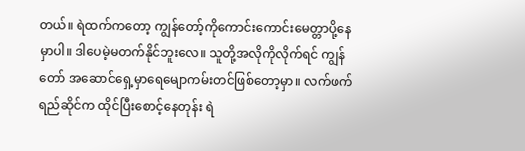တယ်။ ရဲထက်ကတော့ ကျွန်တော့်ကိုကောင်းကောင်းမေတ္တာပို့နေမှာပါ။ ဒါပေမဲ့မတက်နိုင်ဘူးလေ။ သူတို့အလိုကိုလိုက်ရင် ကျွန်တော် အဆောင်ရှေ့မှာရေမျောကမ်းတင်ဖြစ်တော့မှာ။ လက်ဖက်ရည်ဆိုင်က ထိုင်ပြီးစောင့်နေတုန်း ရဲ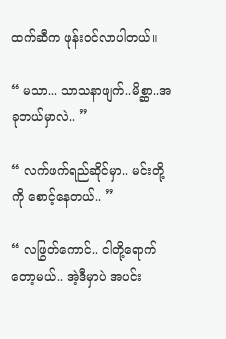ထက်ဆီက ဖုန်းဝင်လာပါတယ်။

“ မသာ... သာသနာဖျက်..မိစ္ဆာ..အခုဘယ်မှာလဲ.. ”

“ လက်ဖက်ရည်ဆိုင်မှာ.. မင်းတို့ကို စောင့်နေတယ်.. ”

“ လဖြွတ်ကောင်.. ငါတို့ရောက်တော့မယ်.. အဲ့ဒီမှာပဲ အပင်း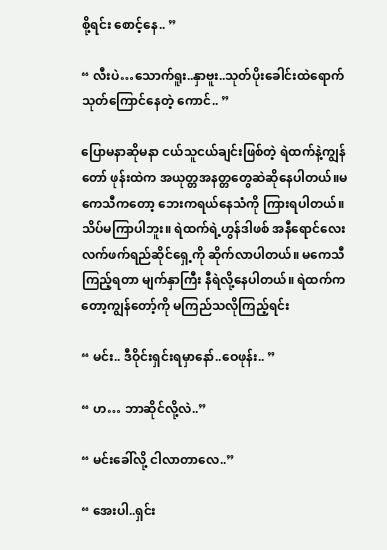စို့ရင်း စောင့်နေ.. ”

“ လီးပဲ…သောက်ရူး..နှာဗူး..သုတ်ပိုးခေါင်းထဲရောက် သုတ်ကြောင်နေတဲ့ ကောင်.. ”

ပြောမနာဆိုမနာ ငယ်သူငယ်ချင်းဖြစ်တဲ့ ရဲထက်နဲ့ကျွန်တော် ဖုန်းထဲက အယုတ္တအနတ္တတွေဆဲဆိုနေပါတယ်။မကေသီကတော့ ဘေးကရယ်နေသံကို ကြားရပါတယ်။ သိပ်မကြာပါဘူး။ ရဲထက်ရဲ့ဟွန်ဒါဖစ် အနီရောင်လေးလက်ဖက်ရည်ဆိုင်ရှေ့ကို ဆိုက်လာပါတယ်။ မကေသီကြည့်ရတာ မျက်နှာကြီး နီရဲလို့နေပါတယ်။ ရဲထက်ကတော့ကျွန်တော့်ကို မကြည်သလိုကြည့်ရင်း

“ မင်း.. ဒီဝိုင်းရှင်းရမှာနော်..ဝေဖုန်း.. ”

“ ဟ… ဘာဆိုင်လို့လဲ..”

“ မင်းခေါ်လို့ ငါလာတာလေ..”

“ အေးပါ..ရှင်း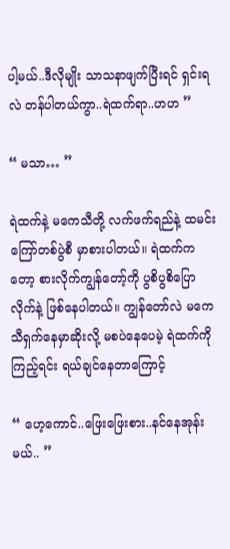ပါ့မယ်..ဒီလိုမျိုး သာသနာဖျက်ပြီးရင် ရှင်းရလဲ တန်ပါတယ်ကွာ..ရဲထက်ရာ..ဟဟ ”

“ မသာ… ”

ရဲထက်နဲ့ မကေသီတို့ လက်ဖက်ရည်နဲ့ ထမင်းကြော်တစ်ပွဲစီ မှာစားပါတယ်။ ရဲထက်ကတော့ စားလိုက်ကျွန်တော့်ကို ပွစိပွစိပြောလိုက်နဲ့ ဖြစ်နေပါတယ်။ ကျွန်တော်လဲ မကေသီရှက်နေမှာဆိုးလို့ မစပဲနေပေမဲ့ ရဲထက်ကိုကြည့်ရင်း ရယ်ချင်နေတာကြောင့်

“ ဟေ့ကောင်..ဖြေးဖြေးစား..နင်နေအုန်းမယ်.. ”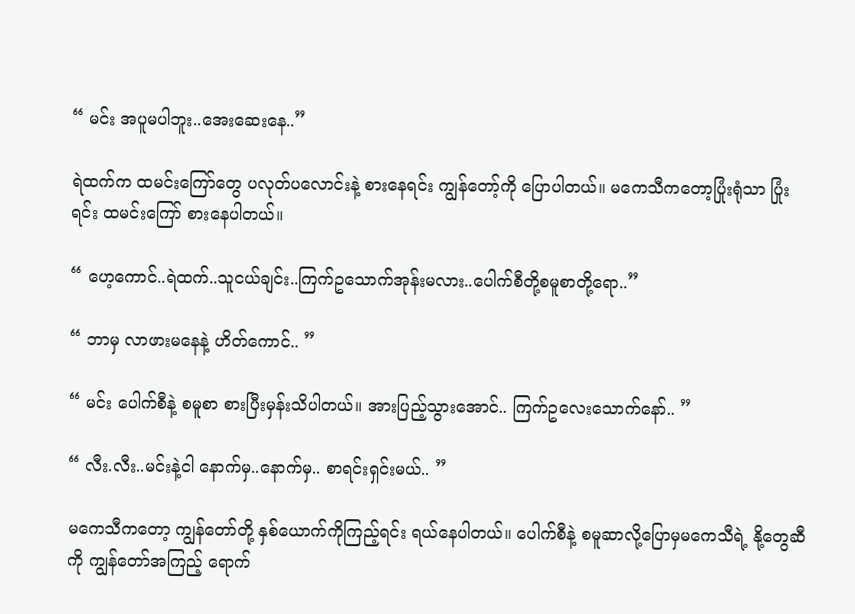“ မင်း အပူမပါဘူး..အေးဆေးနေ..”

ရဲထက်က ထမင်းကြော်တွေ ပလုတ်ပလောင်းနဲ့ စားနေရင်း ကျွန်တော့်ကို ပြောပါတယ်။ မကေသီကတော့ပြုံးရုံသာ ပြုံးရင်း ထမင်းကြော် စားနေပါတယ်။

“ ဟေ့ကောင်..ရဲထက်..သူငယ်ချင်း..ကြက်ဥသောက်အုန်းမလား..ပေါက်စီတို့စမူစာတို့ရော..”

“ ဘာမှ လာဖားမနေနဲ့ ဟိတ်ကောင်.. ”

“ မင်း ပေါက်စီနဲ့ စမူစာ စားပြီးမှန်းသိပါတယ်။ အားပြည့်သွားအောင်.. ကြက်ဥလေးသောက်နော်.. ”

“ လီး.လီး..မင်းနဲ့ငါ နောက်မှ..နောက်မှ.. စာရင်းရှင်းမယ်.. ”

မကေသီကတော့ ကျွန်တော်တို့ နှစ်ယောက်ကိုကြည့်ရင်း ရယ်နေပါတယ်။ ပေါက်စီနဲ့ စမူဆာလို့ပြောမှမကေသီရဲ့ နို့တွေဆီကို ကျွန်တော်အကြည့် ရောက်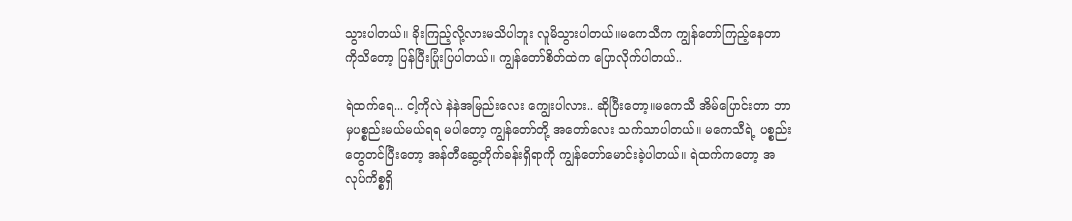သွားပါတယ်။ ခိုးကြည့်လို့လားမသိပါဘူး လူမိသွားပါတယ်။မကေသီက ကျွန်တော်ကြည့်နေတာကိုသိတော့ ပြန်ပြီးပြုံးပြပါတယ်။ ကျွန်တော်စိတ်ထဲက ပြောလိုက်ပါတယ်..

ရဲထက်ရေ... ငါ့ကိုလဲ နဲနဲအမြည်းလေး ကျွေးပါလား.. ဆိုပြီးတော့။မကေသီ အိမ်ပြောင်းတာ ဘာမှပစ္စည်းမယ်မယ်ရရ မပါတော့ ကျွန်တော်တို့ အတော်လေး သက်သာပါတယ်။ မကေသီရဲ့ ပစ္စည်းတွေတင်ပြီးတော့ အန်တီဆွေ့တိုက်ခန်းရှိရာကို ကျွန်တော်မောင်းခဲ့ပါတယ်။ ရဲထက်ကတော့ အလုပ်ကိစ္စရှိ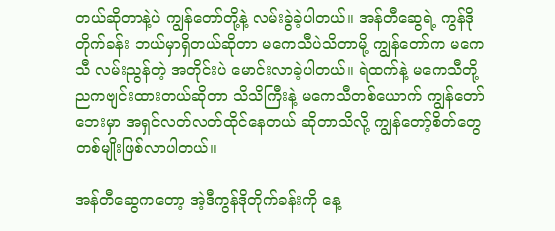တယ်ဆိုတာနဲ့ပဲ ကျွန်တော်တို့နဲ့ လမ်းခွဲခဲ့ပါတယ်။ အန်တီဆွေရဲ့ ကွန်ဒိုတိုက်ခန်း ဘယ်မှာရှိတယ်ဆိုတာ မကေသီပဲသိတာမို့ ကျွန်တော်က မကေသီ လမ်းညွန်တဲ့ အတိုင်းပဲ မောင်းလာခဲ့ပါတယ်။ ရဲထက်နဲ့ မကေသီတို့ ညကဗျင်းထားတယ်ဆိုတာ သိသိကြီးနဲ့ မကေသီတစ်ယောက် ကျွန်တော်ဘေးမှာ အရှင်လတ်လတ်ထိုင်နေတယ် ဆိုတာသိလို့ ကျွန်တော့်စိတ်တွေ တစ်မျိုးဖြစ်လာပါတယ်။

အန်တီဆွေကတော့ အဲ့ဒီကွန်ဒိုတိုက်ခန်းကို နေ့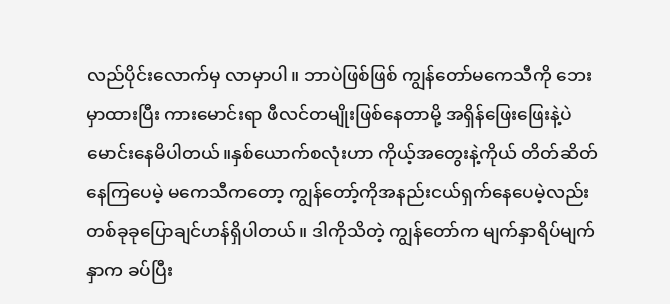လည်ပိုင်းလောက်မှ လာမှာပါ။ ဘာပဲဖြစ်ဖြစ် ကျွန်တော်မကေသီကို ဘေးမှာထားပြီး ကားမောင်းရာ ဖီလင်တမျိုးဖြစ်နေတာမို့ အရှိန်ဖြေးဖြေးနဲ့ပဲ မောင်းနေမိပါတယ်။နှစ်ယောက်စလုံးဟာ ကိုယ့်အတွေးနဲ့ကိုယ် တိတ်ဆိတ်နေကြပေမဲ့ မကေသီကတော့ ကျွန်တော့်ကိုအနည်းငယ်ရှက်နေပေမဲ့လည်း တစ်ခုခုပြောချင်ဟန်ရှိပါတယ်။ ဒါကိုသိတဲ့ ကျွန်တော်က မျက်နှာရိပ်မျက်နှာက ခပ်ပြီး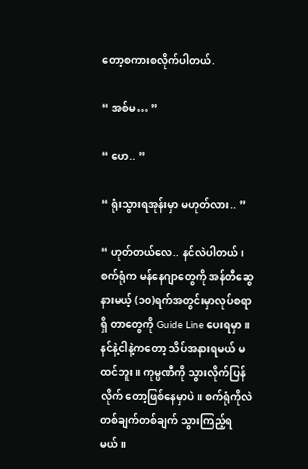တော့စကားစလိုက်ပါတယ်.

“ အစ်မ… ”

“ ဟေ.. ”

“ ရုံးသွားရအုန်းမှာ မဟုတ်လား.. ”

“ ဟုတ်တယ်လေ.. နင်လဲပါတယ်၊ စက်ရုံက မန်နေဂျာတွေကို အန်တီဆွေ နားမယ့် (၁၀)ရက်အတွင်းမှာလုပ်စရာရှိ တာတွေကို Guide Line ပေးရမှာ။ နင်နဲ့ငါနဲ့ကတော့ သိပ်အနားရမယ် မထင်ဘူး။ ကုမ္ပဏီကို သွားလိုက်ပြန်လိုက် တော့ဖြစ်နေမှာပဲ။ စက်ရုံကိုလဲ တစ်ချက်တစ်ချက် သွားကြည့်ရမယ်။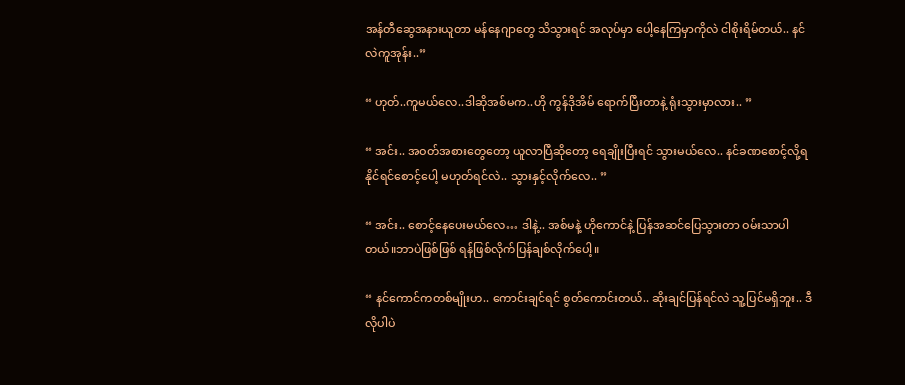အန်တီဆွေအနားယူတာ မန်နေဂျာတွေ သိသွားရင် အလုပ်မှာ ပေါ့နေကြမှာကိုလဲ ငါစိုးရိမ်တယ်.. နင်လဲကူအုန်း..”

“ ဟုတ်..ကူမယ်လေ..ဒါဆိုအစ်မက..ဟို ကွန်ဒိုအိမ် ရောက်ပြီးတာနဲ့ ရုံးသွားမှာလား.. ”

“ အင်း.. အဝတ်အစားတွေတော့ ယူလာပြီဆိုတော့ ရေချိုးပြီးရင် သွားမယ်လေ.. နင်ခဏစောင့်လို့ရနိုင်ရင်စောင့်ပေါ့ မဟုတ်ရင်လဲ.. သွားနှင့်လိုက်လေ.. ”

“ အင်း.. စောင့်နေပေးမယ်လေ… ဒါနဲ့.. အစ်မနဲ့ ဟိုကောင်နဲ့ ပြန်အဆင်ပြေသွားတာ ဝမ်းသာပါတယ်။ဘာပဲဖြစ်ဖြစ် ရန်ဖြစ်လိုက်ပြန်ချစ်လိုက်ပေါ့။

“ နင်ကောင်ကတစ်မျိုးဟ.. ကောင်းချင်ရင် စွတ်ကောင်းတယ်.. ဆိုးချင်ပြန်ရင်လဲ သူ့ပြင်မရှိဘူး.. ဒီလိုပါပဲ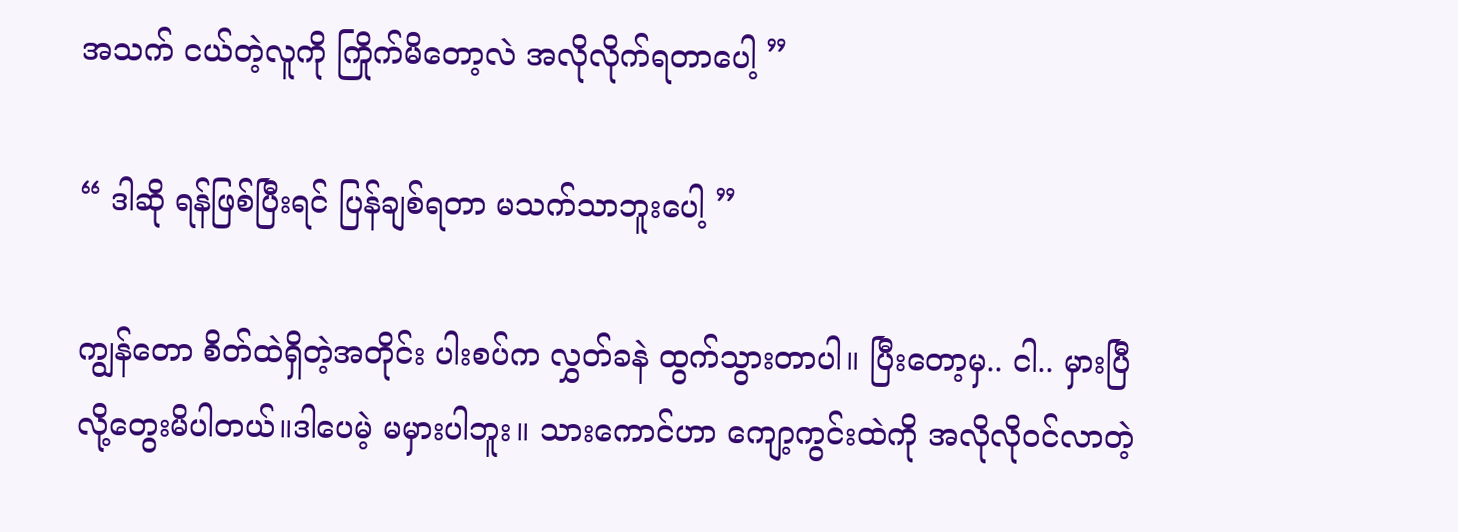အသက် ငယ်တဲ့လူကို ကြိုက်မိတော့လဲ အလိုလိုက်ရတာပေါ့ ”

“ ဒါဆို ရန်ဖြစ်ပြီးရင် ပြန်ချစ်ရတာ မသက်သာဘူးပေါ့ ”

ကျွန်တော စိတ်ထဲရှိတဲ့အတိုင်း ပါးစပ်က လွှတ်ခနဲ ထွက်သွားတာပါ။ ပြီးတော့မှ.. ငါ.. မှားပြီ လို့တွေးမိပါတယ်။ဒါပေမဲ့ မမှားပါဘူး။ သားကောင်ဟာ ကျော့ကွင်းထဲကို အလိုလိုဝင်လာတဲ့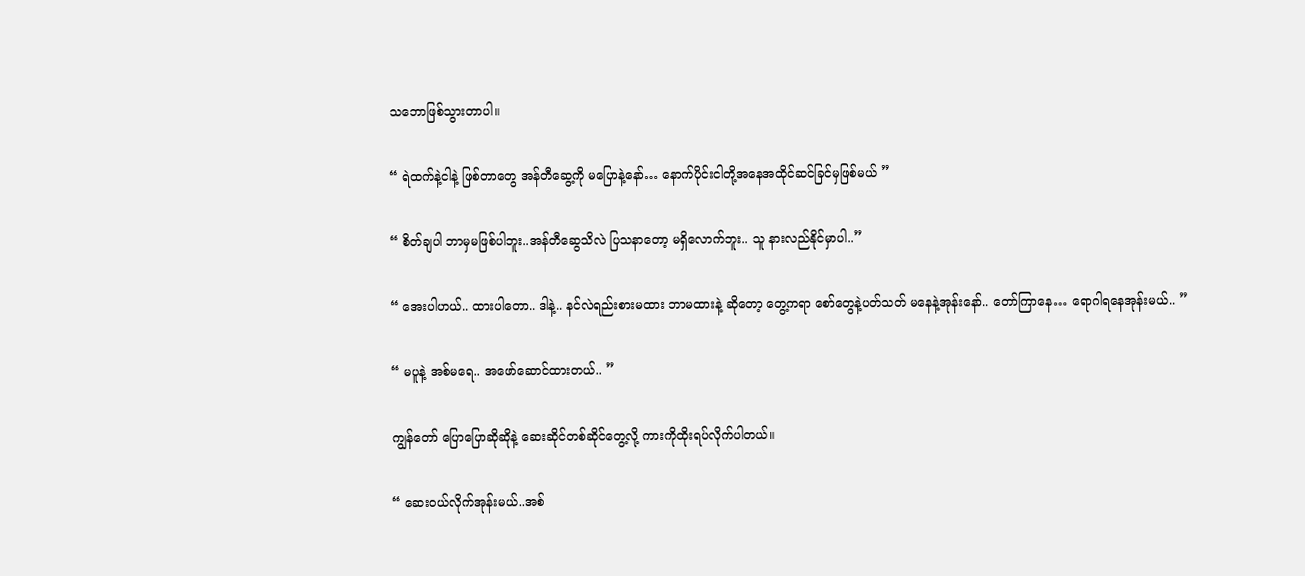သဘောဖြစ်သွားတာပါ။

“ ရဲထက်နဲ့ငါနဲ့ ဖြစ်တာတွေ အန်တီဆွေ့ကို မပြောနဲ့နော်… နောက်ပိုင်းငါတို့အနေအထိုင်ဆင်ခြင်မှဖြစ်မယ် ”

“ စိတ်ချပါ ဘာမှမဖြစ်ပါဘူး..အန်တီဆွေသိလဲ ပြသနာတော့ မရှိလောက်ဘူး.. သူ နားလည်နိုင်မှာပါ..”

“ အေးပါဟယ်.. ထားပါတော.. ဒါနဲ့.. နင်လဲရည်းစားမထား ဘာမထားနဲ့ ဆိုတော့ တွေ့ကရာ စော်တွေနဲ့ပတ်သတ် မနေနဲ့အုန်းနော်.. တော်ကြာနေ… ရောဂါရနေအုန်းမယ်.. ”

“ မပူနဲ့ အစ်မရေ.. အဖော်ဆောင်ထားတယ်.. ”

ကျွန်တော် ပြောပြောဆိုဆိုနဲ့ ဆေးဆိုင်တစ်ဆိုင်တွေ့လို့ ကားကိုထိုးရပ်လိုက်ပါတယ်။

“ ဆေးဝယ်လိုက်အုန်းမယ်..အစ်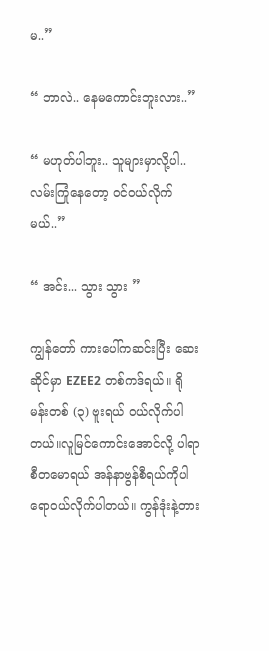မ..”

“ ဘာလဲ.. နေမကောင်းဘူးလား..”

“ မဟုတ်ပါဘူး.. သူများမှာလို့ပါ.. လမ်းကြုံနေတော့ ဝင်ဝယ်လိုက်မယ်..”

“ အင်း... သွား သွား ”

ကျွန်တော် ကားပေါ်ကဆင်းပြီး ဆေးဆိုင်မှာ EZEE2 တစ်ကဒ်ရယ်။ ရိုမန်းတစ် (၃) ဗူးရယ် ဝယ်လိုက်ပါတယ်။လူမြင်ကောင်းအောင်လို့ ပါရာစီတမောရယ် အန်နာဗွန်စီရယ်ကိုပါ ရောဝယ်လိုက်ပါတယ်။ ကွန်ဒုံးနဲ့တား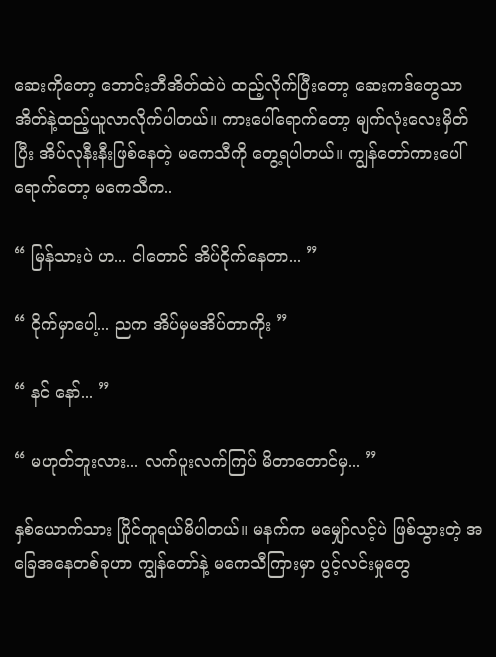ဆေးကိုတော့ ဘောင်းဘီအိတ်ထဲပဲ ထည့်လိုက်ပြီးတော့ ဆေးကဒ်တွေသာ အိတ်နဲ့ထည့်ယူလာလိုက်ပါတယ်။ ကားပေါ်ရောက်တော့ မျက်လုံးလေးမှိတ်ပြီး အိပ်လုနီးနီးဖြစ်နေတဲ့ မကေသီကို တွေ့ရပါတယ်။ ကျွန်တော်ကားပေါ်ရောက်တော့ မကေသီက..

“ မြန်သားပဲ ဟ... ငါတောင် အိပ်ငိုက်နေတာ... ”

“ ငိုက်မှာပေါ့... ညက အိပ်မှမအိပ်တာကိုး ”

“ နင် နော်... ”

“ မဟုတ်ဘူးလား... လက်ပူးလက်ကြပ် မိတာတောင်မှ... ”

နှစ်ယောက်သား ပြိုင်တူရယ်မိပါတယ်။ မနက်က မမျှော်လင့်ပဲ ဖြစ်သွားတဲ့ အခြေအနေတစ်ခုဟာ ကျွန်တော်နဲ့ မကေသီကြားမှာ ပွင့်လင်းမှုတွေ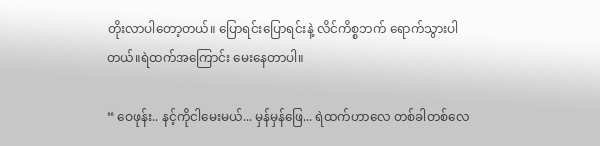တိုးလာပါတော့တယ်။ ပြောရင်းပြောရင်းနဲ့ လိင်ကိစ္စဘက် ရောက်သွားပါတယ်။ရဲထက်အကြောင်း မေးနေတာပါ။

“ ဝေဖုန်း.. နင့်ကိုငါမေးမယ်... မှန်မှန်ဖြေ... ရဲထက်ဟာလေ တစ်ခါတစ်လေ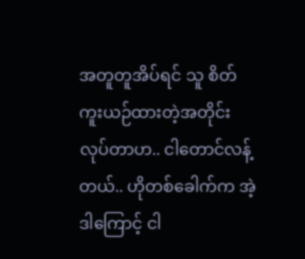အတူတူအိပ်ရင် သူ စိတ်ကူးယဉ်ထားတဲ့အတိုင်း လုပ်တာဟ.. ငါတောင်လန့်တယ်.. ဟိုတစ်ခေါက်က အဲ့ဒါကြောင့် ငါ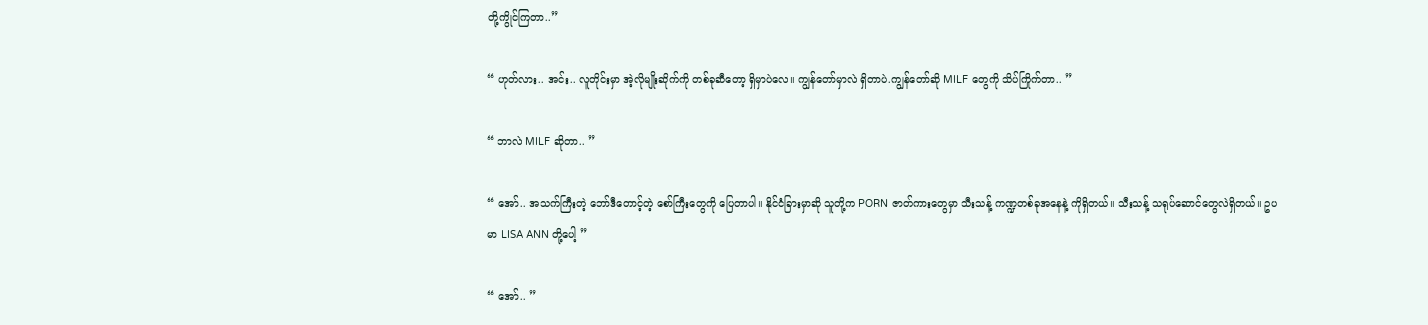တို့ကွိုင်ကြတာ..”

“ ဟုတ်လား.. အင်း.. လူတိုင်းမှာ အဲ့လိုမျိုးဆိုက်ကို တစ်ခုဆီတော့ ရှိမှာပဲလေ။ ကျွန်တော်မှာလဲ ရှိတာပဲ.ကျွန်တော်ဆို MILF တွေကို သိပ်ကြိုက်တာ.. ”

“ ဘာလဲ MILF ဆိုတာ.. ”

“ အော်.. အသက်ကြီးတဲ့ ဘော်ဒီတောင့်တဲ့ စော်ကြီးတွေကို ပြေတာပါ။ နိုင်ငံခြားမှာဆို သူတို့က PORN ဇာတ်ကားတွေမှာ သီးသန့် ကဏ္ဍတစ်ခုအနေနဲ့ ကိုရှိတယ်။ သီးသန့် သရုပ်ဆောင်တွေလဲရှိတယ်။ ဥပမာ LISA ANN တို့ပေါ့ ”

“ အော်.. ”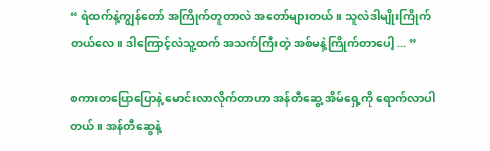“ ရဲထက်နဲ့ကျွန်တော် အကြိုက်တူတာလဲ အတော်များတယ်။ သူလဲဒါမျိုးကြိုက်တယ်လေ။ ဒါကြောင့်လဲသူ့ထက် အသက်ကြီးတဲ့ အစ်မနဲ့ကြိုက်တာပေါ့ ... ”

စကားတပြောပြောနဲ့ မောင်းလာလိုက်တာဟာ အန်တီဆွေ့ အိမ်ရှေ့ကို ရောက်လာပါတယ်။ အန်တီဆွေနဲ့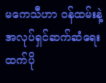မကေသီဟာ ဝန်ထမ်းနဲ့ အလုပ်ရှင်ဆက်ဆံရေးထက်ပို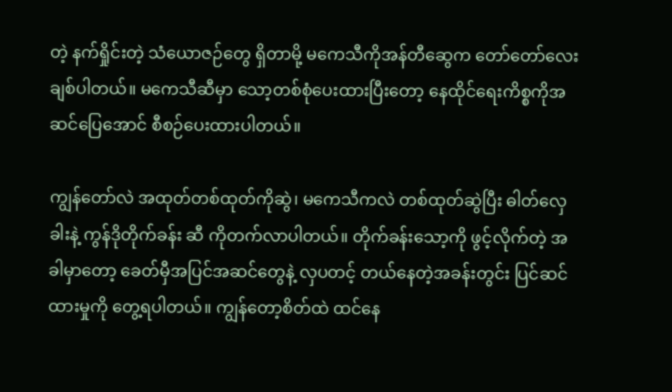တဲ့ နက်ရှိုင်းတဲ့ သံယောဇဉ်တွေ ရှိတာမို့ မကေသီကိုအန်တီဆွေက တော်တော်လေး ချစ်ပါတယ်။ မကေသီဆီမှာ သော့တစ်စုံပေးထားပြီးတော့ နေထိုင်ရေးကိစ္စကိုအဆင်ပြေအောင် စီစဉ်ပေးထားပါတယ်။

ကျွန်တော်လဲ အထုတ်တစ်ထုတ်ကိုဆွဲ၊ မကေသီကလဲ တစ်ထုတ်ဆွဲပြီး ဓါတ်လှေခါးနဲ့ ကွန်ဒိုတိုက်ခန်း ဆီ ကိုတက်လာပါတယ်။ တိုက်ခန်းသော့ကို ဖွင့်လိုက်တဲ့ အခါမှာတော့ ခေတ်မှီအပြင်အဆင်တွေနဲ့ လှပတင့် တယ်နေတဲ့အခန်းတွင်း ပြင်ဆင်ထားမှုကို တွေ့ရပါတယ်။ ကျွန်တော့စိတ်ထဲ ထင်နေ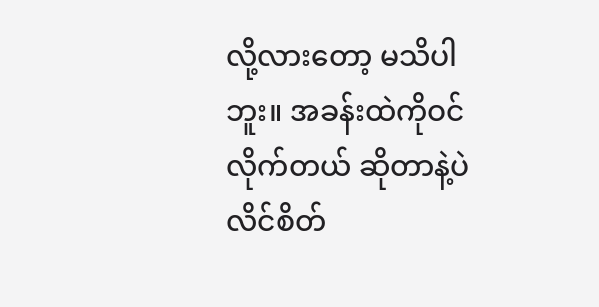လို့လားတော့ မသိပါဘူး။ အခန်းထဲကိုဝင်လိုက်တယ် ဆိုတာနဲ့ပဲ လိင်စိတ်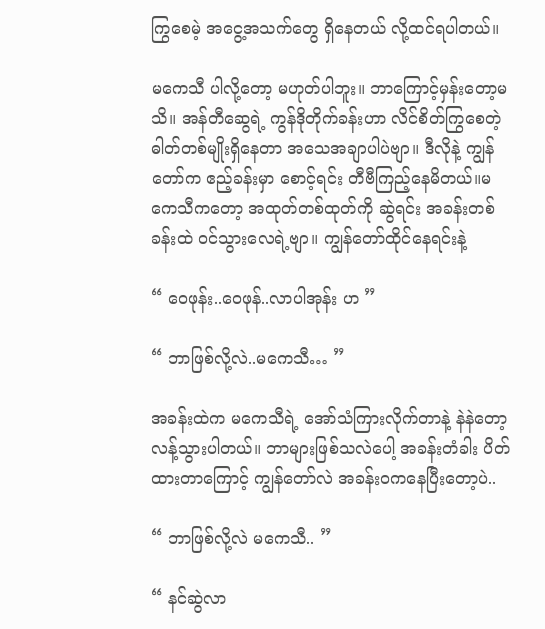ကြွစေမဲ့ အငွေ့အသက်တွေ ရှိနေတယ် လို့ထင်ရပါတယ်။

မကေသီ ပါလို့တော့ မဟုတ်ပါဘူး။ ဘာကြောင့်မှန်းတော့မသိ။ အန်တီဆွေရဲ့ ကွန်ဒိုတိုက်ခန်းဟာ လိင်စိတ်ကြွစေတဲ့ ဓါတ်တစ်မျိုးရှိနေတာ အသေအချာပါပဲဗျာ။ ဒီလိုနဲ့ ကျွန်တော်က ဧည့်ခန်းမှာ စောင့်ရင်း တီဗီကြည့်နေမိတယ်။မကေသီကတော့ အထုတ်တစ်ထုတ်ကို ဆွဲရင်း အခန်းတစ်ခန်းထဲ ဝင်သွားလေရဲ့ဗျာ။ ကျွန်တော်ထိုင်နေရင်းနဲ့

“ ဝေဖုန်း..ဝေဖုန်..လာပါအုန်း ဟ ”

“ ဘာဖြစ်လို့လဲ..မကေသီ… ”

အခန်းထဲက မကေသီရဲ့ အော်သံကြားလိုက်တာနဲ့ နဲနဲတော့ လန့်သွားပါတယ်။ ဘာများဖြစ်သလဲပေါ့ အခန်းတံခါး ပိတ်ထားတာကြောင့် ကျွန်တော်လဲ အခန်းဝကနေပြီးတော့ပဲ..

“ ဘာဖြစ်လို့လဲ မကေသီ.. ”

“ နင်ဆွဲလာ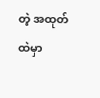တဲ့ အထုတ်ထဲမှာ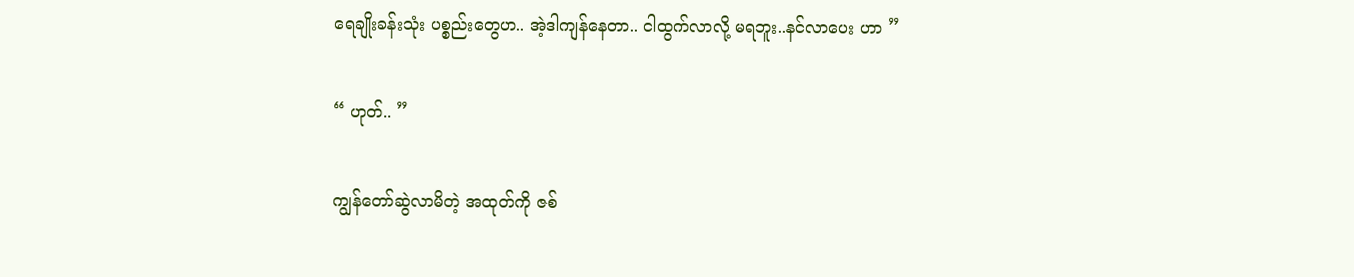ရေချိုးခန်းသုံး ပစ္စည်းတွေဟ.. အဲ့ဒါကျန်နေတာ.. ငါထွက်လာလို့ မရဘူး..နင်လာပေး ဟာ ”

“ ဟုတ်.. ”

ကျွန်တော်ဆွဲလာမိတဲ့ အထုတ်ကို ဇစ်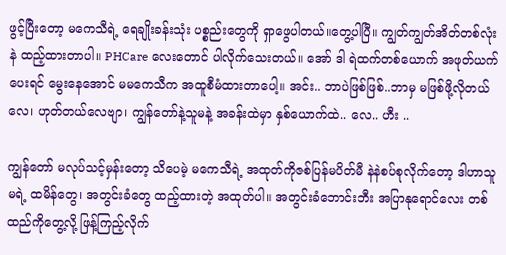ဖွင့်ပြီးတော့ မကေသီရဲ့ ရေချိုးခန်းသုံး ပစ္စည်းတွေကို ရှာဖွေပါတယ်။တွေ့ပါပြီ။ ကျွတ်ကျွတ်အိတ်တစ်လုံးနဲ ထည့်ထားတာပါ။ PHCare လေးတောင် ပါလိုက်သေးတယ်။ အော် ဒါ ရဲထက်တစ်ယောက် အဖုတ်ယက်ပေးရင် မွေးနေအောင် မမကေသီက အထူစီမံထားတာပေါ့။ အင်း.. ဘာပဲဖြစ်ဖြစ်..ဘာမှ မဖြစ်ဖို့လိုတယ်လေ၊ ဟုတ်တယ်လေဗျာ၊ ကျွန်တော်နဲ့သူမနဲ့ အခန်းထဲမှာ နှစ်ယောက်ထဲ.. လေ.. ဟီး ..

ကျွန်တော် မလုပ်သင့်မှန်းတော့ သိပေမဲ့ မကေသီရဲ့ အထုတ်ကိုဇစ်ပြန်မပိတ်မီ နဲနဲစပ်စုလိုက်တော့ ဒါဟာသူမရဲ့ ထမိန်တွေ၊ အတွင်းခံတွေ ထည့်ထားတဲ့ အထုတ်ပါ။ အတွင်းခံဘောင်းဘီး အပြာနုရောင်လေး တစ်ထည်ကိုတွေ့လို့ ဖြန့်ကြည့်လိုက်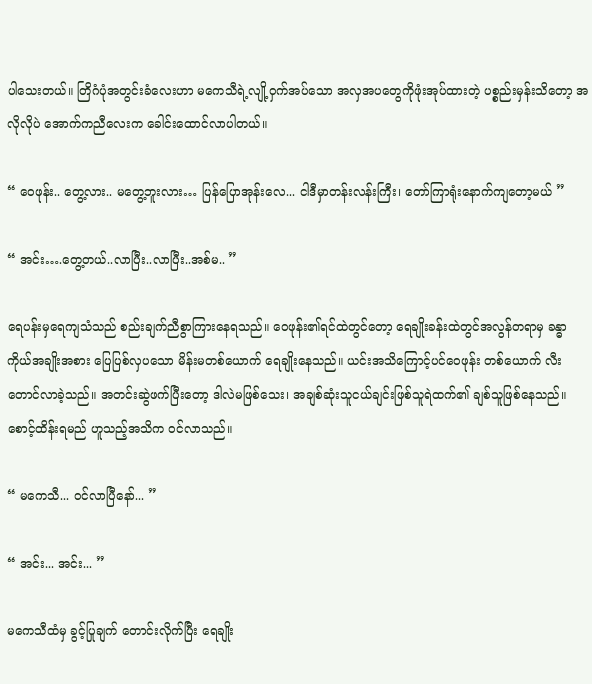ပါသေးတယ်။ တြိဂံပုံအတွင်းခံလေးဟာ မကေသီရဲ့လျို့ဝှက်အပ်သော အလှအပတွေကိုဖုံးအုပ်ထားတဲ့ ပစ္စည်းမှန်းသိတော့ အလိုလိုပဲ အောက်ကညီလေးက ခေါင်းထောင်လာပါတယ်။

“ ဝေဖုန်း.. တွေ့လား.. မတွေ့ဘူးလား… ပြန်ပြောအုန်းလေ... ငါဒီမှာတန်းလန်းကြီး၊ တော်ကြာရုံးနောက်ကျတော့မယ် ”

“ အင်း….တွေ့တယ်..လာပြီး..လာပြီး..အစ်မ.. ”

ရေပန်းမှရေကျသံသည် စည်းချက်ညီစွာကြားနေရသည်။ ဝေဖုန်း၏ရင်ထဲတွင်တော့ ရေချိုးခန်းထဲတွင်အလွန်တရာမှ ခန္ဓာကိုယ်အချိုးအစား ပြေပြစ်လှပသော မိန်းမတစ်ယောက် ရေချိုးနေသည်။ ယင်းအသိကြောင့်ပင်ဝေဖုန်း တစ်ယောက် လီးတောင်လာခဲ့သည်။ အတင်းဆွဲဖက်ပြီးတော့ ဒါလဲမဖြစ်သေး၊ အချစ်ဆုံးသူငယ်ချင်းဖြစ်သူရဲထက်၏ ချစ်သူဖြစ်နေသည်။ စောင့်ထိန်းရမည် ဟူသည့်အသိက ဝင်လာသည်။

“ မကေသီ... ဝင်လာပြီနော်... ”

“ အင်း... အင်း... ”

မကေသီထံမှ ခွင့်ပြုချက် တောင်းလိုက်ပြီး ရေချိုး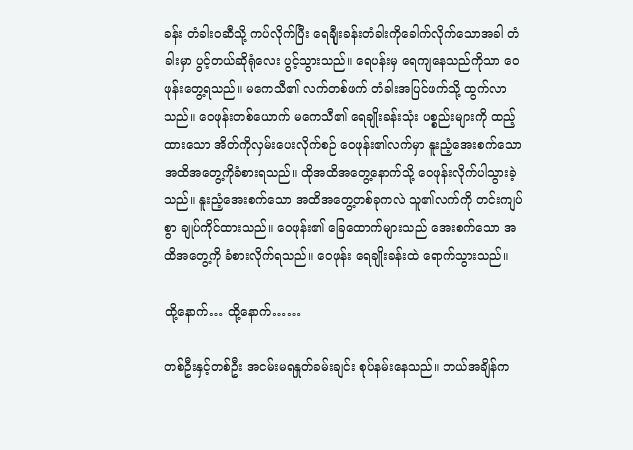ခန်း တံခါးဝဆီသို့ ကပ်လိုက်ပြီး ရေချီုးခန်းတံခါးကိုခေါက်လိုက်သောအခါ တံခါးမှာ ပွင့်တယ်ဆိုရုံလေး ပွင့်သွားသည်။ ရေပန်းမှ ရေကျနေသည်ကိုသာ ဝေဖုန်းတွေ့ရသည်။ မကေသီ၏ လက်တစ်ဖက် တံခါးအပြင်ဖက်သို့ ထွက်လာသည်။ ဝေဖုန်းတစ်ယောက် မကေသီ၏ ရေချိုးခန်းသုံး ပစ္စည်းများကို ထည့်ထားသော အိတ်ကိုလှမ်းပေးလိုက်စဉ် ဝေဖုန်း၏လက်မှာ နူးညံ့အေးစက်သောအထိအတွေ့ကိုခံစားရသည်။ ထိုအထိအတွေ့နောက်သို့ ဝေဖုန်းလိုက်ပါသွားခဲ့သည်။ နူးညံ့အေးစက်သော အထိအတွေ့တစ်ခုကလဲ သူ၏လက်ကို တင်းကျပ်စွာ ချုပ်ကိုင်ထားသည်။ ဝေဖုန်း၏ ခြေထောက်များသည် အေးစက်သော အထိအတွေ့ကို ခံစားလိုက်ရသည်။ ဝေဖုန်း ရေချိုးခန်းထဲ ရောက်သွားသည်။

ထို့နောက်… ထို့နောက်……

တစ်ဦးနှင့်တစ်ဦး အငမ်းမရနှုတ်ခမ်းချင်း စုပ်နမ်းနေသည်။ ဘယ်အချိန်က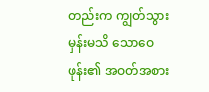တည်းက ကျွတ်သွားမှန်းမသိ သောဝေဖုန်း၏ အဝတ်အစား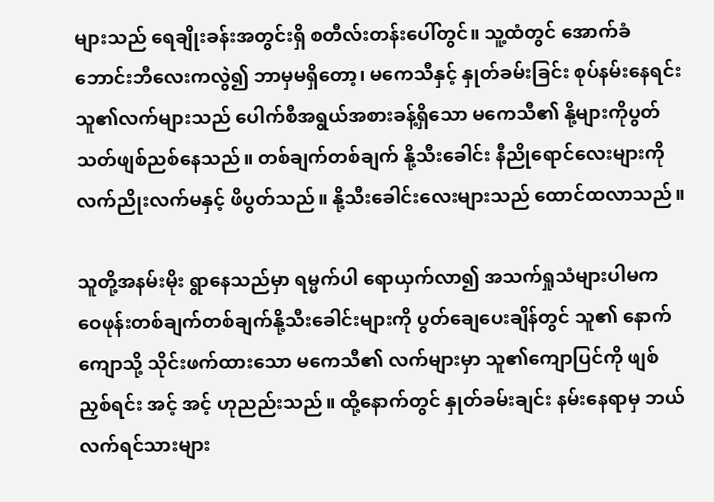များသည် ရေချိုးခန်းအတွင်းရှိ စတီလ်းတန်းပေါ်တွင်။ သူ့ထံတွင် အောက်ခံဘောင်းဘီလေးကလွဲ၍ ဘာမှမရှိတော့၊ မကေသီနှင့် နှုတ်ခမ်းခြင်း စုပ်နမ်းနေရင်း သူ၏လက်များသည် ပေါက်စီအရွယ်အစားခန့်ရှိသော မကေသီ၏ နို့များကိုပွတ်သတ်ဖျစ်ညစ်နေသည်။ တစ်ချက်တစ်ချက် နို့သီးခေါင်း နီညိုရောင်လေးများကိုလက်ညိုးလက်မနှင့် ဖိပွတ်သည်။ နို့သီးခေါင်းလေးများသည် ထောင်ထလာသည်။

သူတို့အနမ်းမိုး ရွာနေသည်မှာ ရမ္မက်ပါ ရောယှက်လာ၍ အသက်ရှုသံများပါမက ဝေဖုန်းတစ်ချက်တစ်ချက်နို့သီးခေါင်းများကို ပွတ်ချေပေးချိန်တွင် သူ၏ နောက်ကျောသို့ သိုင်းဖက်ထားသော မကေသီ၏ လက်များမှာ သူ၏ကျောပြင်ကို ဖျစ်ညှစ်ရင်း အင့် အင့် ဟုညည်းသည်။ ထို့နောက်တွင် နှုတ်ခမ်းချင်း နမ်းနေရာမှ ဘယ်လက်ရင်သားများ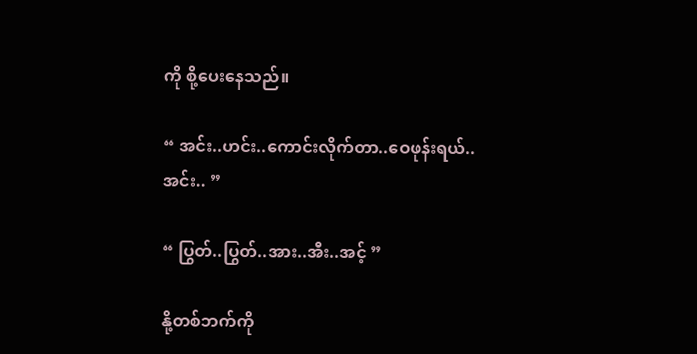ကို စို့ပေးနေသည်။

“ အင်း..ဟင်း..ကောင်းလိုက်တာ..ဝေဖုန်းရယ်..အင်း.. ”

“ ပြွတ်..ပြွတ်..အား..အီး..အင့် ”

နို့တစ်ဘက်ကို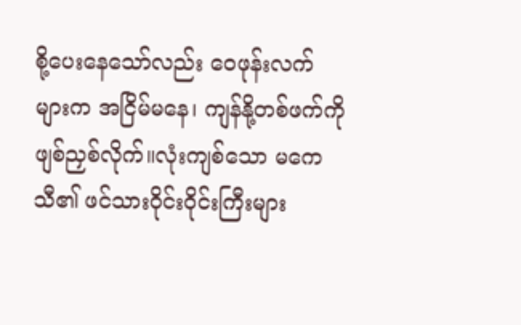စို့ပေးနေသော်လည်း ဝေဖုန်းလက်များက အငြိမ်မနေ၊ ကျန်နို့တစ်ဖက်ကို ဖျစ်ညှစ်လိုက်။လုံးကျစ်သော မကေသီ၏ ဖင်သားဝိုင်းဝိုင်းကြီးများ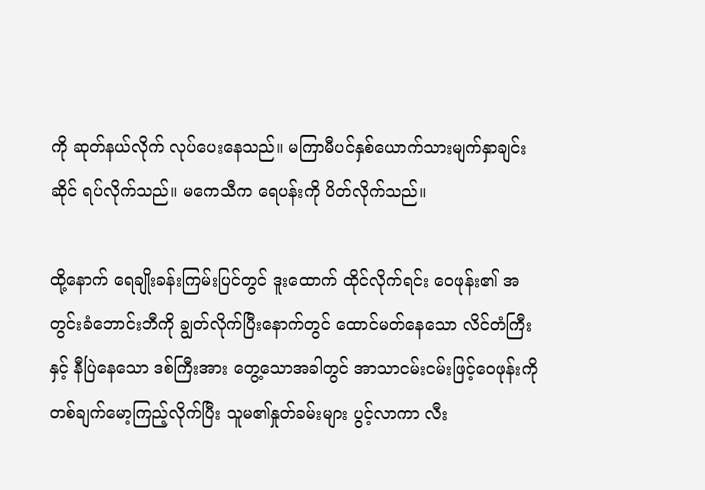ကို ဆုတ်နယ်လိုက် လုပ်ပေးနေသည်။ မကြာမီပင်နှစ်ယောက်သားမျက်နှာချင်းဆိုင် ရပ်လိုက်သည်။ မကေသီက ရေပန်းကို ပိတ်လိုက်သည်။

ထို့နောက် ရေချိုးခန်းကြမ်းပြင်တွင် ဒူးထောက် ထိုင်လိုက်ရင်း ဝေဖုန်း၏ အတွင်းခံဘောင်းဘီကို ချွတ်လိုက်ပြီးနောက်တွင် ထောင်မတ်နေသော လိင်တံကြီးနှင့် နီပြဲနေသော ဒစ်ကြီးအား တွေ့သောအခါတွင် အာသာငမ်းငမ်းဖြင့်ဝေဖုန်းကို တစ်ချက်မော့ကြည့်လိုက်ပြီး သူမ၏နှုတ်ခမ်းများ ပွင့်လာကာ လီး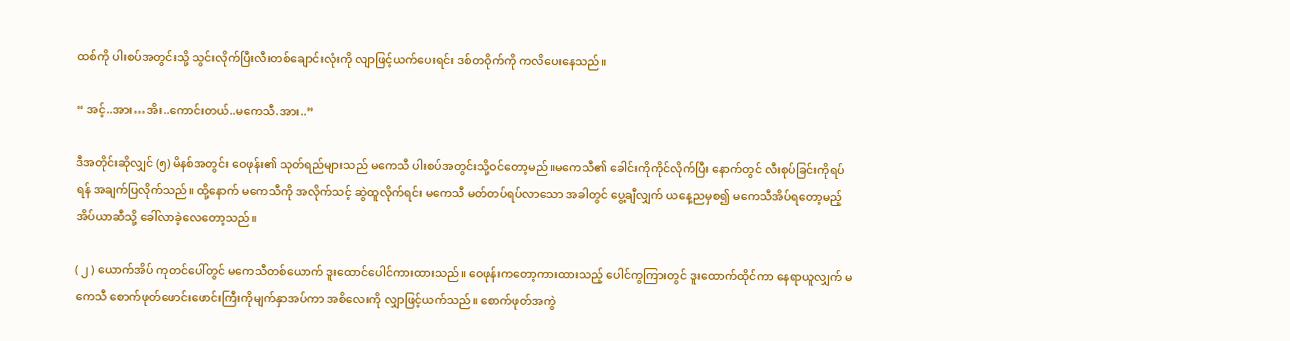ထစ်ကို ပါးစပ်အတွင်းသို့ သွင်းလိုက်ပြီးလီးတစ်ချောင်းလုံးကို လျာဖြင့်ယက်ပေးရင်း ဒစ်တဝိုက်ကို ကလိပေးနေသည်။

“ အင့်..အား…အိး..ကောင်းတယ်..မကေသီ.အား..”

ဒီအတိုင်းဆိုလျှင် (၅) မိနစ်အတွင်း ဝေဖုန်း၏ သုတ်ရည်များသည် မကေသီ ပါးစပ်အတွင်းသို့ဝင်တော့မည်။မကေသီ၏ ခေါင်းကိုကိုင်လိုက်ပြီး နောက်တွင် လီးစုပ်ခြင်းကိုရပ်ရန် အချက်ပြလိုက်သည်။ ထို့နောက် မကေသီကို အလိုက်သင့် ဆွဲထူလိုက်ရင်း မကေသီ မတ်တပ်ရပ်လာသော အခါတွင် ပွေ့ချီလျှက် ယနေ့ညမှစ၍ မကေသီအိပ်ရတော့မည့် အိပ်ယာဆီသို့ ခေါ်လာခဲ့လေတော့သည်။

( ၂ ) ယောက်အိပ် ကုတင်ပေါ်တွင် မကေသီတစ်ယောက် ဒူးထောင်ပေါင်ကားထားသည်။ ဝေဖုန်းကတော့ကားထားသည့် ပေါင်ကွကြားတွင် ဒူးထောက်ထိုင်ကာ နေရာယူလျှက် မကေသီ စောက်ဖုတ်ဖောင်းဖောင်းကြီးကိုမျက်နှာအပ်ကာ အစိလေးကို လျှာဖြင့်ယက်သည်။ စောက်ဖုတ်အကွဲ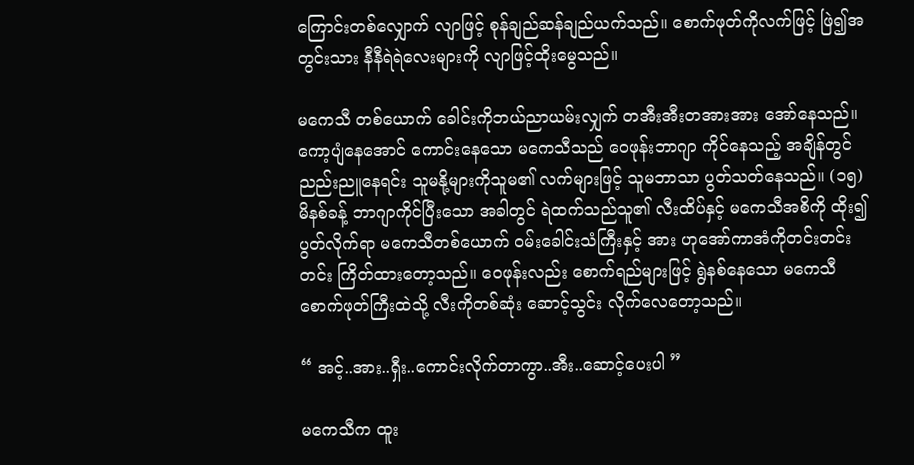ကြောင်းတစ်လျှောက် လျာဖြင့် စုန်ချည်ဆန်ချည်ယက်သည်။ စောက်ဖုတ်ကိုလက်ဖြင့် ဖြဲ၍အတွင်းသား နီနီရဲရဲလေးများကို လျာဖြင့်ထိုးမွေသည်။

မကေသီ တစ်ယောက် ခေါင်းကိုဘယ်ညာယမ်းလျှက် တအီးအီးတအားအား အော်နေသည်။ ကော့ပျံနေအောင် ကောင်းနေသော မကေသီသည် ဝေဖုန်းဘာဂျာ ကိုင်နေသည့် အချိန်တွင် ညည်းညူနေရင်း သူမနို့များကိုသူမ၏ လက်များဖြင့် သူမဘာသာ ပွတ်သတ်နေသည်။ (၁၅) မိနစ်ခန့် ဘာဂျာကိုင်ပြီးသော အခါတွင် ရဲထက်သည်သူ၏ လီးထိပ်နှင့် မကေသီအစိကို ထိုး၍ ပွတ်လိုက်ရာ မကေသီတစ်ယောက် ဝမ်းခေါင်းသံကြီးနှင့် အား ဟုအော်ကာအံကိုတင်းတင်းတင်း ကြိတ်ထားတော့သည်။ ဝေဖုန်းလည်း စောက်ရည်များဖြင့် ရွဲနစ်နေသော မကေသီ စောက်ဖုတ်ကြီးထဲသို့ လီးကိုတစ်ဆုံး ဆောင့်သွင်း လိုက်လေတော့သည်။

“ အင့်..အား..ရှီး..ကောင်းလိုက်တာကွာ..အီး..ဆောင့်ပေးပါ ”

မကေသီက ထူး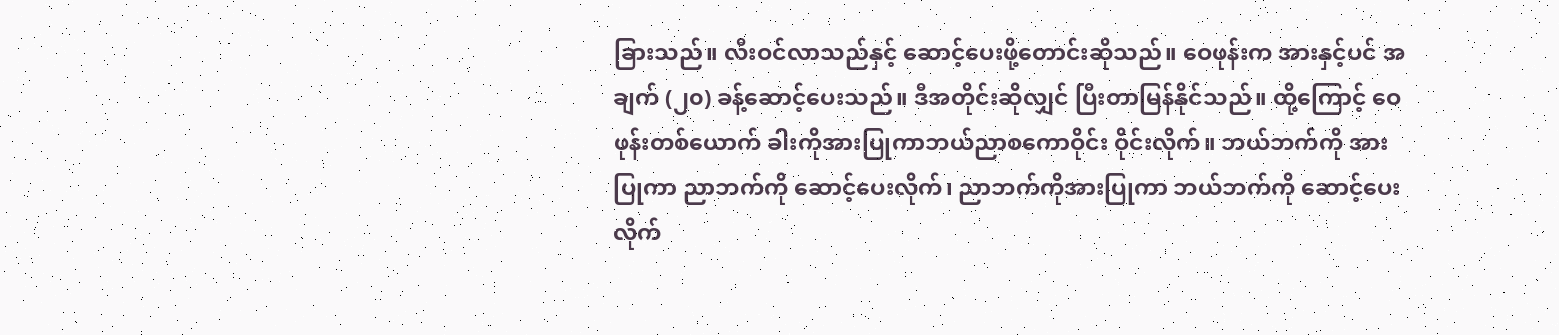ခြားသည်။ လီးဝင်လာသည်နှင့် ဆောင့်ပေးဖို့တောင်းဆိုသည်။ ဝေဖုန်းက အားနှင့်ပင် အချက် (၂၀) ခန့်ဆောင့်ပေးသည်။ ဒီအတိုင်းဆိုလျှင် ပြီးတာမြန်နိုင်သည်။ ထို့ကြောင့် ဝေဖုန်းတစ်ယောက် ခါးကိုအားပြုကာဘယ်ညာစကောဝိုင်း ဝိုင်းလိုက်။ ဘယ်ဘက်ကို အားပြုကာ ညာဘက်ကို ဆောင့်ပေးလိုက်၊ ညာဘက်ကိုအားပြုကာ ဘယ်ဘက်ကို ဆောင့်ပေးလိုက်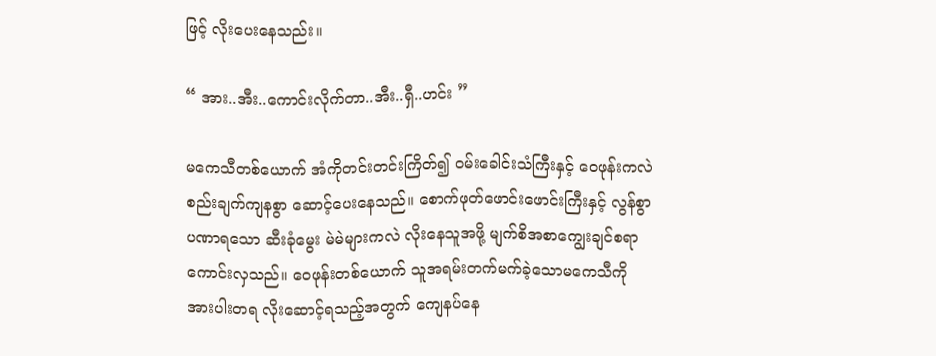ဖြင့် လိုးပေးနေသည်း။

“ အား..အီး..ကောင်းလိုက်တာ..အီး..ရှီ..ဟင်း ”

မကေသီတစ်ယောက် အံကိုတင်းတင်းကြိတ်၍ ဝမ်းခေါင်းသံကြီးနှင့် ဝေဖုန်းကလဲစည်းချက်ကျနစွာ ဆောင့်ပေးနေသည်။ စောက်ဖုတ်ဖောင်းဖောင်းကြီးနှင့် လွန်စွာပဏာရသော ဆီးခုံမွေး မဲမဲများကလဲ လိုးနေသူအဖို့ မျက်စိအစာကျွေးချင်စရာ ကောင်းလှသည်။ ဝေဖုန်းတစ်ယောက် သူအရမ်းတက်မက်ခဲ့သောမကေသီကို အားပါးတရ လိုးဆောင့်ရသည့်အတွက် ကျေနပ်နေ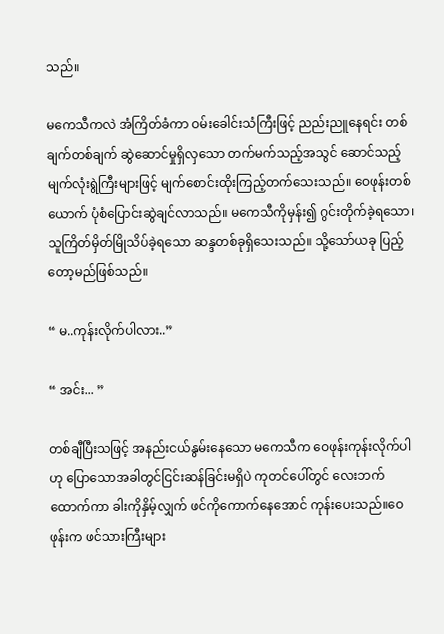သည်။

မကေသီကလဲ အံကြိတ်ခံကာ ဝမ်းခေါင်းသံကြီးဖြင့် ညည်းညူနေရင်း တစ်ချက်တစ်ချက် ဆွဲဆောင်မှုရှိလှသော တက်မက်သည့်အသွင် ဆောင်သည့်မျက်လုံးရွဲကြီးများဖြင့် မျက်စောင်းထိုးကြည့်တက်သေးသည်။ ဝေဖုန်းတစ်ယောက် ပုံစံပြောင်းဆွဲချင်လာသည်။ မကေသီကိုမှန်း၍ ဂွင်းတိုက်ခဲ့ရသော၊ သူကြိတ်မှိတ်မြိုသိပ်ခဲ့ရသော ဆန္ဒတစ်ခုရှိသေးသည်။ သို့သော်ယခု ပြည့်တော့မည်ဖြစ်သည်။

“ မ..ကုန်းလိုက်ပါလား..”

“ အင်း... ”

တစ်ချီပြီးသဖြင့် အနည်းငယ်နွမ်းနေသော မကေသီက ဝေဖုန်းကုန်းလိုက်ပါဟု ပြောသောအခါတွင်ငြင်းဆန်ခြင်းမရှိပဲ ကုတင်ပေါ်တွင် လေးဘက်ထောက်ကာ ခါးကိုနှိမ့်လျှက် ဖင်ကိုကောက်နေအောင် ကုန်းပေးသည်။ဝေဖုန်းက ဖင်သားကြီးများ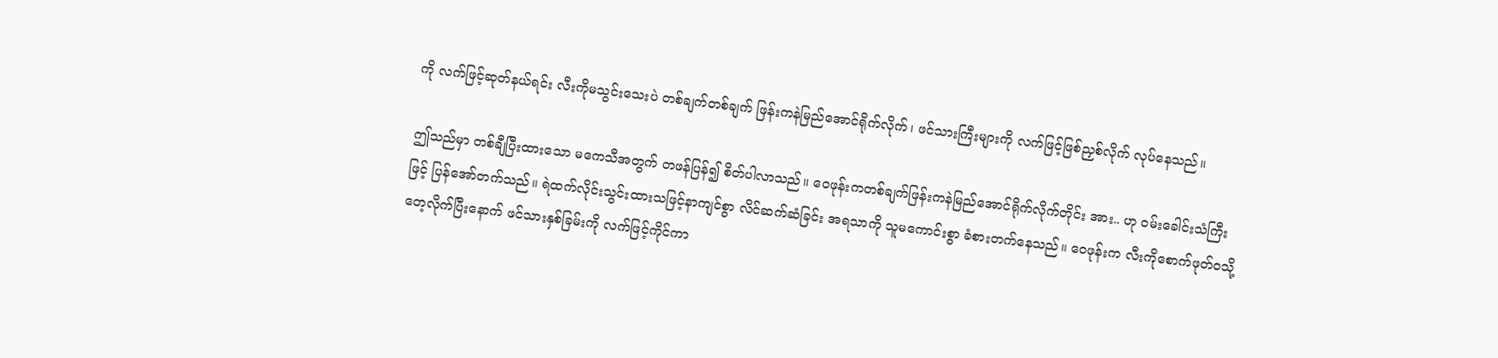ကို လက်ဖြင့်ဆုတ်နယ်ရင်း လီးကိုမသွင်းသေးပဲ တစ်ချက်တစ်ချက် ဖြန်းကနဲမြည်အောင်ရိုက်လိုက်၊ ဖင်သားကြီးများကို လက်ဖြင့်ဖြစ်ညှစ်လိုက် လုပ်နေသည်။

ဤသည်မှာ တစ်ချီပြီးထားသော မကေသီအတွက် တဖန်ပြန်၍ စိတ်ပါလာသည်။ ဝေဖုန်းကတစ်ချက်ဖြန်းကနဲမြည်အောင်ရိုက်လိုက်တိုင်း အား.. ဟု ဝမ်းခေါင်းသံကြီးဖြင့် ပြန်အော်တက်သည်။ ရဲထက်လိုင်းသွင်းထားသဖြင့်နာကျင်စွာ လိင်ဆက်ဆံခြင်း အရသာကို သူမကောင်းစွာ ခံစားတက်နေသည်။ ဝေဖုန်းက လီးကိုစောက်ဖုတ်ဝသို့တေ့လိုက်ပြီးနောက် ဖင်သားနှစ်ခြမ်းကို လက်ဖြင့်ကိုင်ကာ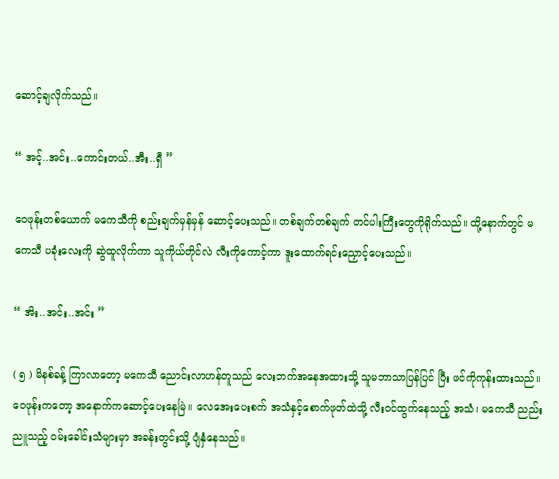ဆောင့်ချလိုက်သည်။

“ အင့်..အင်း..ကောင်းတယ်..အီး..ရှီ ”

ဝေဖုန်းတစ်ယောက် မကေသီကို စည်းချက်မှန်မှန် ဆောင့်ပေးသည်။ တစ်ချက်တစ်ချက် တင်ပါးကြီးတွေကိုရိုက်သည်။ ထို့နောက်တွင် မကေသီ ပခုံးလေးကို ဆွဲထူလိုက်ကာ သူကိုယ်တိုင်လဲ လီးကိုကောင့်ကာ ဒူးထောက်ရင်းညှောင့်ပေးသည်။

“ အိး..အင်း..အင်း ”

( ၅ ) မိနစ်ခန့် ကြာလာတော့ မကေသီ ညောင်းလာဟန်တူသည် လေးဘက်အနေအထားသို့ သူမဘာသာပြန်ပြင် ပြီး ဖင်ကိုကုန်းထားသည်။ ဝေဖုန်းကတော့ အနောက်ကဆောင့်ပေးနေမြဲ။ လေအေးပေးစက် အသံနှင့်စောက်ဖုတ်ထဲသို့ လီးဝင်ထွက်နေသည့် အသံ၊ မကေသီ ညည်းညူသည့် ဝမ်းခေါင်းသံများမှာ အခန်းတွင်းသို့ ပျံနှံနေသည်။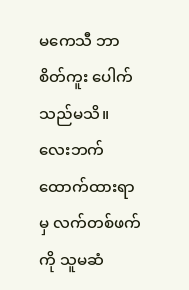မကေသီ ဘာစိတ်ကူး ပေါက်သည်မသိ။ လေးဘက်ထောက်ထားရာမှ လက်တစ်ဖက်ကို သူမဆံ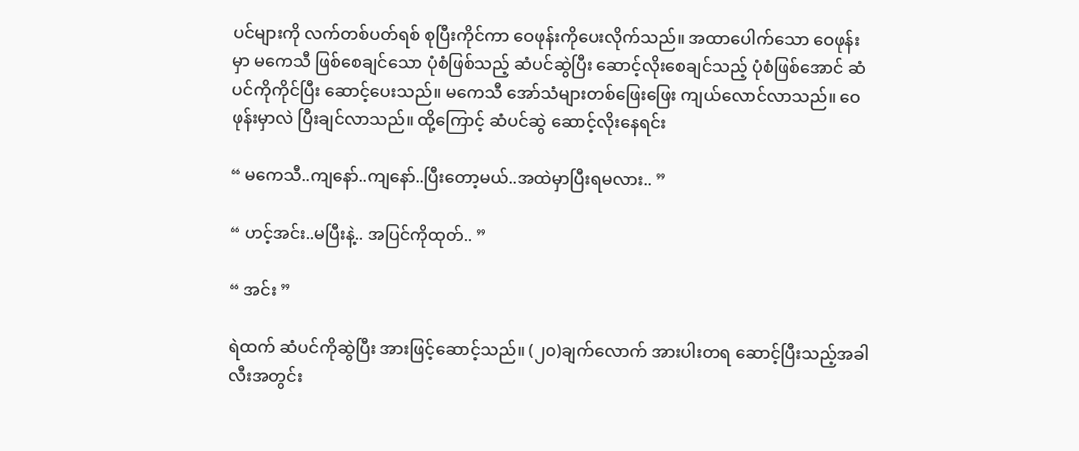ပင်များကို လက်တစ်ပတ်ရစ် စုပြီးကိုင်ကာ ဝေဖုန်းကိုပေးလိုက်သည်။ အထာပေါက်သော ဝေဖုန်းမှာ မကေသီ ဖြစ်စေချင်သော ပုံစံဖြစ်သည့် ဆံပင်ဆွဲပြီး ဆောင့်လိုးစေချင်သည့် ပုံစံဖြစ်အောင် ဆံပင်ကိုကိုင်ပြီး ဆောင့်ပေးသည်။ မကေသီ အော်သံများတစ်ဖြေးဖြေး ကျယ်လောင်လာသည်။ ဝေဖုန်းမှာလဲ ပြီးချင်လာသည်။ ထို့ကြောင့် ဆံပင်ဆွဲ ဆောင့်လိုးနေရင်း

“ မကေသီ..ကျနော်..ကျနော်..ပြီးတော့မယ်..အထဲမှာပြီးရမလား.. ”

“ ဟင့်အင်း..မပြီးနဲ့.. အပြင်ကိုထုတ်.. ”

“ အင်း ”

ရဲထက် ဆံပင်ကိုဆွဲပြီး အားဖြင့်ဆောင့်သည်။ (၂၀)ချက်လောက် အားပါးတရ ဆောင့်ပြီးသည့်အခါ လီးအတွင်း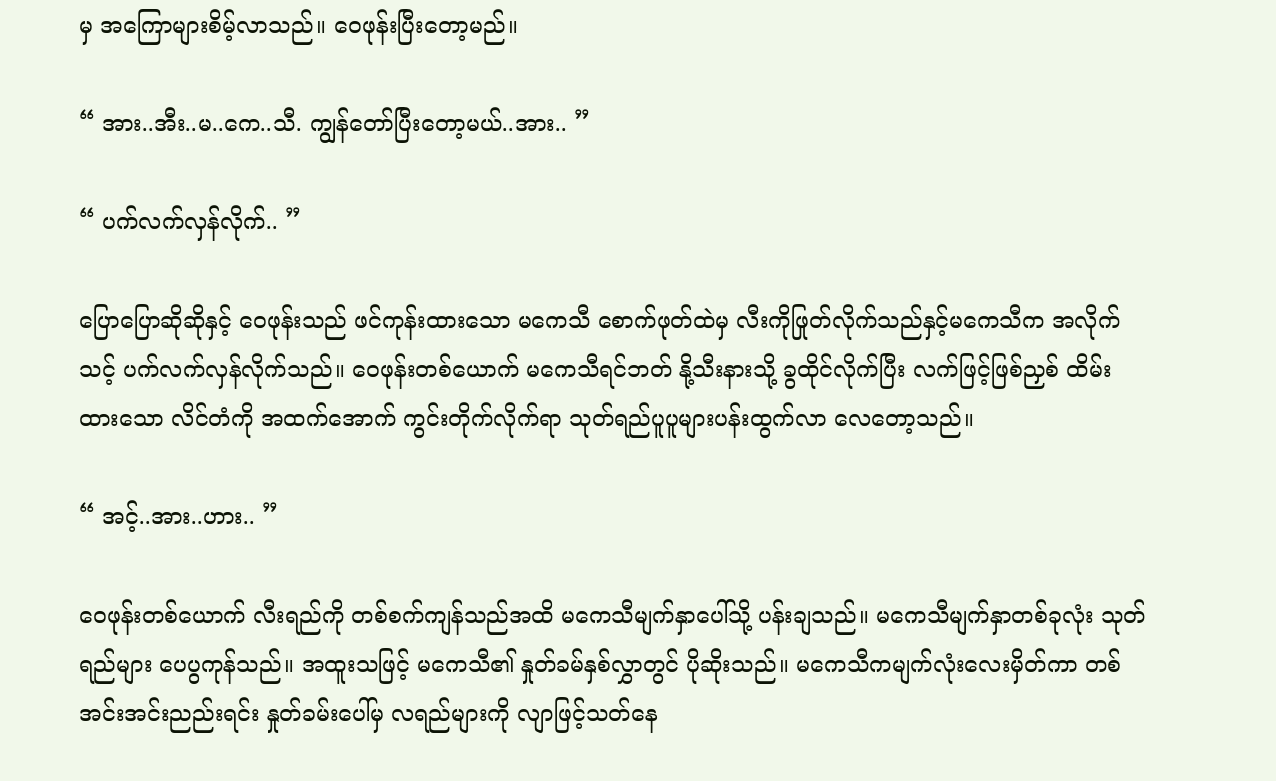မှ အကြောများစိမ့်လာသည်။ ဝေဖုန်းပြီးတော့မည်။

“ အား..အီး..မ..ကေ..သီ. ကျွန်တော်ပြီးတော့မယ်..အား.. ”

“ ပက်လက်လှန်လိုက်.. ”

ပြောပြောဆိုဆိုနှင့် ဝေဖုန်းသည် ဖင်ကုန်းထားသော မကေသီ စောက်ဖုတ်ထဲမှ လီးကိုဖြုတ်လိုက်သည်နှင့်မကေသီက အလိုက်သင့် ပက်လက်လှန်လိုက်သည်။ ဝေဖုန်းတစ်ယောက် မကေသီရင်ဘတ် နို့သီးနားသို့ ခွထိုင်လိုက်ပြီး လက်ဖြင့်ဖြစ်ညှစ် ထိမ်းထားသော လိင်တံကို အထက်အောက် ကွင်းတိုက်လိုက်ရာ သုတ်ရည်ပူပူများပန်းထွက်လာ လေတော့သည်။

“ အင့်..အား..ဟား.. ”

ဝေဖုန်းတစ်ယောက် လီးရည်ကို တစ်စက်ကျန်သည်အထိ မကေသီမျက်နှာပေါ်သို့ ပန်းချသည်။ မကေသီမျက်နှာတစ်ခုလုံး သုတ်ရည်များ ပေပွကုန်သည်။ အထူးသဖြင့် မကေသီ၏ နှုတ်ခမ်နှစ်လွှာတွင် ပိုဆိုးသည်။ မကေသီကမျက်လုံးလေးမှိတ်ကာ တစ်အင်းအင်းညည်းရင်း နှုတ်ခမ်းပေါ်မှ လရည်များကို လျာဖြင့်သတ်နေ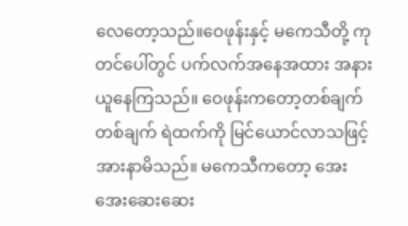လေတော့သည်။ဝေဖုန်းနှင့် မကေသီတို့ ကုတင်ပေါ်တွင် ပက်လက်အနေအထား အနားယူနေကြသည်။ ဝေဖုန်းကတော့တစ်ချက်တစ်ချက် ရဲထက်ကို မြင်ယောင်လာသဖြင့် အားနာမိသည်။ မကေသီကတော့ အေးအေးဆေးဆေး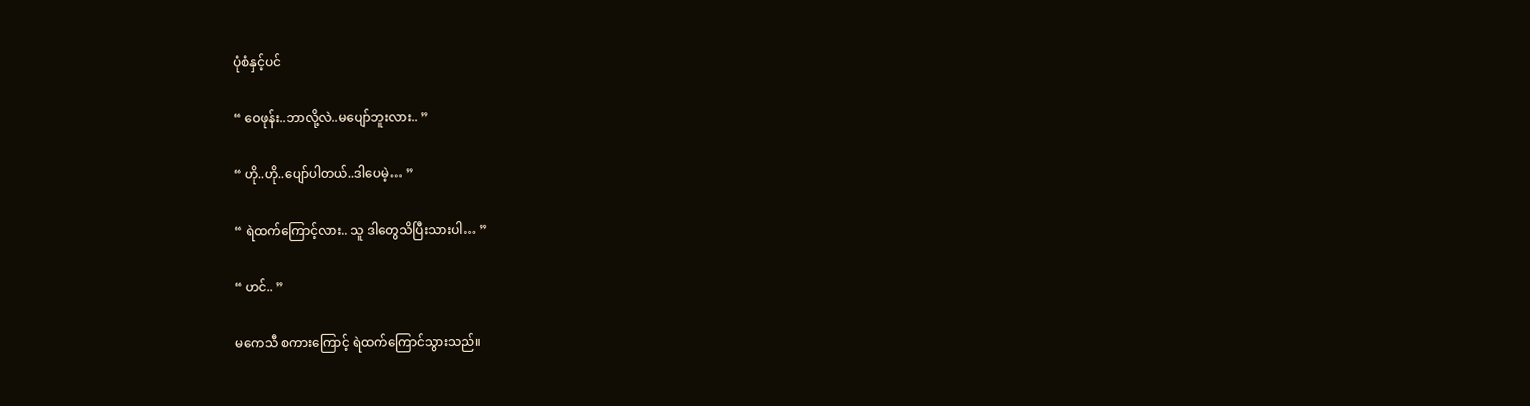ပုံစံနှင့်ပင်

“ ဝေဖုန်း..ဘာလို့လဲ..မပျော်ဘူးလား.. ”

“ ဟို..ဟို..ပျော်ပါတယ်..ဒါပေမဲ့… ”

“ ရဲထက်ကြောင့်လား.. သူ ဒါတွေသိပြီးသားပါ… ”

“ ဟင်.. ”

မကေသီ စကားကြောင့် ရဲထက်ကြောင်သွားသည်။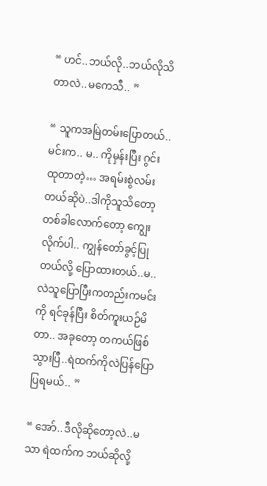“ ဟင်..ဘယ်လို..ဘယ်လိုသိတာလဲ..မကေသီ.. ”

“ သူကအမြဲတမ်းပြောတယ်.. မင်းက.. မ.. ကိုမှန်းပြီး ဂွင်းထုတာတဲ့… အရမ်းစွဲလမ်းတယ်ဆိုပဲ..ဒါကိုသူသိတော့ တစ်ခါလောက်တော့ ကျွေးလိုက်ပါ.. ကျွန်တော်ခွင့်ပြုတယ်လို့ ပြောထားတယ်..မ..လဲသူပြောပြီးကတည်းကမင်းကို ရင်ခုန်ပြီး စိတ်ကူးယဉ်မိတာ.. အခုတော့ တကယ်ဖြစ်သွားပြီ..ရဲထက်ကိုလဲပြန်ပြောပြရမယ်.. ”

“ အော်..ဒီလိုဆိုတော့လဲ..မသာ ရဲထက်က ဘယ်ဆိုလို့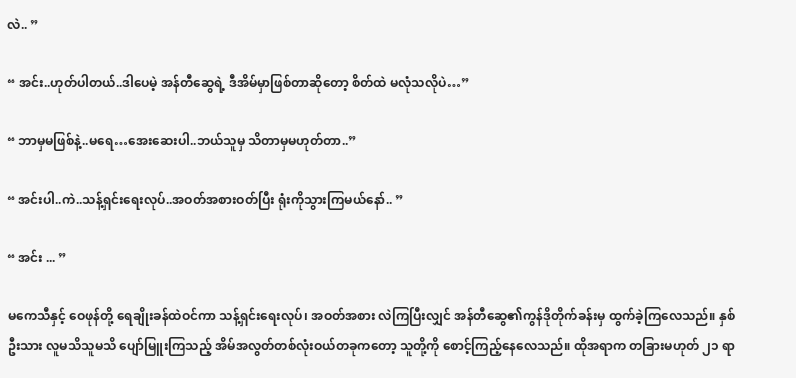လဲ.. ”

“ အင်း..ဟုတ်ပါတယ်..ဒါပေမဲ့ အန်တီဆွေရဲ့ ဒီအိမ်မှာဖြစ်တာဆိုတော့ စိတ်ထဲ မလုံသလိုပဲ…”

“ ဘာမှမဖြစ်နဲ့..မရေ…အေးဆေးပါ..ဘယ်သူမှ သိတာမှမဟုတ်တာ..”

“ အင်းပါ..ကဲ..သန့်ရှင်းရေးလုပ်..အဝတ်အစားဝတ်ပြီး ရုံးကိုသွားကြမယ်နော်.. ”

“ အင်း ... ”

မကေသီနှင့် ဝေဖုန်တို့ ရေချိုးခန်ထဲဝင်ကာ သန့်ရှင်းရေးလုပ်၊ အဝတ်အစား လဲကြပြီးလျှင် အန်တီဆွေ၏ကွန်ဒိုတိုက်ခန်းမှ ထွက်ခဲ့ကြလေသည်။ နှစ်ဦးသား လူမသိသူမသိ ပျော်မြူးကြသည့် အိမ်အလွတ်တစ်လုံးဝယ်တခုကတော့ သူတို့ကို စောင့်ကြည့်နေလေသည်။ ထိုအရာက တခြားမဟုတ် ၂၁ ရာ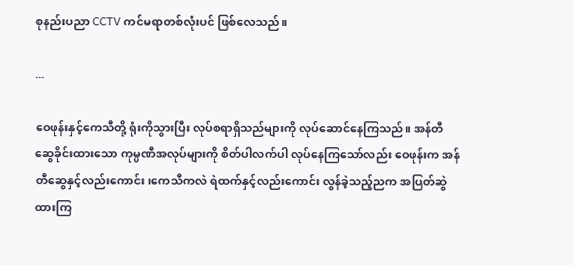စုနည်းပညာ CCTV ကင်မရာတစ်လုံးပင် ဖြစ်လေသည်။

...

ဝေဖုန်းနှင့်ကေသီတို့ ရုံးကိုသွားပြီး လုပ်စရာရှိသည်များကို လုပ်ဆောင်နေကြသည်။ အန်တီဆွေခိုင်းထားသော ကုမ္ပဏီအလုပ်များကို စိတ်ပါလက်ပါ လုပ်နေကြသော်လည်း ဝေဖုန်းက အန်တီဆွေနှင့်လည်းကောင်း၊ကေသီကလဲ ရဲထက်နှင့်လည်းကောင်း လွန်ခဲ့သည့်ညက အပြတ်ဆွဲထားကြ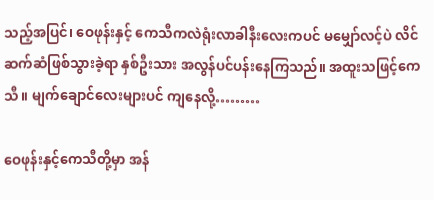သည့်အပြင်၊ ဝေဖုန်းနှင့် ကေသီကလဲရုံးလာခါနီးလေးကပင် မမျှော်လင့်ပဲ လိင်ဆက်ဆံဖြစ်သွားခဲ့ရာ နှစ်ဦးသား အလွန်ပင်ပန်းနေကြသည်။ အထူးသဖြင့်ကေသီ။ မျက်ချောင်လေးများပင် ကျနေလို့………

ဝေဖုန်းနှင့်ကေသီတို့မှာ အန်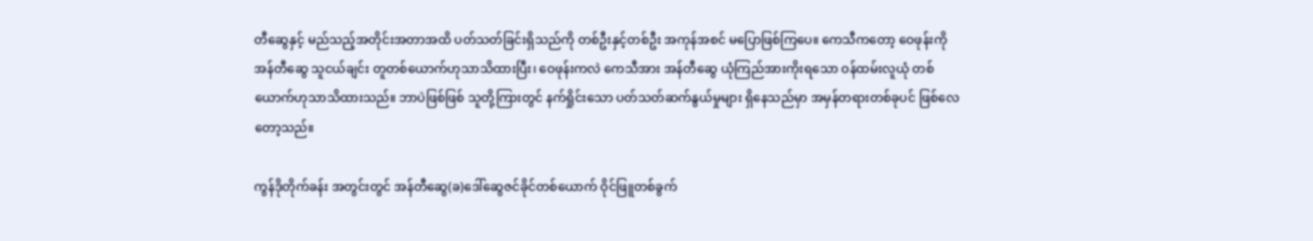တီဆွေနှင့် မည်သည့်အတိုင်းအတာအထိ ပတ်သတ်ခြင်းရှိသည်ကို တစ်ဦးနှင့်တစ်ဦး အကုန်အစင် မပြောဖြစ်ကြပေ။ ကေသီကတော့ ဝေဖုန်းကို အန်တီဆွေ သူငယ်ချင်း တူတစ်ယောက်ဟုသာသိထားပြီး၊ ဝေဖုန်းကလဲ ကေသီအား အန်တီဆွေ ယုံကြည်အားကိုးရသော ဝန်ထမ်းလူယုံ တစ်ယောက်ဟုသာသိထားသည်။ ဘာပဲဖြစ်ဖြစ် သူတို့ကြားတွင် နက်ရှိုင်းသော ပတ်သတ်ဆက်နွယ်မှုများ ရှိနေသည်မှာ အမှန်တရားတစ်ခုပင် ဖြစ်လေတော့သည်။

ကွန်ဒိုတိုက်ခန်း အတွင်းတွင် အန်တီဆွေ(ခ)ဒေါ်ဆွေဇင်ခိုင်တစ်ယောက် ဝိုင်ဖြူတစ်ခွက်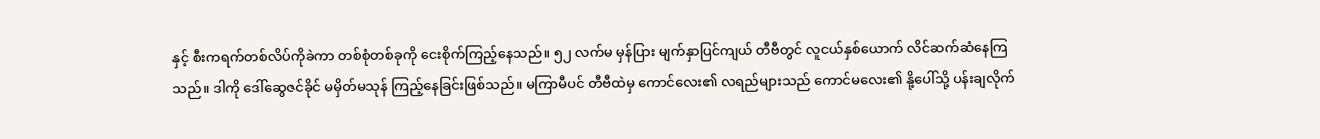နှင့် စီးကရက်တစ်လိပ်ကိုခဲကာ တစ်စုံတစ်ခုကို ငေးစိုက်ကြည့်နေသည်။ ၅၂ လက်မ မှန်ပြား မျက်နှာပြင်ကျယ် တီဗီတွင် လူငယ်နှစ်ယောက် လိင်ဆက်ဆံနေကြသည်။ ဒါကို ဒေါ်ဆွေဇင်ခိုင် မမှိတ်မသုန် ကြည့်နေခြင်းဖြစ်သည်။ မကြာမီပင် တီဗီထဲမှ ကောင်လေး၏ လရည်များသည် ကောင်မလေး၏ နို့ပေါ်သို့ ပန်းချလိုက်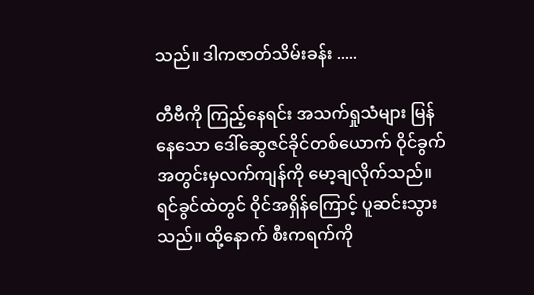သည်။ ဒါကဇာတ်သိမ်းခန်း .....

တီဗီကို ကြည့်နေရင်း အသက်ရှုသံများ မြန်နေသော ဒေါ်ဆွေဇင်ခိုင်တစ်ယောက် ဝိုင်ခွက်အတွင်းမှလက်ကျန်ကို မော့ချလိုက်သည်။ ရင်ခွင်ထဲတွင် ဝိုင်အရှိန်ကြောင့် ပူဆင်းသွားသည်။ ထို့နောက် စီးကရက်ကို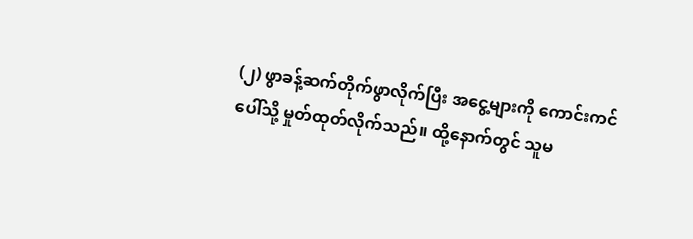(၂) ဖွာခန့်ဆက်တိုက်ဖွာလိုက်ပြီး အငွေ့များကို ကောင်းကင်ပေါ်သို့ မှုတ်ထုတ်လိုက်သည်။ ထို့နောက်တွင် သူမ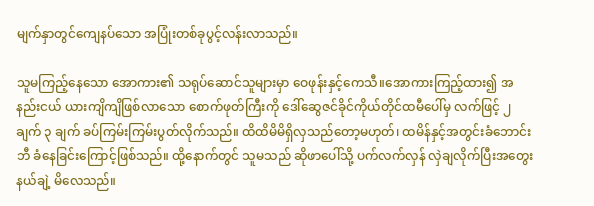မျက်နှာတွင်ကျေနပ်သော အပြုံးတစ်ခုပွင့်လန်းလာသည်။

သူမကြည့်နေသော အောကား၏ သရုပ်ဆောင်သူများမှာ ဝေဖုန်းနှင့်ကေသီ။အောကားကြည့်ထား၍ အနည်းငယ် ယားကျိကျိဖြစ်လာသော စောက်ဖုတ်ကြီးကို ဒေါ်ဆွေဇင်ခိုင်ကိုယ်တိုင်ထမီပေါ်မှ လက်ဖြင့် ၂ ချက် ၃ ချက် ခပ်ကြမ်းကြမ်းပွတ်လိုက်သည်။ ထိထိမိမိရှိလှသည်တော့မဟုတ်၊ ထမိန်နှင့်အတွင်းခံဘောင်းဘီ ခံနေခြင်းကြောင့်ဖြစ်သည်။ ထို့နောက်တွင် သူမသည် ဆိုဖာပေါ်သို့ ပက်လက်လှန် လှဲချလိုက်ပြီးအတွေးနယ်ချဲ့ မိလေသည်။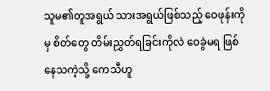သူမ၏တူအရွယ် သားအရွယ်ဖြစ်သည့် ဝေဖုန်းကိုမှ စိတ်တွေ တိမ်းညွှတ်ရခြင်းကိုလဲ ဝေခွဲမရ ဖြစ်နေသကဲ့သို့ ကေသီဟူ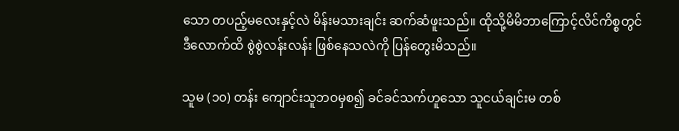သော တပည့်မလေးနှင့်လဲ မိန်းမသားချင်း ဆက်ဆံဖူးသည်။ ထိုသို့မိမိဘာကြောင့်လိင်ကိစ္စတွင် ဒီလောက်ထိ စွဲစွဲလန်းလန်း ဖြစ်နေသလဲကို ပြန်တွေးမိသည်။

သူမ (၁၀) တန်း ကျောင်းသူဘဝမှစ၍ ခင်ခင်သက်ဟူသော သူငယ်ချင်းမ တစ်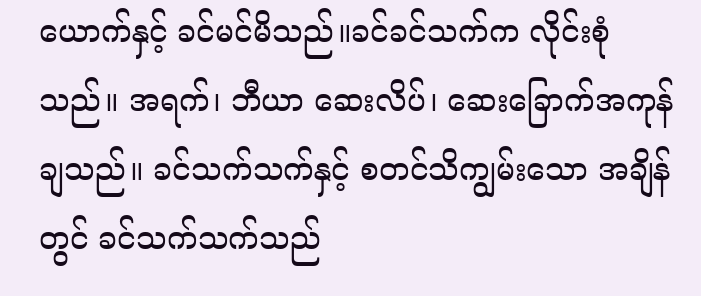ယောက်နှင့် ခင်မင်မိသည်။ခင်ခင်သက်က လိုင်းစုံသည်။ အရက်၊ ဘီယာ ဆေးလိပ်၊ ဆေးခြောက်အကုန်ချသည်။ ခင်သက်သက်နှင့် စတင်သိကျွမ်းသော အချိန်တွင် ခင်သက်သက်သည်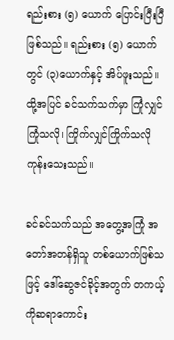ရည်းစား (၅) ယောက် ပြောင်းပြီးပြီဖြစ်သည်။ ရည်းစား (၅) ယောက်တွင် (၃)ယောက်နှင့် အိပ်ဖူးသည်။ ထို့အပြင် ခင်သက်သက်မှာ ကြုံလျှင်ကြုံသလို၊ ကြိုက်လျှင်ကြိုက်သလို ကုန်းသေးသည်။

ခင်ခင်သက်သည် အတွေ့အကြုံ အတော်အတန်ရှိသူ တစ်ယောက်ဖြစ်သဖြင့် ဒေါ်ဆွေဇင်ခိုင့်အတွက် တကယ့်ကိုဆရာကောင်း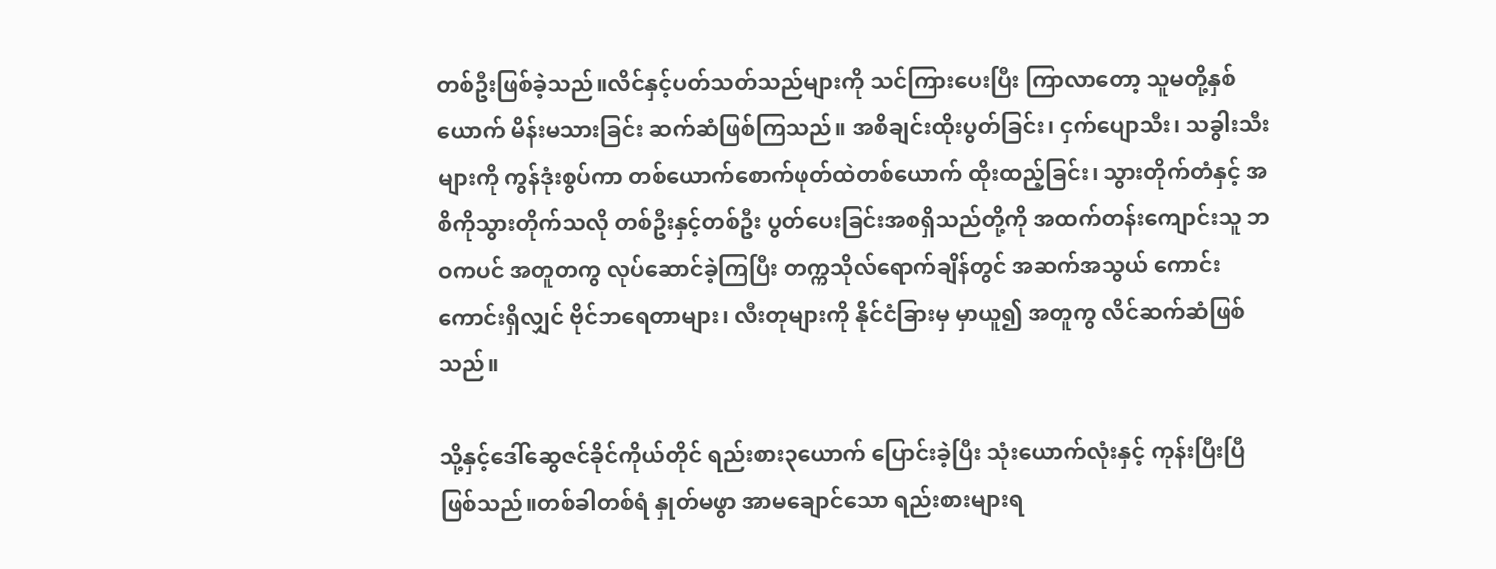တစ်ဦးဖြစ်ခဲ့သည်။လိင်နှင့်ပတ်သတ်သည်များကို သင်ကြားပေးပြီး ကြာလာတော့ သူမတို့နှစ်ယောက် မိန်းမသားခြင်း ဆက်ဆံဖြစ်ကြသည်။ အစိချင်းထိုးပွတ်ခြင်း၊ ငှက်ပျောသီး၊ သခွါးသီးများကို ကွန်ဒုံးစွပ်ကာ တစ်ယောက်စောက်ဖုတ်ထဲတစ်ယောက် ထိုးထည့်ခြင်း၊ သွားတိုက်တံနှင့် အစိကိုသွားတိုက်သလို တစ်ဦးနှင့်တစ်ဦး ပွတ်ပေးခြင်းအစရှိသည်တို့ကို အထက်တန်းကျောင်းသူ ဘဝကပင် အတူတကွ လုပ်ဆောင်ခဲ့ကြပြီး တက္ကသိုလ်ရောက်ချိန်တွင် အဆက်အသွယ် ကောင်းကောင်းရှိလျှင် ဗိုင်ဘရေတာများ၊ လီးတုများကို နိုင်ငံခြားမှ မှာယူ၍ အတူကွ လိင်ဆက်ဆံဖြစ်သည်။

သို့နှင့်ဒေါ်ဆွေဇင်ခိုင်ကိုယ်တိုင် ရည်းစား၃ယောက် ပြောင်းခဲ့ပြီး သုံးယောက်လုံးနှင့် ကုန်းပြီးပြီဖြစ်သည်။တစ်ခါတစ်ရံ နှုတ်မဖွာ အာမချောင်သော ရည်းစားများရ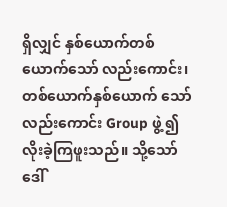ရှိလျှင် နှစ်ယောက်တစ်ယောက်သော် လည်းကောင်း၊တစ်ယောက်နှစ်ယောက် သော်လည်းကောင်း Group ဖွဲ့၍ လိုးခဲ့ကြဖူးသည်။ သို့သော် ဒေါ်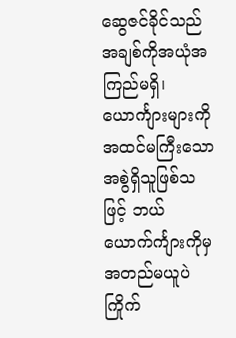ဆွေဇင်ခိုင်သည် အချစ်ကိုအယုံအကြည်မရှိ၊ ယောင်္ကျားများကို အထင်မကြီးသော အစွဲရှိသူဖြစ်သဖြင့် ဘယ်ယောက်င်္ကျားကိုမှ အတည်မယူပဲကြိုက်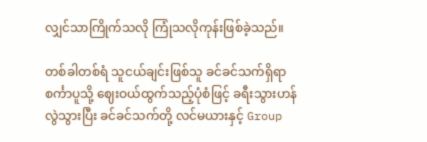လျှင်သာကြိုက်သလို ကြုံသလိုကုန်းဖြစ်ခဲ့သည်။

တစ်ခါတစ်ရံ သူငယ်ချင်းဖြစ်သူ ခင်ခင်သက်ရှိရာ စင်္ကာပူသို့ ဈေးဝယ်ထွက်သည့်ပုံစံဖြင့် ခရီးသွားဟန်လွဲသွားပြီး ခင်ခင်သက်တို့ လင်မယားနှင့် Group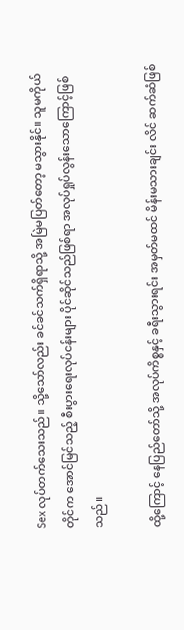Sex လုပ်တက်သေးသည်။ သို့သော်လည်း ခင်ခင်သက်ရှိရာသို့ အမြဲမပြတ်တော့ မသွားနိုင်။ သူမကိုယ်တိုင်က အောင်မြင်သည့် စီးပွားရေးလုပ်ငန်းများ ပိုင်ဆိုင်သည်ဖြစ်ရာ အလုပ်ရှုပ်လွန်းသောကြောင့်ဖြစ်သည်။

ထို့ကြောင့် နေပြည်တော်သို့ အလုပ်ကိစ္စနှင့် ခရီးသွားရင်း အမှတ်မထင် မိန်းမသားချင်း လိင် ဆက်ဆံဖြစ်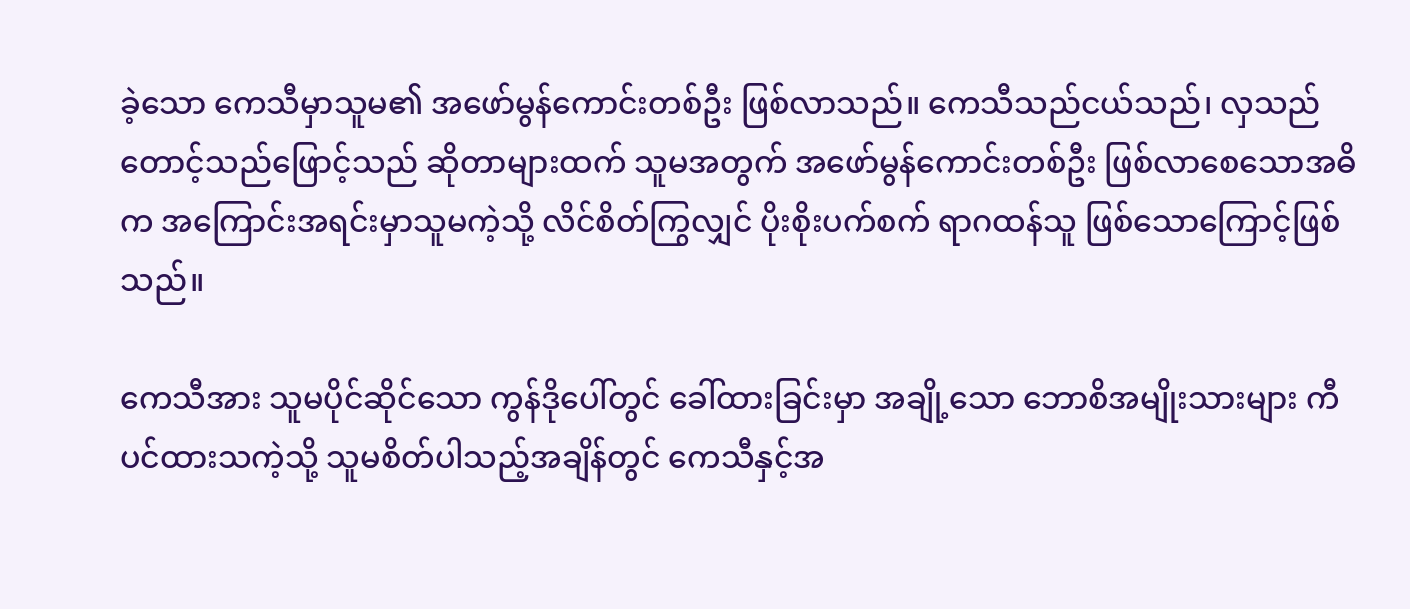ခဲ့သော ကေသီမှာသူမ၏ အဖော်မွန်ကောင်းတစ်ဦး ဖြစ်လာသည်။ ကေသီသည်ငယ်သည်၊ လှသည် တောင့်သည်ဖြောင့်သည် ဆိုတာများထက် သူမအတွက် အဖော်မွန်ကောင်းတစ်ဦး ဖြစ်လာစေသောအဓိက အကြောင်းအရင်းမှာသူမကဲ့သို့ လိင်စိတ်ကြွလျှင် ပိုးစိုးပက်စက် ရာဂထန်သူ ဖြစ်သောကြောင့်ဖြစ်သည်။

ကေသီအား သူမပိုင်ဆိုင်သော ကွန်ဒိုပေါ်တွင် ခေါ်ထားခြင်းမှာ အချို့သော ဘောစိအမျိုးသားများ ကီပင်ထားသကဲ့သို့ သူမစိတ်ပါသည့်အချိန်တွင် ကေသီနှင့်အ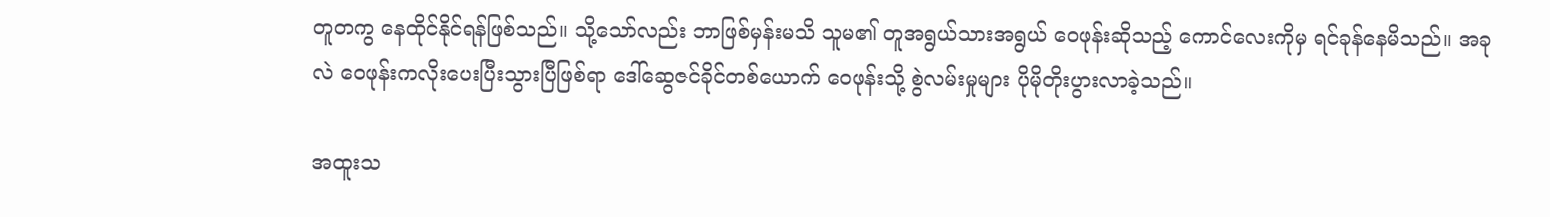တူတကွ နေထိုင်နိုင်ရန်ဖြစ်သည်။ သို့သော်လည်း ဘာဖြစ်မှန်းမသိ သူမ၏ တူအရွယ်သားအရွယ် ဝေဖုန်းဆိုသည့် ကောင်လေးကိုမှ ရင်ခုန်နေမိသည်။ အခုလဲ ဝေဖုန်းကလိုးပေးပြီးသွားပြီဖြစ်ရာ ဒေါ်ဆွေဇင်ခိုင်တစ်ယောက် ဝေဖုန်းသို့ စွဲလမ်းမှုများ ပိုမိုတိုးပွားလာခဲ့သည်။

အထူးသ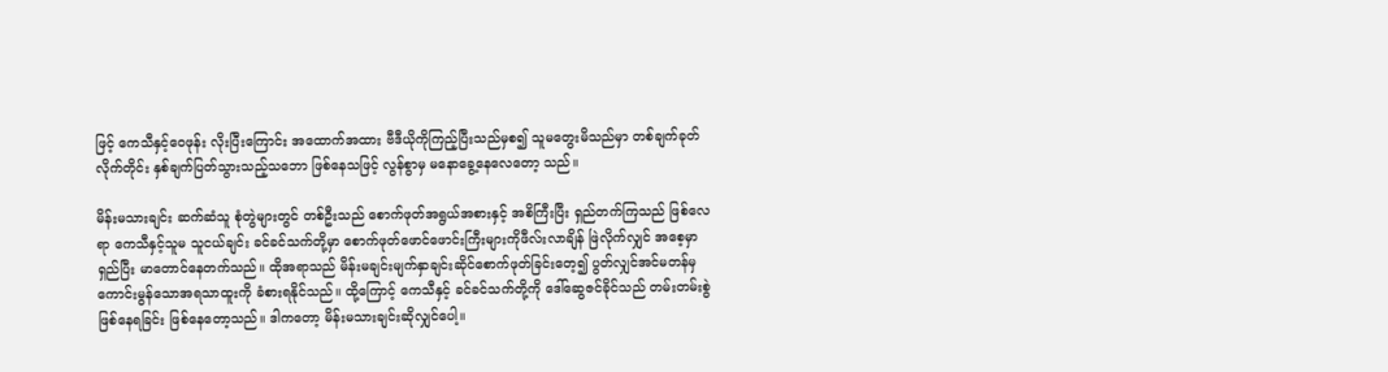ဖြင့် ကေသီနှင့်ဝေဖုန်း လိုးပြီးကြောင်း အထောက်အထား ဗီဒီယိုကိုကြည့်ပြီးသည်မှစ၍ သူမတွေးမိသည်မှာ တစ်ချက်ခုတ်လိုက်တိုင်း နှစ်ချက်ပြတ်သွားသည့်သဘော ဖြစ်နေသဖြင့် လွန်စွာမှ မနောခွေ့နေလေတော့ သည်။

မိန်းမသားချင်း ဆက်ဆံသူ စုံတွဲများတွင် တစ်ဦးသည် စောက်ဖုတ်အရွယ်အစားနှင့် အစိကြီးပြီး ရှည်တက်ကြသည် ဖြစ်လေရာ ကေသီနှင့်သူမ သူငယ်ချင်း ခင်ခင်သက်တို့မှာ စောက်ဖုတ်ဖောင်ဖောင်းကြီးများကိုဖီလ်းလာချိန် ဖြဲလိုက်လျှင် အစေ့မှာရှည်ပြီး မာတောင်နေတက်သည်။ ထိုအရာသည် မိန်းမချင်းမျက်နှာချင်းဆိုင်စောက်ဖုတ်ခြင်းတေ့၍ ပွတ်လျှင်အင်မတန်မှ ကောင်းမွန်သောအရသာထူးကို ခံစားရနိုင်သည်။ ထို့ကြောင့် ကေသီနှင့် ခင်ခင်သက်တို့ကို ဒေါ်ဆွေဇင်ခိုင်သည် တမ်းတမ်းစွဲ ဖြစ်နေရခြင်း ဖြစ်နေတော့သည်။ ဒါကတော့ မိန်းမသားချင်းဆိုလျှင်ပေါ့။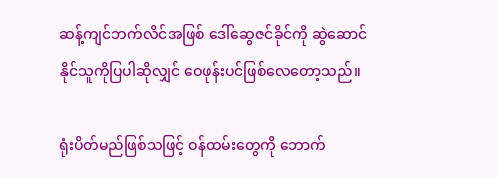ဆန့်ကျင်ဘက်လိင်အဖြစ် ဒေါ်ဆွေဇင်ခိုင်ကို ဆွဲဆောင်နိုင်သူကိုပြပါဆိုလျှင် ဝေဖုန်းပင်ဖြစ်လေတော့သည်။

ရုံးပိတ်မည်ဖြစ်သဖြင့် ဝန်ထမ်းတွေကို ဘောက်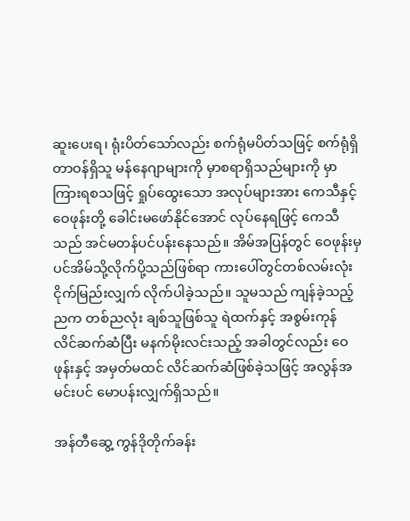ဆူးပေးရ၊ ရုံးပိတ်သော်လည်း စက်ရုံမပိတ်သဖြင့် စက်ရုံရှိတာဝန်ရှိသူ မန်နေဂျာများကို မှာစရာရှိသည်များကို မှာကြားရစသဖြင့် ရှုပ်ထွေးသော အလုပ်များအား ကေသီနှင့်ဝေဖုန်းတို့ ခေါင်းမဖော်နိုင်အောင် လုပ်နေရဖြင့် ကေသီသည် အင်မတန်ပင်ပန်းနေသည်။ အိမ်အပြန်တွင် ဝေဖုန်းမှပင်အိမ်သို့လိုက်ပို့သည်ဖြစ်ရာ ကားပေါ်တွင်တစ်လမ်းလုံး ငိုက်မြည်းလျှက် လိုက်ပါခဲ့သည်။ သူမသည် ကျန်ခဲ့သည့်ညက တစ်ညလုံး ချစ်သူဖြစ်သူ ရဲထက်နှင့် အစွမ်းကုန် လိင်ဆက်ဆံပြီး မနက်မိုးလင်းသည့် အခါတွင်လည်း ဝေဖုန်းနှင့် အမှတ်မထင် လိင်ဆက်ဆံဖြစ်ခဲ့သဖြင့် အလွန်အမင်းပင် မောပန်းလျှက်ရှိသည်။

အန်တီဆွေ့ ကွန်ဒိုတိုက်ခန်း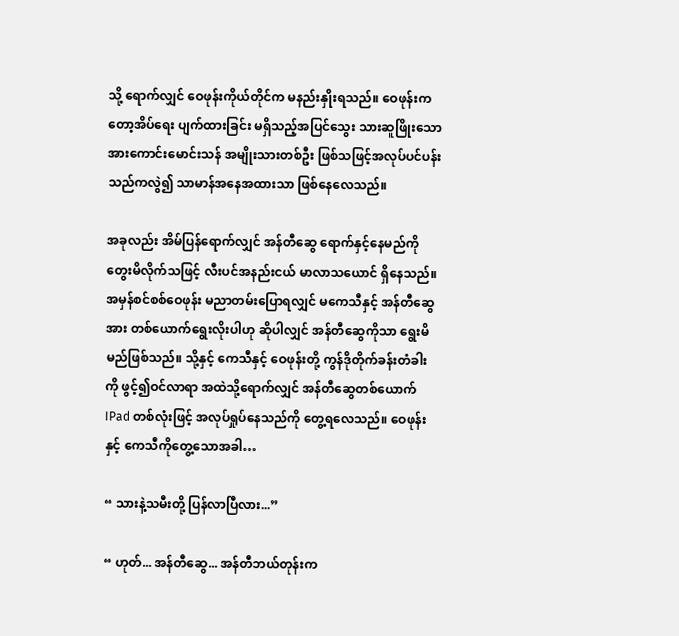သို့ ရောက်လျှင် ဝေဖုန်းကိုယ်တိုင်က မနည်းနှိုးရသည်။ ဝေဖုန်းကတော့အိပ်ရေး ပျက်ထားခြင်း မရှိသည့်အပြင်သွေး သားဆူဖြိုးသော အားကောင်းမောင်းသန် အမျိုးသားတစ်ဦး ဖြစ်သဖြင့်အလုပ်ပင်ပန်းသည်ကလွဲ၍ သာမာန်အနေအထားသာ ဖြစ်နေလေသည်။

အခုလည်း အိမ်ပြန်ရောက်လျှင် အန်တီဆွေ ရောက်နှင့်နေမည်ကို တွေးမိလိုက်သဖြင့် လီးပင်အနည်းငယ် မာလာသယောင် ရှိနေသည်။ အမှန်စင်စစ်ဝေဖုန်း မညာတမ်းပြောရလျှင် မကေသီနှင့် အန်တီဆွေအား တစ်ယောက်ရွေးလိုးပါဟု ဆိုပါလျှင် အန်တီဆွေကိုသာ ရွေးမိမည်ဖြစ်သည်။ သို့နှင့် ကေသီနှင့် ဝေဖုန်းတို့ ကွန်ဒိုတိုက်ခန်းတံခါးကို ဖွင့်၍ဝင်လာရာ အထဲသို့ရောက်လျှင် အန်တီဆွေတစ်ယောက် IPad တစ်လုံးဖြင့် အလုပ်ရှုပ်နေသည်ကို တွေ့ရလေသည်။ ဝေဖုန်းနှင့် ကေသီကိုတွေ့သောအခါ…

“ သားနဲ့သမီးတို့ ပြန်လာပြီလား...”

“ ဟုတ်... အန်တီဆွေ... အန်တီဘယ်တုန်းက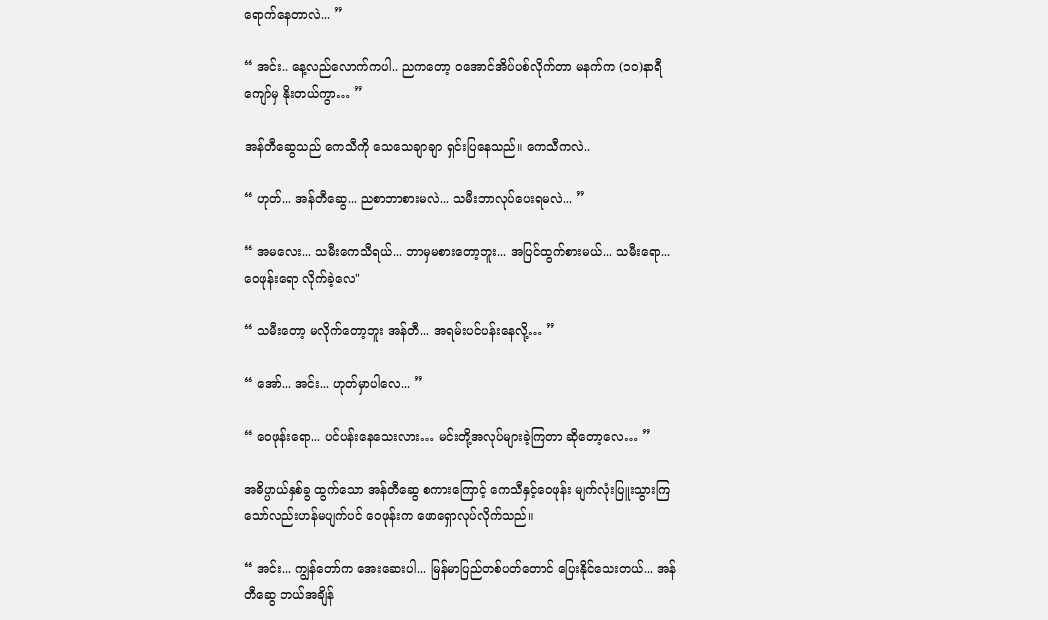ရောက်နေတာလဲ... ”

“ အင်း.. နေ့လည်လောက်ကပါ.. ညကတော့ ဝအောင်အိပ်ပစ်လိုက်တာ မနက်က (၁၀)နာရီကျော်မှ နိုးတယ်ကွာ… ”

အန်တီဆွေသည် ကေသီကို သေသေချာချာ ရှင်းပြနေသည်။ ကေသီကလဲ..

“ ဟုတ်... အန်တီဆွေ... ညစာဘာစားမလဲ... သမီးဘာလုပ်ပေးရမလဲ... ”

“ အမလေး... သမီးကေသီရယ်... ဘာမှမစားတော့ဘူး... အပြင်ထွက်စားမယ်... သမီးရော... ဝေဖုန်းရော လိုက်ခဲ့လေ"

“ သမီးတော့ မလိုက်တော့ဘူး အန်တီ... အရမ်းပင်ပန်းနေလို့… ”

“ အော်... အင်း... ဟုတ်မှာပါလေ... ”

“ ဝေဖုန်းရော... ပင်ပန်းနေသေးလား… မင်းတို့အလုပ်များခဲ့ကြတာ ဆိုတော့လေ… ”

အဓိပ္ပာယ်နှစ်ခွ ထွက်သော အန်တီဆွေ စကားကြောင့် ကေသီနှင့်ဝေဖုန်း မျက်လုံးပြူးသွားကြသော်လည်းဟန်မပျက်ပင် ဝေဖုန်းက ဖောရှောလုပ်လိုက်သည်။

“ အင်း... ကျွန်တော်က အေးဆေးပါ... မြန်မာပြည်တစ်ပတ်တောင် ပြေးနိုင်သေးတယ်... အန်တီဆွေ ဘယ်အချိန်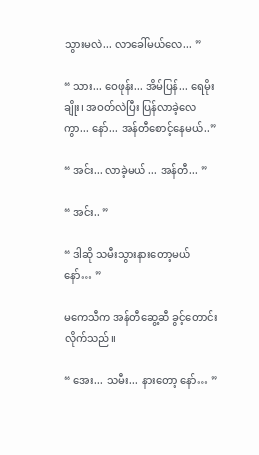သွားမလဲ... လာခေါ်မယ်လေ... ”

“ သား... ဝေဖုန်း... အိမ်ပြန်... ရေမိုးချိုး၊ အဝတ်လဲပြီး ပြန်လာခဲ့လေကွာ... နော်... အန်တီစောင့်နေမယ်..”

“ အင်း... လာခဲ့မယ် ... အန်တီ... ”

“ အင်း.. ”

“ ဒါဆို သမီးသွားနားတော့မယ် နော်… ”

မကေသီက အန်တီဆွေ့ဆီ ခွင့်တောင်းလိုက်သည်။

“ အေး... သမီး... နားတော့ နော်… ”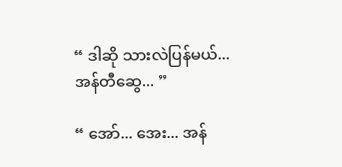“ ဒါဆို သားလဲပြန်မယ်... အန်တီဆွေ... ”

“ အော်... အေး... အန်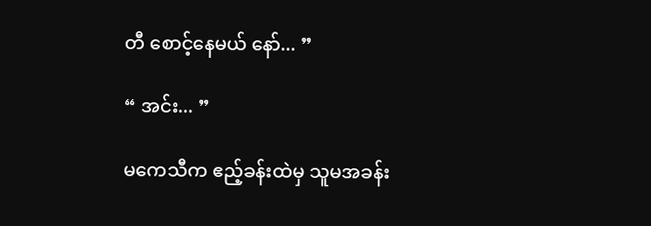တီ စောင့်နေမယ် နော်... ”

“ အင်း... ”

မကေသီက ဧည့်ခန်းထဲမှ သူမအခန်း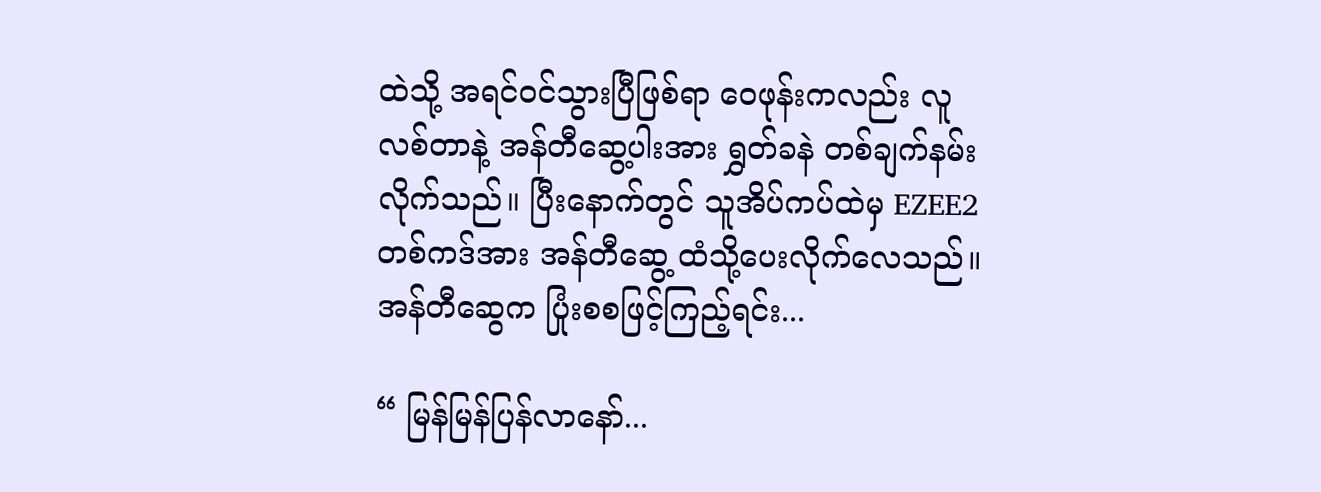ထဲသို့ အရင်ဝင်သွားပြီဖြစ်ရာ ဝေဖုန်းကလည်း လူလစ်တာနဲ့ အန်တီဆွေ့ပါးအား ရွှတ်ခနဲ တစ်ချက်နမ်းလိုက်သည်။ ပြီးနောက်တွင် သူအိပ်ကပ်ထဲမှ EZEE2 တစ်ကဒ်အား အန်တီဆွေ့ ထံသို့ပေးလိုက်လေသည်။ အန်တီဆွေက ပြုံးစစဖြင့်ကြည့်ရင်း...

“ မြန်မြန်ပြန်လာနော်...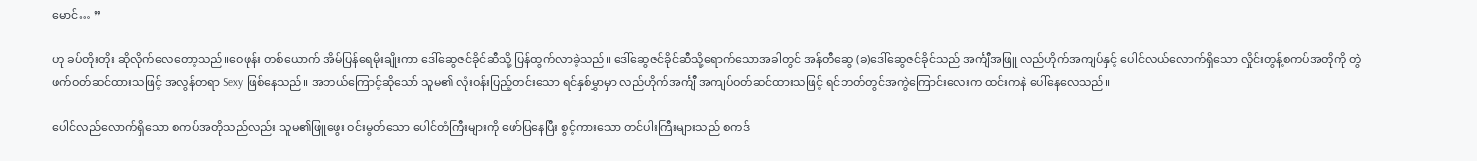မောင်… ”

ဟု ခပ်တိုးတိုး ဆိုလိုက်လေတော့သည်။ဝေဖုန်း တစ်ယောက် အိမ်ပြန်ရေမိုးချိုးကာ ဒေါ်ဆွေဇင်ခိုင်ဆီသို့ ပြန်ထွက်လာခဲ့သည်။ ဒေါ်ဆွေဇင်ခိုင်ဆီသို့ရောက်သောအခါတွင် အန်တီဆွေ (ခ)ဒေါ်ဆွေဇင်ခိုင်သည် အင်္ကျီအဖြူ လည်ဟိုက်အကျပ်နှင့် ပေါင်လယ်လောက်ရှိသော လှိုင်းတွန့်စကပ်အတိုကို တွဲဖက်ဝတ်ဆင်ထားသဖြင့် အလွန်တရာ Sexy ဖြစ်နေသည်။ အဘယ်ကြောင့်ဆိုသော် သူမ၏ လုံးဝန်းပြည့်တင်းသော ရင်နှစ်မွှာမှာ လည်ဟိုက်အင်္ကျီ အကျပ်ဝတ်ဆင်ထားသဖြင့် ရင်ဘတ်တွင်အကွဲကြောင်းလေးက ထင်းကနဲ ပေါ်နေလေသည်။

ပေါင်လည်လောက်ရှိသော စကပ်အတိုသည်လည်း သူမ၏ဖြူဖွေး ဝင်းမွတ်သော ပေါင်တံကြီးများကို ဖော်ပြနေပြီး စွင့်ကားသော တင်ပါးကြီးများသည် စကဒ်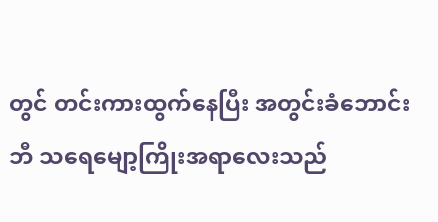တွင် တင်းကားထွက်နေပြီး အတွင်းခံဘောင်းဘီ သရေမျော့ကြိုးအရာလေးသည်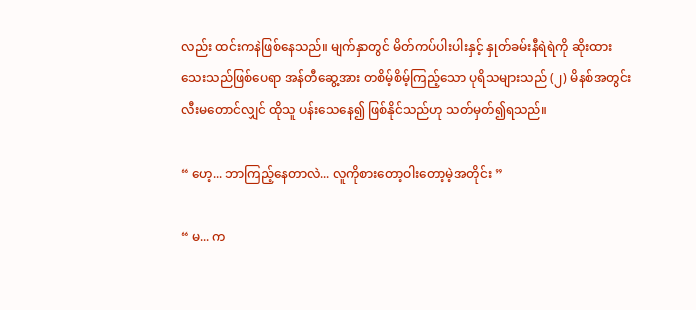လည်း ထင်းကနဲဖြစ်နေသည်။ မျက်နှာတွင် မိတ်ကပ်ပါးပါးနှင့် နှုတ်ခမ်းနီရဲရဲကို ဆိုးထားသေးသည်ဖြစ်ပေရာ အန်တီဆွေ့အား တစိမ့်စိမ့်ကြည့်သော ပုရိသများသည် (၂) မိနစ်အတွင်း လီးမတောင်လျှင် ထိုသူ ပန်းသေနေ၍ ဖြစ်နိုင်သည်ဟု သတ်မှတ်၍ရသည်။

“ ဟေ့... ဘာကြည့်နေတာလဲ... လူကိုစားတော့ဝါးတော့မဲ့အတိုင်း ”

“ မ... က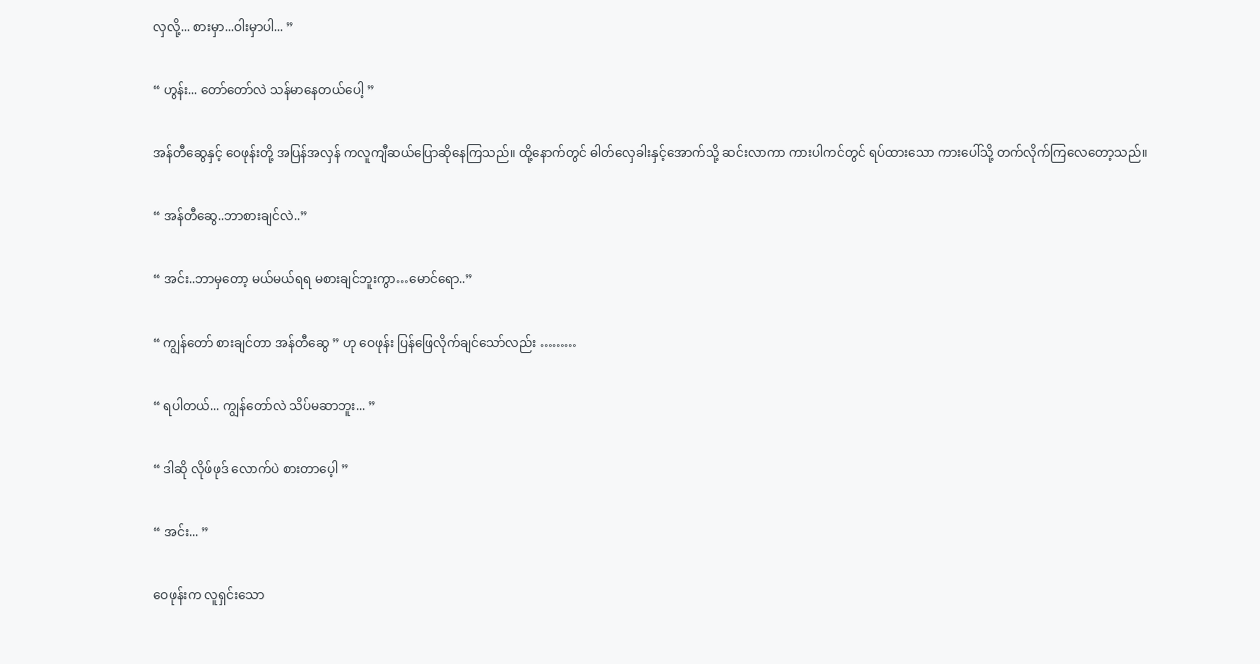လှလို့... စားမှာ...ဝါးမှာပါ... ”

“ ဟွန်း... တော်တော်လဲ သန်မာနေတယ်ပေါ့ ”

အန်တီဆွေနှင့် ဝေဖုန်းတို့ အပြန်အလှန် ကလူကျီဆယ်ပြောဆိုနေကြသည်။ ထို့နောက်တွင် ဓါတ်လှေခါးနှင့်အောက်သို့ ဆင်းလာကာ ကားပါကင်တွင် ရပ်ထားသော ကားပေါ်သို့ တက်လိုက်ကြလေတော့သည်။

“ အန်တီဆွေ..ဘာစားချင်လဲ..”

“ အင်း..ဘာမှတော့ မယ်မယ်ရရ မစားချင်ဘူးကွာ…မောင်ရော..”

“ ကျွန်တော် စားချင်တာ အန်တီဆွေ ” ဟု ဝေဖုန်း ပြန်ဖြေလိုက်ချင်သော်လည်း ………

“ ရပါတယ်... ကျွန်တော်လဲ သိပ်မဆာဘူး... ”

“ ဒါဆို လိုဖ်ဖုဒ် လောက်ပဲ စားတာပေ့ါ ”

“ အင်း... ”

ဝေဖုန်းက လူရှင်းသော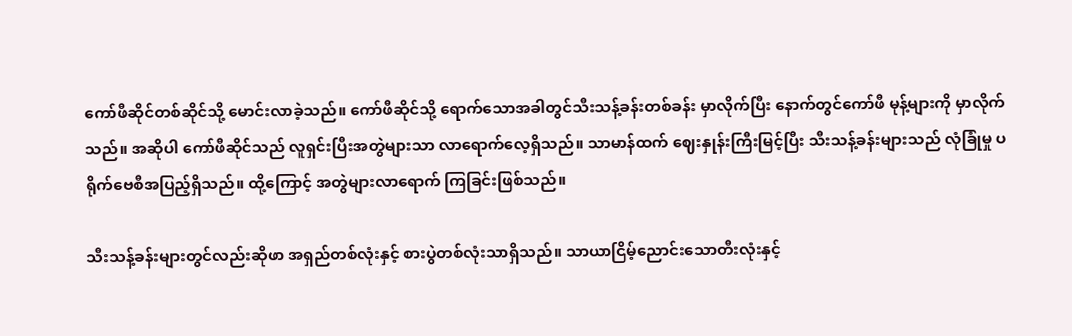ကော်ဖီဆိုင်တစ်ဆိုင်သို့ မောင်းလာခဲ့သည်။ ကော်ဖီဆိုင်သို့ ရောက်သောအခါတွင်သီးသန့်ခန်းတစ်ခန်း မှာလိုက်ပြီး နောက်တွင်ကော်ဖီ မုန့်များကို မှာလိုက်သည်။ အဆိုပါ ကော်ဖီဆိုင်သည် လူရှင်းပြီးအတွဲများသာ လာရောက်လေ့ရှိသည်။ သာမာန်ထက် ဈေးနှုန်းကြီးမြင့်ပြီး သီးသန့်ခန်းများသည် လုံခြုံမှု ပရိုက်ဗေစီအပြည့်ရှိသည်။ ထို့ကြောင့် အတွဲများလာရောက် ကြခြင်းဖြစ်သည်။

သီးသန့်ခန်းများတွင်လည်းဆိုဖာ အရှည်တစ်လုံးနှင့် စားပွဲတစ်လုံးသာရှိသည်။ သာယာငြိမ့်ညောင်းသောတီးလုံးနှင့်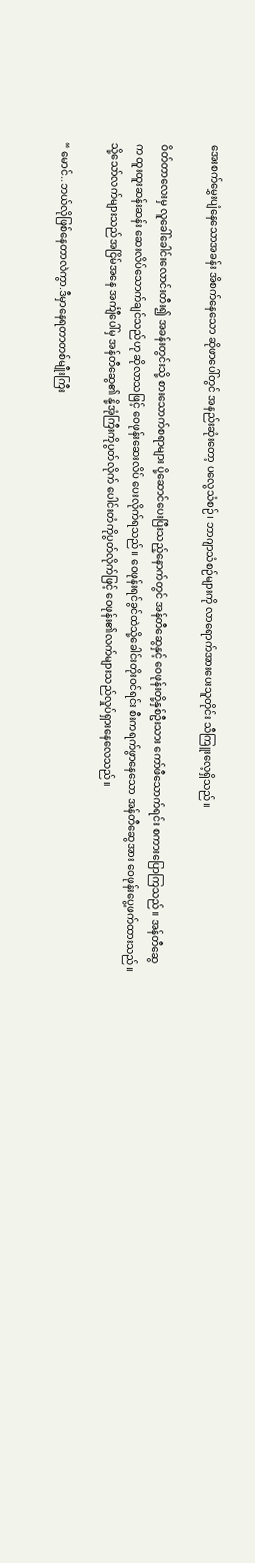အေးစက်မွှေးပျံနေသောအခန်း အိစက်နေသော ဆိုဖာပေါ်တွင် အနည်းဆုံးတော့ ပလွေသံစဉ်၊ ဘာဂျာသံစဉ်များကို လာရောက်အားပေးသူတိုင်း သီကြူးလေ့ရှိသည်။

ဝိတ်တာလေးမှ လူခေါ်ခေါင်းလောင်းတီး၍ အခန်းတွင်းသို့ စားသောက်စရာများ ပို့ဆောင်ပေးပြီးသည့်နောက်တွင် အန်တီဆွေနှင့် ဝေဖုန်းတို့နှစ်ဦးသား ကော်ဖီသောက်ရင်း စကားပြောကြသည်။ အန်တီဆွေက ထူးထူးဆန်းဆန်း ဆေးလိပ်သောက်ချင်သည်ဟု ဆိုလာသဖြင့် ဝေဖုန်းဆေးလိပ် ပေးလိုက်ရသည်။ ဝေဖုန်းရင်ခွင်ထဲသို့ခေါင်းတိုးဝင်ရင်း စီးကရက်ဖွာနေသော အန်တီဆွေအား ဝေဖုန်းပွေ့ဖက်ထားသည်။ သို့သော်လက်များသည်အငြိမ်အနေ အင်္ကျီပေါ်မှ အန်တီဆွေ၏ နို့အုံကြီးကိုပွတ်လိုက် ပေါင်းတံကိုပွတ်လိုက်ဖြင့် ဝေဖုန်း၏လက်များသည်လှုပ်ရှားနေလေသည်။

“ မောင်..ဘယ်လိုဖြစ်နေတာလဲကွာ.ဒီမှာနေရတာတစ်မျီုးကြီး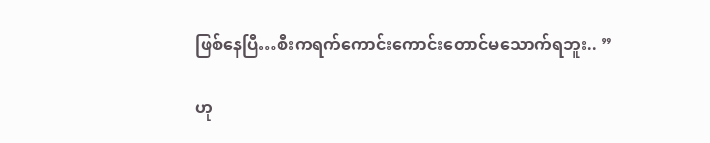ဖြစ်နေပြီ…စီးကရက်ကောင်းကောင်းတောင်မသောက်ရဘူး.. ”

ဟု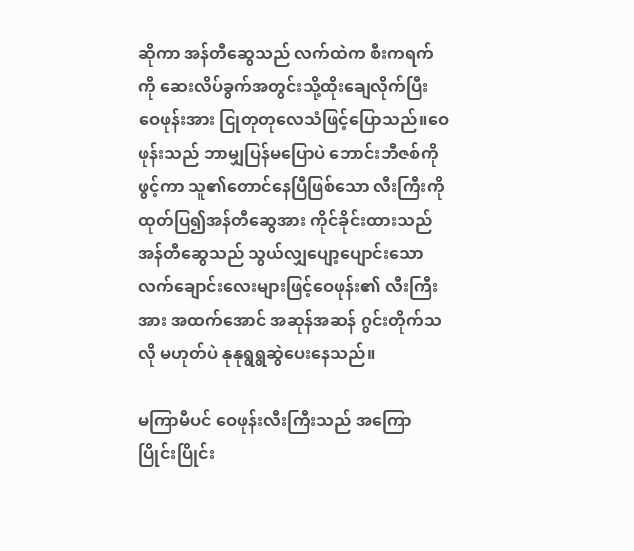ဆိုကာ အန်တီဆွေသည် လက်ထဲက စီးကရက်ကို ဆေးလိပ်ခွက်အတွင်းသို့ထိုးချေလိုက်ပြီး ဝေဖုန်းအား ငြုတုတုလေသံဖြင့်ပြောသည်။ဝေဖုန်းသည် ဘာမျှပြန်မပြောပဲ ဘောင်းဘီဇစ်ကိုဖွင့်ကာ သူ၏တောင်နေပြီဖြစ်သော လီးကြီးကို ထုတ်ပြ၍အန်တီဆွေအား ကိုင်ခိုင်းထားသည် အန်တီဆွေသည် သွယ်လျှပျော့ပျောင်းသော လက်ချောင်းလေးများဖြင့်ဝေဖုန်း၏ လီးကြီးအား အထက်အောင် အဆုန်အဆန် ဂွင်းတိုက်သလို မဟုတ်ပဲ နုနုရွရွဆွဲပေးနေသည်။

မကြာမီပင် ဝေဖုန်းလီးကြီးသည် အကြောပြိုင်းပြိုင်း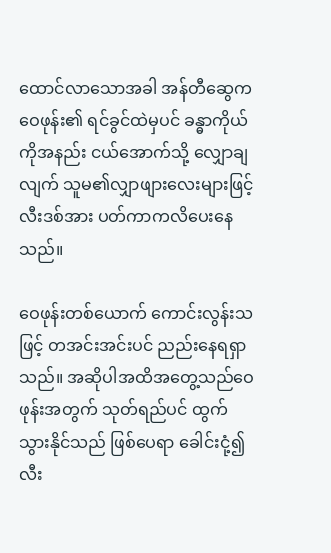ထောင်လာသောအခါ အန်တီဆွေက ဝေဖုန်း၏ ရင်ခွင်ထဲမှပင် ခန္ဓာကိုယ်ကိုအနည်း ငယ်အောက်သို့ လျှောချလျက် သူမ၏လျှာဖျားလေးများဖြင့် လီးဒစ်အား ပတ်ကာကလိပေးနေသည်။

ဝေဖုန်းတစ်ယောက် ကောင်းလွန်းသဖြင့် တအင်းအင်းပင် ညည်းနေရရှာသည်။ အဆိုပါအထိအတွေ့သည်ဝေဖုန်းအတွက် သုတ်ရည်ပင် ထွက်သွားနိုင်သည် ဖြစ်ပေရာ ခေါင်းငုံ့၍ လီး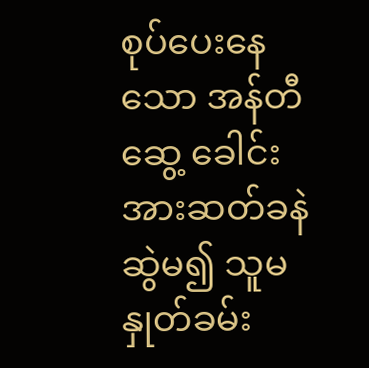စုပ်ပေးနေသော အန်တီဆွေ့ ခေါင်းအားဆတ်ခနဲဆွဲမ၍ သူမနှုတ်ခမ်း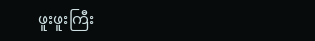ဖူးဖူးကြီး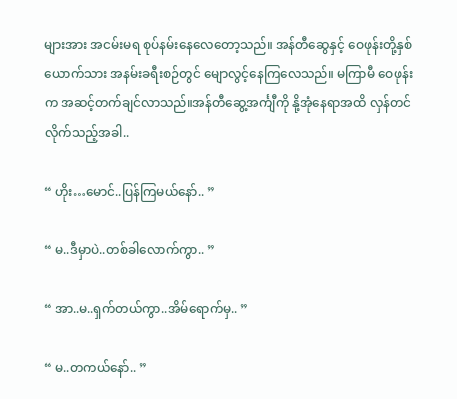များအား အငမ်းမရ စုပ်နမ်းနေလေတော့သည်။ အန်တီဆွေနှင့် ဝေဖုန်းတို့နှစ်ယောက်သား အနမ်းခရီးစဉ်တွင် မျောလွင့်နေကြလေသည်။ မကြာမီ ဝေဖုန်းက အဆင့်တက်ချင်လာသည်။အန်တီဆွေ့အင်္ကျီကို နို့အုံနေရာအထိ လှန်တင်လိုက်သည့်အခါ..

“ ဟိုး…မောင်..ပြန်ကြမယ်နော်.. ”

“ မ..ဒီမှာပဲ..တစ်ခါလောက်ကွာ.. ”

“ အာ..မ..ရှက်တယ်ကွာ..အိမ်ရောက်မှ.. ”

“ မ..တကယ်နော်.. ”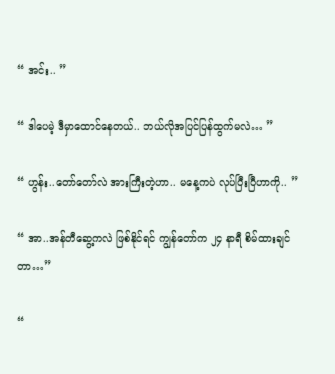“ အင်း.. ”

“ ဒါပေမဲ့ ဒီမှာထောင်နေတယ်.. ဘယ်လိုအပြင်ပြန်ထွက်မလဲ… ”

“ ဟွန်း..တော်တော်လဲ အားကြီးတဲ့ဟာ.. မနေ့ကပဲ လုပ်ပြီးပြီဟာကို.. ”

“ အာ..အန်တီဆွေ့ကလဲ ဖြစ်နိုင်ရင် ကျွန်တော်က ၂၄ နာရီ စိမ်ထားချင်တာ…”

“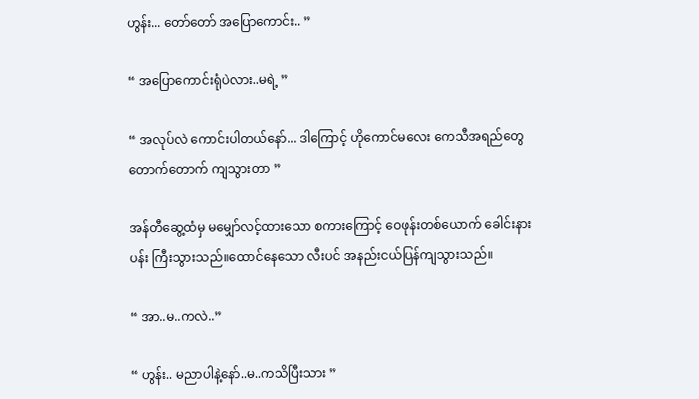ဟွန်း... တော်တော် အပြောကောင်း.. ”

“ အပြောကောင်းရုံပဲလား..မရဲ့ ”

“ အလုပ်လဲ ကောင်းပါတယ်နော်... ဒါကြောင့် ဟိုကောင်မလေး ကေသီအရည်တွေ တောက်တောက် ကျသွားတာ ”

အန်တီဆွေ့ထံမှ မမျှော်လင့်ထားသော စကားကြောင့် ဝေဖုန်းတစ်ယောက် ခေါင်းနားပန်း ကြီးသွားသည်။ထောင်နေသော လီးပင် အနည်းငယ်ပြန်ကျသွားသည်။

“ အာ..မ..ကလဲ..”

“ ဟွန်း.. မညာပါနဲ့နော်..မ..ကသိပြီးသား ”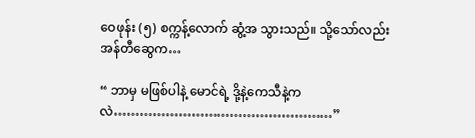ဝေဖုန်း (၅) စက္ကန့်လောက် ဆွံ့အ သွားသည်။ သို့သော်လည်း အန်တီဆွေက…

“ ဘာမှ မဖြစ်ပါနဲ့ မောင်ရဲ့ ဒို့နဲ့ကေသီနဲ့ကလဲ……………………………………………”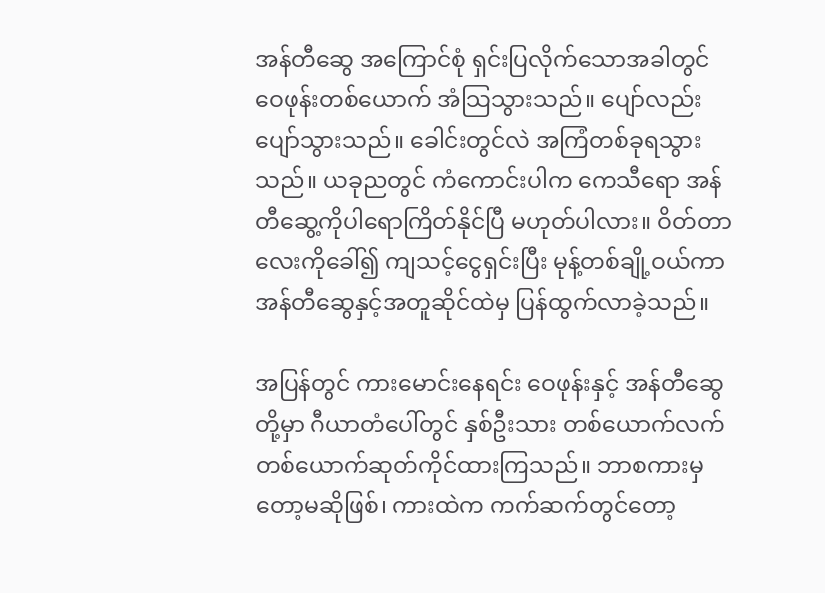အန်တီဆွေ အကြောင်စုံ ရှင်းပြလိုက်သောအခါတွင် ဝေဖုန်းတစ်ယောက် အံသြသွားသည်။ ပျော်လည်းပျော်သွားသည်။ ခေါင်းတွင်လဲ အကြံတစ်ခုရသွားသည်။ ယခုညတွင် ကံကောင်းပါက ကေသီရော အန်တီဆွေ့ကိုပါရောကြိတ်နိုင်ပြီ မဟုတ်ပါလား။ ဝိတ်တာလေးကိုခေါ်၍ ကျသင့်ငွေရှင်းပြီး မုန့်တစ်ချို့ဝယ်ကာ အန်တီဆွေနှင့်အတူဆိုင်ထဲမှ ပြန်ထွက်လာခဲ့သည်။

အပြန်တွင် ကားမောင်းနေရင်း ဝေဖုန်းနှင့် အန်တီဆွေတို့မှာ ဂီယာတံပေါ်တွင် နှစ်ဦးသား တစ်ယောက်လက်တစ်ယောက်ဆုတ်ကိုင်ထားကြသည်။ ဘာစကားမှတော့မဆိုဖြစ်၊ ကားထဲက ကက်ဆက်တွင်တော့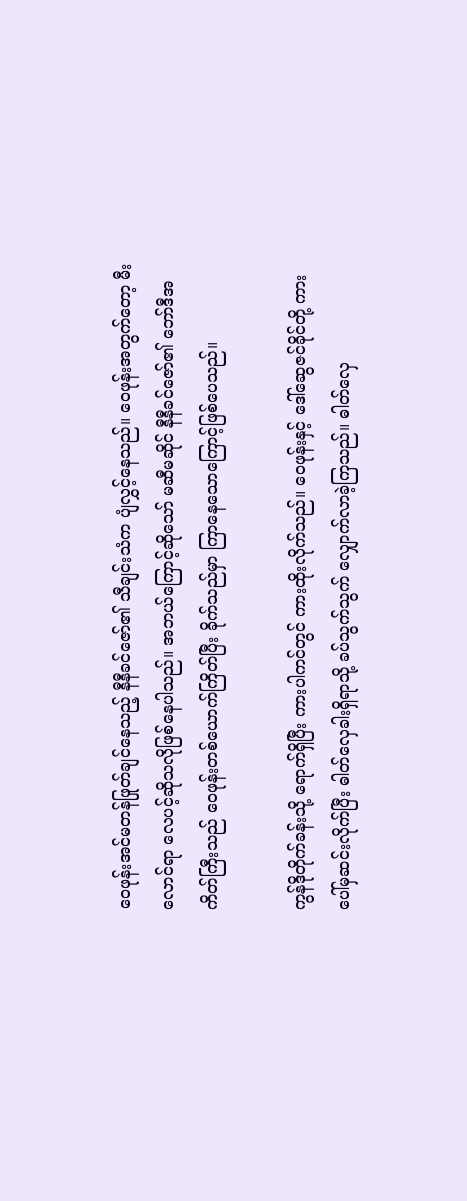ဝေဖုန်းအင်မတန်ဖြုတ်ချင်နေသည့် နီနီခင်ဇော်၏ သီချင်းသံက ပျံလွှင့်နေသည်။ ဝေဖုန်းအတွက်တော့ မီးလောင်ရာ လေပင့်ဆိုသလိုဖြစ်နေပါသည်။ အဘယ်ကြောင့်ဆိုသော် မဆီမဆိုင် နီနီခင်ဇော်၏ ဘော်ဒီအကိတ်ကြီးသည် ဝေဖုန်းတစ်ယောက်ကြိတ်ပြီး ခိုက်သည်မှာ ကြာနေသောကြောင့်ဖြစ်ပေသည်။

ကွန်ဒိုတိုက်ခန်းသို့ ရောက်ရှိပြီး ကားပါကင်တွင် ကားထိုးလိုက်သည်။ ဝေဖုန်းနှင့် ဒေါ်ဆွေဇင်ခိုင်တို့ ကားပေါ်မှဆင်းလိုက်ပြီး ဓါတ်လှေခါးရှိရာသို့ ခပ်သွက်သွက် လျှောက်လာခဲ့ကြသည်။ ဓါတ်လှေ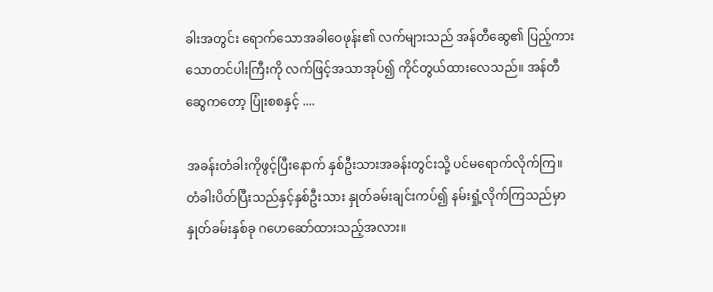ခါးအတွင်း ရောက်သောအခါဝေဖုန်း၏ လက်များသည် အန်တီဆွေ၏ ပြည့်ကားသောတင်ပါးကြီးကို လက်ဖြင့်အသာအုပ်၍ ကိုင်တွယ်ထားလေသည်။ အန်တီဆွေကတော့ ပြုံးစစနှင့် ....

အခန်းတံခါးကိုဖွင့်ပြီးနောက် နှစ်ဦးသားအခန်းတွင်းသို့ ပင်မရောက်လိုက်ကြ။ တံခါးပိတ်ပြီးသည်နှင့်နှစ်ဦးသား နှုတ်ခမ်းချင်းကပ်၍ နမ်းရှုံ့လိုက်ကြသည်မှာ နှုတ်ခမ်းနှစ်ခု ဂဟေဆော်ထားသည့်အလား။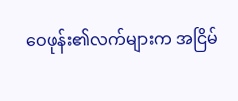ဝေဖုန်း၏လက်များက အငြိမ်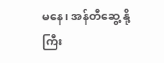မနေ၊ အန်တီဆွေ့ နို့ကြီး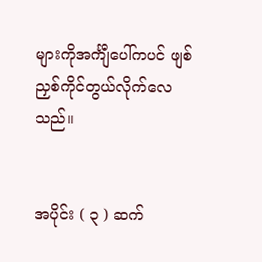များကိုအင်္ကျီပေါ်ကပင် ဖျစ်ညှစ်ကိုင်တွယ်လိုက်လေသည်။


အပိုင်း ( ၃ ) ဆက်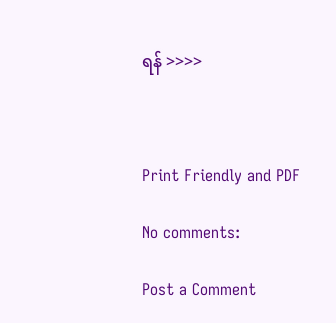ရန် >>>>



Print Friendly and PDF

No comments:

Post a Comment